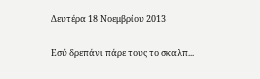Δευτέρα 18 Νοεμβρίου 2013

Εσύ δρεπάνι πάρε τους το σκαλπ...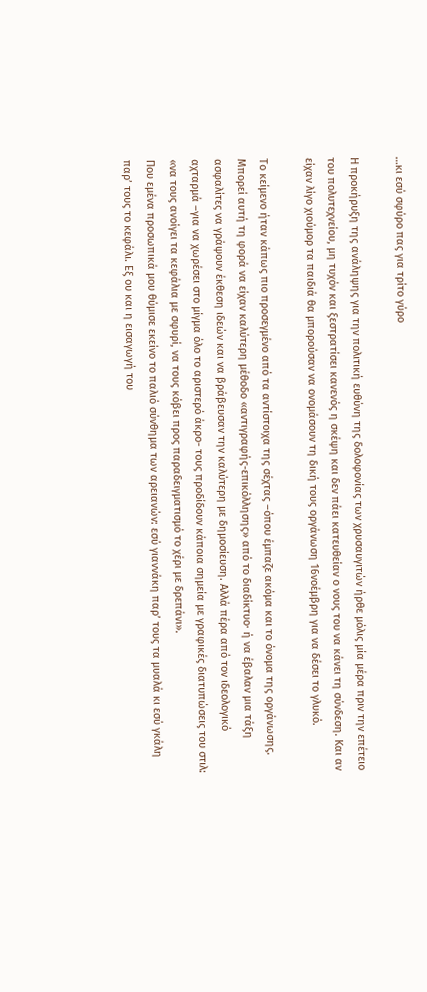…κι εσύ σφύρο πας για τρίτο γύρο

Η προκήρυξη της ανάληψης για την πολιτική ευθύνη της δολοφονίας των χρυσαυγιτών ήρθε μόλις μία μέρα πριν την επέτειο του πολυτεχνείου, μη τυχόν και ξεστρατίσει κανενός η σκέψη και δεν πάει κατευθείαν ο νους του να κάνει τη σύνδεση. Και αν είχαν λίγο χιούμορ τα παιδιά θα μπορούσαν να ονομάσουν τη δική τους οργάνωση 16νοέμβρη για να δέσει το γλυκό.

Το κείμενο ήταν κάπως πιο προσεγμένο από τα αντίστοιχα της σέχτας –όπου έμπαζε ακόμα και το όνομα της οργάνωσης. Μπορεί αυτή τη φορά να είχαν καλύτερη μέθοδο «αντιγραφής-επικόλλησης» από το διαδίκτυο· ή να έβαλαν μια τάξη ασφαλίτες να γράψουν έκθεση ιδεών και να βράβευσαν την καλύτερη με δημοσίευση. Αλλά πέρα από τον ιδεολογικό αχταρμά –για να χωρέσει στο μίγμα όλο το αριστερό άκρο- τους προδίδουν κάποια σημεία με γραφικές διατυπώσεις του στιλ: «να τους ανοίγει τα κεφάλια με σφυρί, να τους κόβει προς παραδειγματισμό το χέρι με δρεπάνι».
Που εμένα προσωπικά μου θύμισε εκείνο το παλιό σύνθημα των αρειανών: εσύ γιαννάκη παρ’ τους τα μυαλά κι εσύ γκάλη παρ’ τους το κεφάλι. Εξ ου και η εισαγωγή του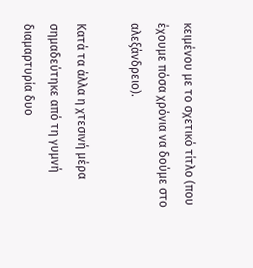κειμένου με το σχετικό τίτλο (που έχουμε πόσα χρόνια να δούμε στο αλεξάνδρειο).

Κατά τα άλλα η χτεσινή μέρα σημαδεύτηκε από τη γυμνή διαμαρτυρία δυο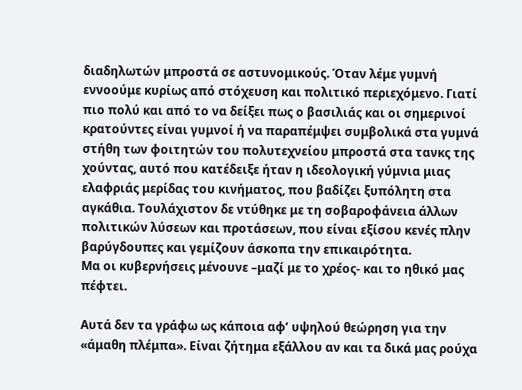διαδηλωτών μπροστά σε αστυνομικούς. Όταν λέμε γυμνή εννοούμε κυρίως από στόχευση και πολιτικό περιεχόμενο. Γιατί πιο πολύ και από το να δείξει πως ο βασιλιάς και οι σημερινοί κρατούντες είναι γυμνοί ή να παραπέμψει συμβολικά στα γυμνά στήθη των φοιτητών του πολυτεχνείου μπροστά στα τανκς της χούντας, αυτό που κατέδειξε ήταν η ιδεολογική γύμνια μιας ελαφριάς μερίδας του κινήματος, που βαδίζει ξυπόλητη στα αγκάθια. Τουλάχιστον δε ντύθηκε με τη σοβαροφάνεια άλλων πολιτικών λύσεων και προτάσεων, που είναι εξίσου κενές πλην βαρύγδουπες και γεμίζουν άσκοπα την επικαιρότητα.
Μα οι κυβερνήσεις μένουνε –μαζί με το χρέος- και το ηθικό μας πέφτει.

Αυτά δεν τα γράφω ως κάποια αφ’ υψηλού θεώρηση για την «άμαθη πλέμπα». Είναι ζήτημα εξάλλου αν και τα δικά μας ρούχα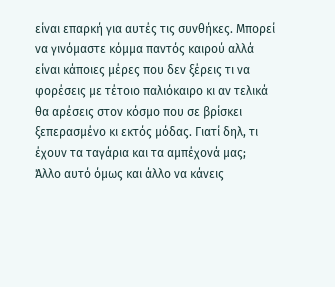είναι επαρκή για αυτές τις συνθήκες. Μπορεί να γινόμαστε κόμμα παντός καιρού αλλά είναι κάποιες μέρες που δεν ξέρεις τι να φορέσεις με τέτοιο παλιόκαιρο κι αν τελικά θα αρέσεις στον κόσμο που σε βρίσκει ξεπερασμένο κι εκτός μόδας. Γιατί δηλ, τι έχουν τα ταγάρια και τα αμπέχονά μας;
Άλλο αυτό όμως και άλλο να κάνεις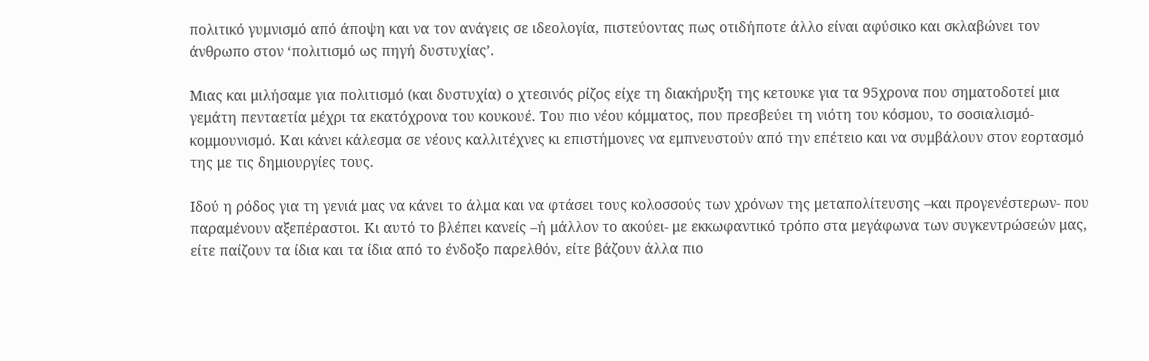πολιτικό γυμνισμό από άποψη και να τον ανάγεις σε ιδεολογία, πιστεύοντας πως οτιδήποτε άλλο είναι αφύσικο και σκλαβώνει τον άνθρωπο στον ‘πολιτισμό ως πηγή δυστυχίας’.

Μιας και μιλήσαμε για πολιτισμό (και δυστυχία) ο χτεσινός ρίζος είχε τη διακήρυξη της κετουκε για τα 95χρονα που σηματοδοτεί μια γεμάτη πενταετία μέχρι τα εκατόχρονα του κουκουέ. Του πιο νέου κόμματος, που πρεσβεύει τη νιότη του κόσμου, το σοσιαλισμό-κομμουνισμό. Και κάνει κάλεσμα σε νέους καλλιτέχνες κι επιστήμονες να εμπνευστούν από την επέτειο και να συμβάλουν στον εορτασμό της με τις δημιουργίες τους.

Ιδού η ρόδος για τη γενιά μας να κάνει το άλμα και να φτάσει τους κολοσσούς των χρόνων της μεταπολίτευσης –και προγενέστερων- που παραμένουν αξεπέραστοι. Κι αυτό το βλέπει κανείς –ή μάλλον το ακούει- με εκκωφαντικό τρόπο στα μεγάφωνα των συγκεντρώσεών μας, είτε παίζουν τα ίδια και τα ίδια από το ένδοξο παρελθόν, είτε βάζουν άλλα πιο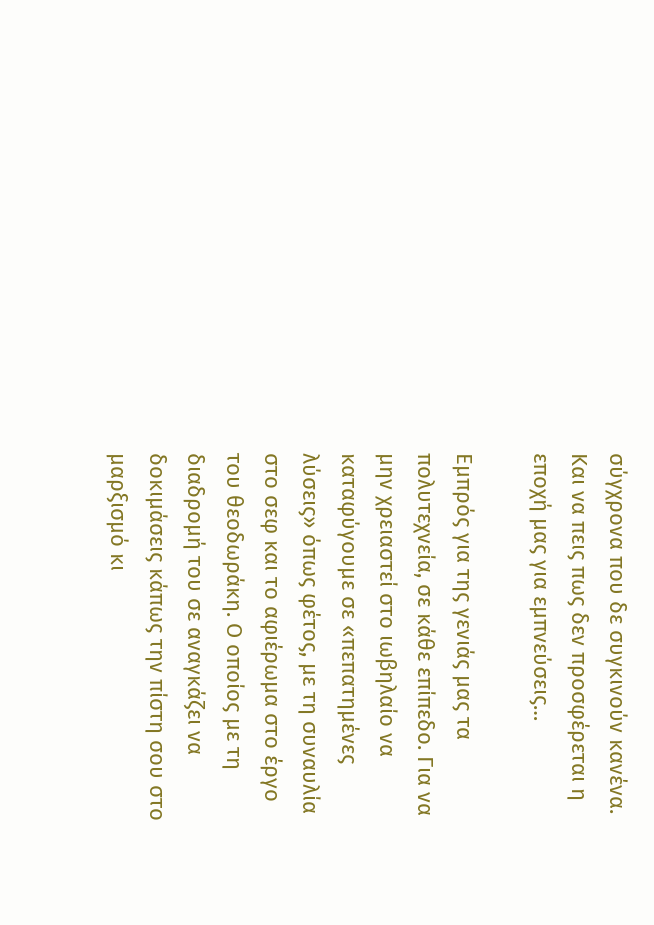σύγχρονα που δε συγκινούν κανένα. Και να πεις πως δεν προσφέρεται η εποχή μας για εμπνεύσεις…

Εμπρός για της γενιάς μας τα πολυτεχνεία, σε κάθε επίπεδο. Για να μην χρειαστεί στο ιωβηλαίο να καταφύγουμε σε «πεπατημένες λύσεις» όπως φέτος, με τη συναυλία στο σεφ και το αφιέρωμα στο έργο του θεοδωράκη. Ο οποίος με τη διαδρομή του σε αναγκάζει να δοκιμάσεις κάπως την πίστη σου στο μαρξισμό κι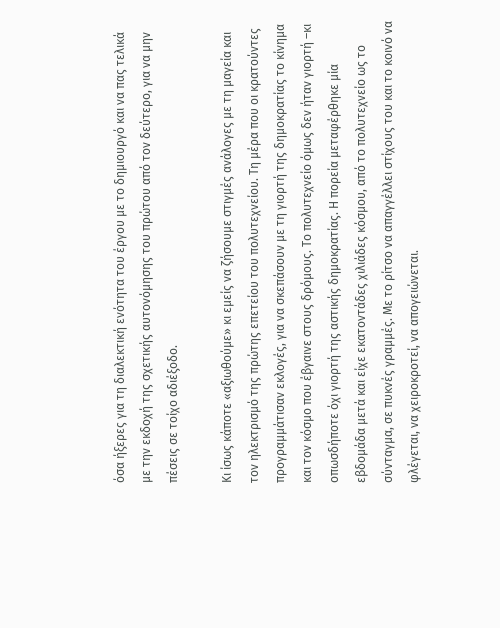όσα ήξερες για τη διαλεκτική ενότητα του έργου με το δημιουργό και να πας τελικά με την εκδοχή της σχετικής αυτονόμησης του πρώτου από τον δεύτερο, για να μην πέσεις σε τοίχο αδιέξοδο.

Κι ίσως κάποτε «αξιωθούμε» κι εμείς να ζήσουμε στιγμές ανάλογες με τη μαγεία και τον ηλεκτρισμό της πρώτης επετείου του πολυτεχνείου. Τη μέρα που οι κρατούντες προγραμμάτισαν εκλογές, για να σκεπάσουν με τη γιορτή της δημοκρατίας το κίνημα και τον κόσμο που έβγαινε στους δρόμους. Το πολυτεχνείο όμως δεν ήταν γιορτή –κι οπωσδήποτε όχι γιορτή της αστικής δημοκρατίας. Η πορεία μεταφέρθηκε μία εβδομάδα μετά και είχε εκατοντάδες χιλιάδες κόσμου, από το πολυτεχνείο ως το σύνταγμα, σε πυκνές γραμμές. Με το ρίτσο να απαγγέλλει στίχους του και το κοινό να φλέγεται, να χειροκροτεί, να απογειώνεται.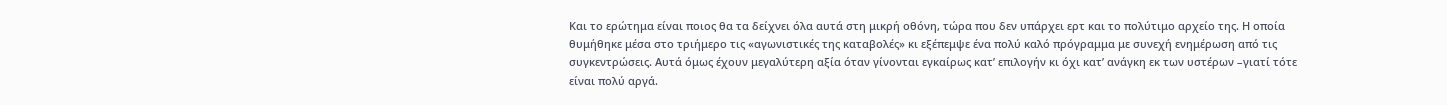Και το ερώτημα είναι ποιος θα τα δείχνει όλα αυτά στη μικρή οθόνη, τώρα που δεν υπάρχει ερτ και το πολύτιμο αρχείο της. Η οποία θυμήθηκε μέσα στο τριήμερο τις «αγωνιστικές της καταβολές» κι εξέπεμψε ένα πολύ καλό πρόγραμμα με συνεχή ενημέρωση από τις συγκεντρώσεις. Αυτά όμως έχουν μεγαλύτερη αξία όταν γίνονται εγκαίρως κατ’ επιλογήν κι όχι κατ’ ανάγκη εκ των υστέρων –γιατί τότε είναι πολύ αργά.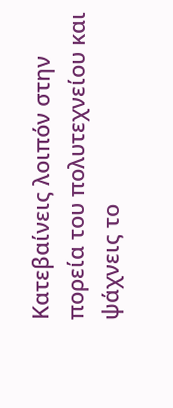Κατεβαίνεις λοιπόν στην πορεία του πολυτεχνείου και ψάχνεις το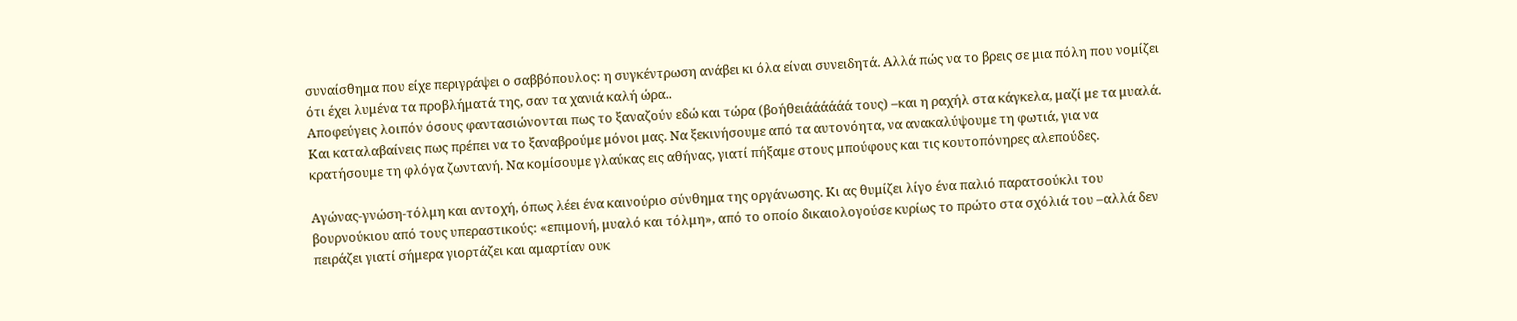συναίσθημα που είχε περιγράψει ο σαββόπουλος: η συγκέντρωση ανάβει κι όλα είναι συνειδητά. Αλλά πώς να το βρεις σε μια πόλη που νομίζει ότι έχει λυμένα τα προβλήματά της, σαν τα χανιά καλή ώρα..
Αποφεύγεις λοιπόν όσους φαντασιώνονται πως το ξαναζούν εδώ και τώρα (βοήθειάάάάάά τους) –και η ραχήλ στα κάγκελα, μαζί με τα μυαλά. Και καταλαβαίνεις πως πρέπει να το ξαναβρούμε μόνοι μας. Να ξεκινήσουμε από τα αυτονόητα, να ανακαλύψουμε τη φωτιά, για να κρατήσουμε τη φλόγα ζωντανή. Να κομίσουμε γλαύκας εις αθήνας, γιατί πήξαμε στους μπούφους και τις κουτοπόνηρες αλεπούδες.

Αγώνας-γνώση-τόλμη και αντοχή, όπως λέει ένα καινούριο σύνθημα της οργάνωσης. Κι ας θυμίζει λίγο ένα παλιό παρατσούκλι του βουρνούκιου από τους υπεραστικούς: «επιμονή, μυαλό και τόλμη», από το οποίο δικαιολογούσε κυρίως το πρώτο στα σχόλιά του –αλλά δεν πειράζει γιατί σήμερα γιορτάζει και αμαρτίαν ουκ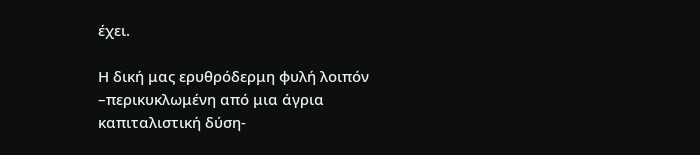έχει.

Η δική μας ερυθρόδερμη φυλή λοιπόν –περικυκλωμένη από μια άγρια καπιταλιστική δύση-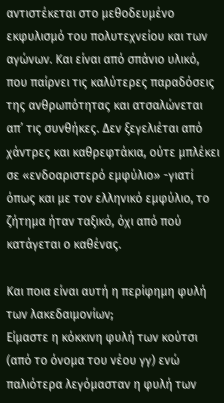αντιστέκεται στο μεθοδευμένο εκφυλισμό του πολυτεχνείου και των αγώνων. Και είναι από σπάνιο υλικό, που παίρνει τις καλύτερες παραδόσεις της ανθρωπότητας και ατσαλώνεται απ’ τις συνθήκες. Δεν ξεγελιέται από χάντρες και καθρεφτάκια, ούτε μπλέκει σε «ενδοαριστερό εμφύλιο» -γιατί όπως και με τον ελληνικό εμφύλιο, το ζήτημα ήταν ταξικό, όχι από πού κατάγεται ο καθένας.

Και ποια είναι αυτή η περίφημη φυλή των λακεδαιμονίων;
Είμαστε η κόκκινη φυλή των κούτσι (από το όνομα του νέου γγ) ενώ παλιότερα λεγόμασταν η φυλή των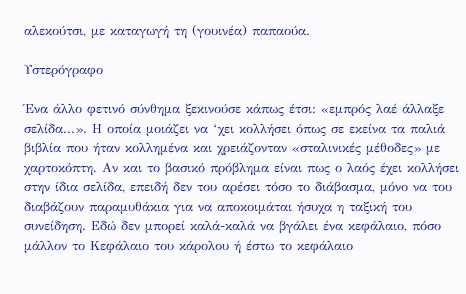αλεκούτσι, με καταγωγή τη (γουινέα) παπαούα.

Υστερόγραφο

Ένα άλλο φετινό σύνθημα ξεκινούσε κάπως έτσι: «εμπρός λαέ άλλαξε σελίδα...». Η οποία μοιάζει να ‘χει κολλήσει όπως σε εκείνα τα παλιά βιβλία που ήταν κολλημένα και χρειάζονταν «σταλινικές μέθοδες» με χαρτοκόπτη. Αν και το βασικό πρόβλημα είναι πως ο λαός έχει κολλήσει στην ίδια σελίδα, επειδή δεν του αρέσει τόσο το διάβασμα, μόνο να του διαβάζουν παραμυθάκια για να αποκοιμάται ήσυχα η ταξική του συνείδηση. Εδώ δεν μπορεί καλά-καλά να βγάλει ένα κεφάλαιο, πόσο μάλλον το Κεφάλαιο του κάρολου ή έστω το κεφάλαιο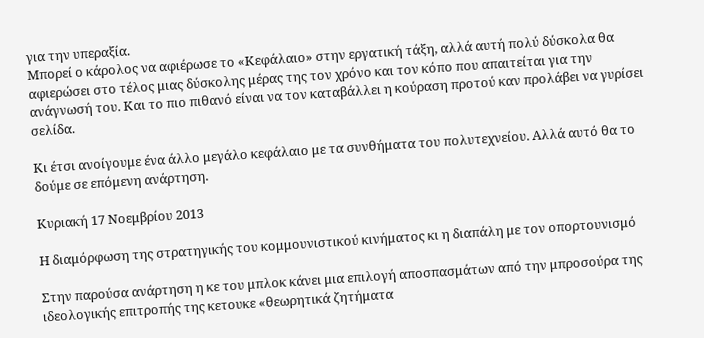για την υπεραξία.
Μπορεί ο κάρολος να αφιέρωσε το «Κεφάλαιο» στην εργατική τάξη, αλλά αυτή πολύ δύσκολα θα αφιερώσει στο τέλος μιας δύσκολης μέρας της τον χρόνο και τον κόπο που απαιτείται για την ανάγνωσή του. Και το πιο πιθανό είναι να τον καταβάλλει η κούραση προτού καν προλάβει να γυρίσει σελίδα.

Κι έτσι ανοίγουμε ένα άλλο μεγάλο κεφάλαιο με τα συνθήματα του πολυτεχνείου. Αλλά αυτό θα το δούμε σε επόμενη ανάρτηση.

Κυριακή 17 Νοεμβρίου 2013

Η διαμόρφωση της στρατηγικής του κομμουνιστικού κινήματος κι η διαπάλη με τον οπορτουνισμό

Στην παρούσα ανάρτηση η κε του μπλοκ κάνει μια επιλογή αποσπασμάτων από την μπροσούρα της ιδεολογικής επιτροπής της κετουκε «θεωρητικά ζητήματα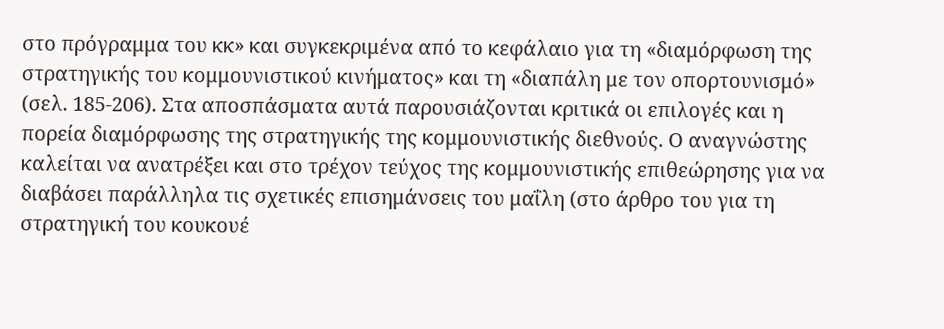στο πρόγραμμα του κκ» και συγκεκριμένα από το κεφάλαιο για τη «διαμόρφωση της στρατηγικής του κομμουνιστικού κινήματος» και τη «διαπάλη με τον οπορτουνισμό» (σελ. 185-206). Στα αποσπάσματα αυτά παρουσιάζονται κριτικά οι επιλογές και η πορεία διαμόρφωσης της στρατηγικής της κομμουνιστικής διεθνούς. Ο αναγνώστης καλείται να ανατρέξει και στο τρέχον τεύχος της κομμουνιστικής επιθεώρησης για να διαβάσει παράλληλα τις σχετικές επισημάνσεις του μαΐλη (στο άρθρο του για τη στρατηγική του κουκουέ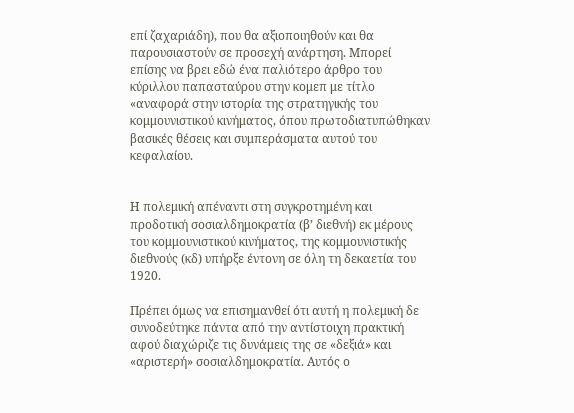επί ζαχαριάδη), που θα αξιοποιηθούν και θα παρουσιαστούν σε προσεχή ανάρτηση. Μπορεί επίσης να βρει εδώ ένα παλιότερο άρθρο του κύριλλου παπασταύρου στην κομεπ με τίτλο «αναφορά στην ιστορία της στρατηγικής του κομμουνιστικού κινήματος, όπου πρωτοδιατυπώθηκαν βασικές θέσεις και συμπεράσματα αυτού του κεφαλαίου.


Η πολεμική απέναντι στη συγκροτημένη και προδοτική σοσιαλδημοκρατία (β’ διεθνή) εκ μέρους του κομμουνιστικού κινήματος, της κομμουνιστικής διεθνούς (κδ) υπήρξε έντονη σε όλη τη δεκαετία του 1920.

Πρέπει όμως να επισημανθεί ότι αυτή η πολεμική δε συνοδεύτηκε πάντα από την αντίστοιχη πρακτική αφού διαχώριζε τις δυνάμεις της σε «δεξιά» και «αριστερή» σοσιαλδημοκρατία. Αυτός ο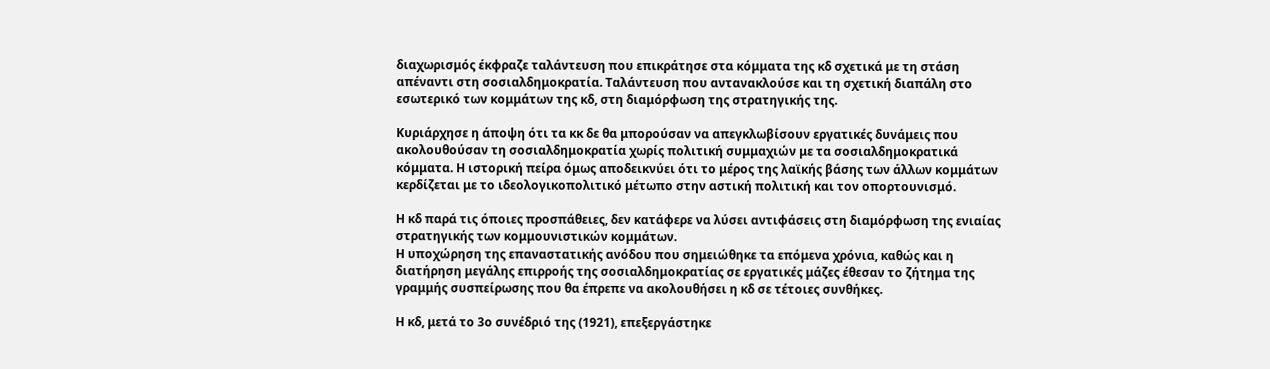διαχωρισμός έκφραζε ταλάντευση που επικράτησε στα κόμματα της κδ σχετικά με τη στάση απέναντι στη σοσιαλδημοκρατία. Ταλάντευση που αντανακλούσε και τη σχετική διαπάλη στο εσωτερικό των κομμάτων της κδ, στη διαμόρφωση της στρατηγικής της.

Κυριάρχησε η άποψη ότι τα κκ δε θα μπορούσαν να απεγκλωβίσουν εργατικές δυνάμεις που ακολουθούσαν τη σοσιαλδημοκρατία χωρίς πολιτική συμμαχιών με τα σοσιαλδημοκρατικά κόμματα. Η ιστορική πείρα όμως αποδεικνύει ότι το μέρος της λαϊκής βάσης των άλλων κομμάτων κερδίζεται με το ιδεολογικοπολιτικό μέτωπο στην αστική πολιτική και τον οπορτουνισμό.

Η κδ παρά τις όποιες προσπάθειες, δεν κατάφερε να λύσει αντιφάσεις στη διαμόρφωση της ενιαίας στρατηγικής των κομμουνιστικών κομμάτων.
Η υποχώρηση της επαναστατικής ανόδου που σημειώθηκε τα επόμενα χρόνια, καθώς και η διατήρηση μεγάλης επιρροής της σοσιαλδημοκρατίας σε εργατικές μάζες έθεσαν το ζήτημα της γραμμής συσπείρωσης που θα έπρεπε να ακολουθήσει η κδ σε τέτοιες συνθήκες.

Η κδ, μετά το 3ο συνέδριό της (1921), επεξεργάστηκε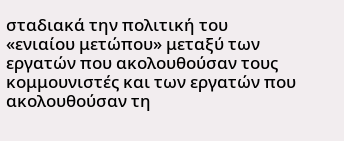σταδιακά την πολιτική του «ενιαίου μετώπου» μεταξύ των εργατών που ακολουθούσαν τους κομμουνιστές και των εργατών που ακολουθούσαν τη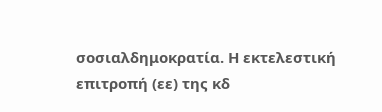σοσιαλδημοκρατία. Η εκτελεστική επιτροπή (εε) της κδ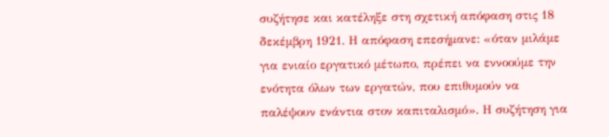συζήτησε και κατέληξε στη σχετική απόφαση στις 18 δεκέμβρη 1921. Η απόφαση επεσήμανε: «όταν μιλάμε για ενιαίο εργατικό μέτωπο, πρέπει να εννοούμε την ενότητα όλων των εργατών, που επιθυμούν να παλέψουν ενάντια στον καπιταλισμό». Η συζήτηση για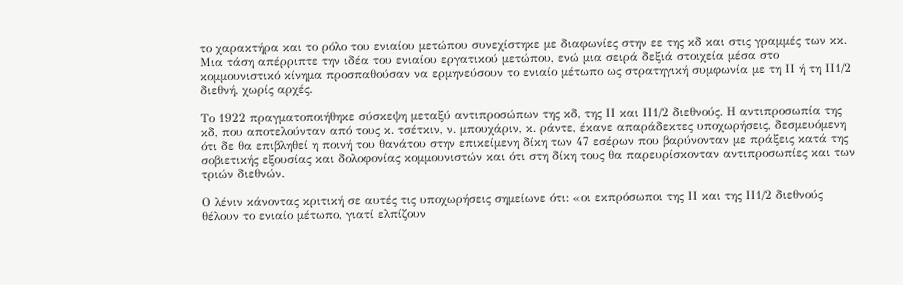το χαρακτήρα και το ρόλο του ενιαίου μετώπου συνεχίστηκε με διαφωνίες στην εε της κδ και στις γραμμές των κκ. Μια τάση απέρριπτε την ιδέα του ενιαίου εργατικού μετώπου, ενώ μια σειρά δεξιά στοιχεία μέσα στο κομμουνιστικό κίνημα προσπαθούσαν να ερμηνεύσουν το ενιαίο μέτωπο ως στρατηγική συμφωνία με τη ΙΙ ή τη ΙΙ1/2 διεθνή, χωρίς αρχές.

Το 1922 πραγματοποιήθηκε σύσκεψη μεταξύ αντιπροσώπων της κδ, της ΙΙ και ΙΙ1/2 διεθνούς. Η αντιπροσωπία της κδ, που αποτελούνταν από τους κ. τσέτκιν, ν. μπουχάριν, κ. ράντε, έκανε απαράδεκτες υποχωρήσεις, δεσμευόμενη ότι δε θα επιβληθεί η ποινή του θανάτου στην επικείμενη δίκη των 47 εσέρων που βαρύνονταν με πράξεις κατά της σοβιετικής εξουσίας και δολοφονίας κομμουνιστών και ότι στη δίκη τους θα παρευρίσκονταν αντιπροσωπίες και των τριών διεθνών.

Ο λένιν κάνοντας κριτική σε αυτές τις υποχωρήσεις σημείωνε ότι: «οι εκπρόσωποι της ΙΙ και της ΙΙ1/2 διεθνούς θέλουν το ενιαίο μέτωπο, γιατί ελπίζουν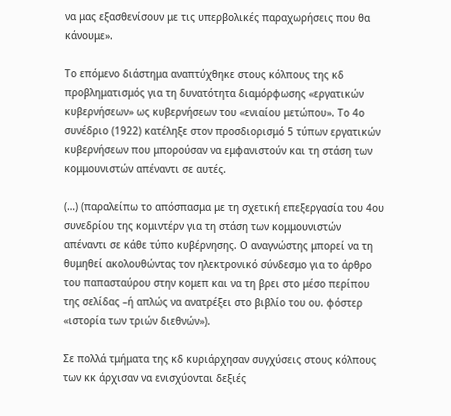να μας εξασθενίσουν με τις υπερβολικές παραχωρήσεις που θα κάνουμε».

Το επόμενο διάστημα αναπτύχθηκε στους κόλπους της κδ προβληματισμός για τη δυνατότητα διαμόρφωσης «εργατικών κυβερνήσεων» ως κυβερνήσεων του «ενιαίου μετώπου». Το 4ο συνέδριο (1922) κατέληξε στον προσδιορισμό 5 τύπων εργατικών κυβερνήσεων που μπορούσαν να εμφανιστούν και τη στάση των κομμουνιστών απέναντι σε αυτές.

(…) (παραλείπω το απόσπασμα με τη σχετική επεξεργασία του 4ου συνεδρίου της κομιντέρν για τη στάση των κομμουνιστών απέναντι σε κάθε τύπο κυβέρνησης. Ο αναγνώστης μπορεί να τη θυμηθεί ακολουθώντας τον ηλεκτρονικό σύνδεσμο για το άρθρο του παπασταύρου στην κομεπ και να τη βρει στο μέσο περίπου της σελίδας –ή απλώς να ανατρέξει στο βιβλίο του ου. φόστερ «ιστορία των τριών διεθνών»).

Σε πολλά τμήματα της κδ κυριάρχησαν συγχύσεις στους κόλπους των κκ άρχισαν να ενισχύονται δεξιές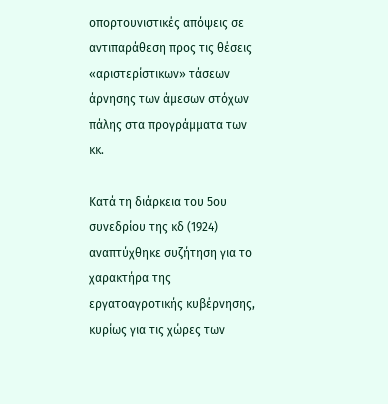οπορτουνιστικές απόψεις σε αντιπαράθεση προς τις θέσεις «αριστερίστικων» τάσεων άρνησης των άμεσων στόχων πάλης στα προγράμματα των κκ.

Κατά τη διάρκεια του 5ου συνεδρίου της κδ (1924) αναπτύχθηκε συζήτηση για το χαρακτήρα της εργατοαγροτικής κυβέρνησης, κυρίως για τις χώρες των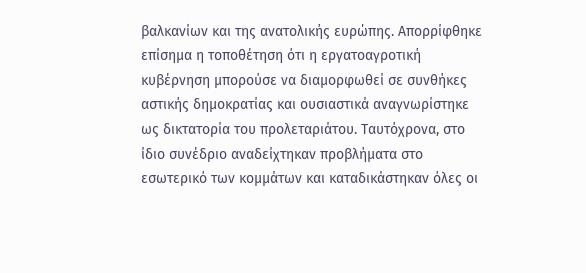βαλκανίων και της ανατολικής ευρώπης. Απορρίφθηκε επίσημα η τοποθέτηση ότι η εργατοαγροτική κυβέρνηση μπορούσε να διαμορφωθεί σε συνθήκες αστικής δημοκρατίας και ουσιαστικά αναγνωρίστηκε ως δικτατορία του προλεταριάτου. Ταυτόχρονα, στο ίδιο συνέδριο αναδείχτηκαν προβλήματα στο εσωτερικό των κομμάτων και καταδικάστηκαν όλες οι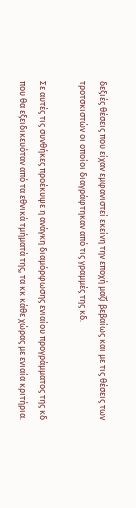δεξιές θέσεις που είχαν εμφανιστεί εκείνη την εποχή μαζί βεβαίως και με τις θέσεις των τροτσκιστών οι οποίοι διαγράφτηκαν από τις γραμμές της κδ.

Σε αυτές τις συνθήκες προέκυψε η ανάγκη διαμόρφωσης ενιαίου προγράμματος της κδ που θα εξειδικευόταν από τα εθνικά τμήματά της, τα κκ κάθε χώρας με ενιαία κριτήρια.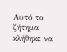Αυτό το ζήτημα κλήθηκε να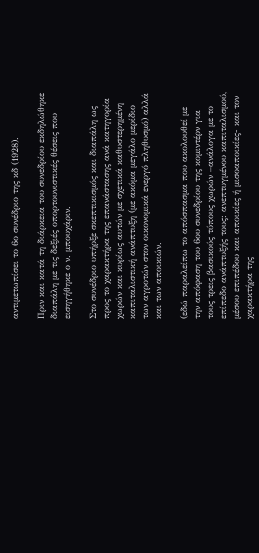αντιμετωπίσει το 6ο συνέδριο της κδ (1928).

Πριν και κατά τη διάρκεια του συνεδρίου εκδηλώθηκε διαπάλη με τις δεξιές οπορτουνιστικές θέσεις που εισηγήθηκε ο ν. μπουχάριν.

Στο συνέδριο υπήρξε σκεπτικισμός και διαπάλη ως προς το χαρακτήρα της επανάστασης ανά κατηγορία χωρών και κυρίως αυτών με σχετικά καθυστερημένη καπιταλιστική ανάπτυξη (με ακόμα μεγάλο μερίδιο των αγροτών στον οικονομικά ενεργό πληθυσμό) αλλά και των αποικιών.

(εδώ παραλείπω το απόσπασμα που ακολουθεί με την απόφαση του 6ου συνεδρίου της κομιντέρν για τους τρεις βασικούς τύπους χωρών –ανάλογα με το επίπεδο ανάπτυξής τους: ανεπτυγμένου καπιταλισμού, μέσου επιπέδου και αποικίες ή μισοαποικίες- και τον χαρακτήρα της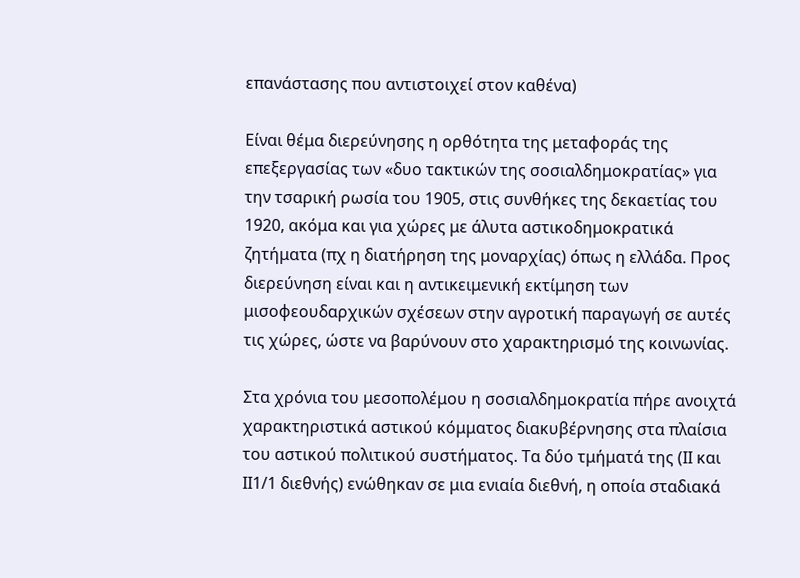επανάστασης που αντιστοιχεί στον καθένα)

Είναι θέμα διερεύνησης η ορθότητα της μεταφοράς της επεξεργασίας των «δυο τακτικών της σοσιαλδημοκρατίας» για την τσαρική ρωσία του 1905, στις συνθήκες της δεκαετίας του 1920, ακόμα και για χώρες με άλυτα αστικοδημοκρατικά ζητήματα (πχ η διατήρηση της μοναρχίας) όπως η ελλάδα. Προς διερεύνηση είναι και η αντικειμενική εκτίμηση των μισοφεουδαρχικών σχέσεων στην αγροτική παραγωγή σε αυτές τις χώρες, ώστε να βαρύνουν στο χαρακτηρισμό της κοινωνίας.

Στα χρόνια του μεσοπολέμου η σοσιαλδημοκρατία πήρε ανοιχτά χαρακτηριστικά αστικού κόμματος διακυβέρνησης στα πλαίσια του αστικού πολιτικού συστήματος. Τα δύο τμήματά της (ΙΙ και ΙΙ1/1 διεθνής) ενώθηκαν σε μια ενιαία διεθνή, η οποία σταδιακά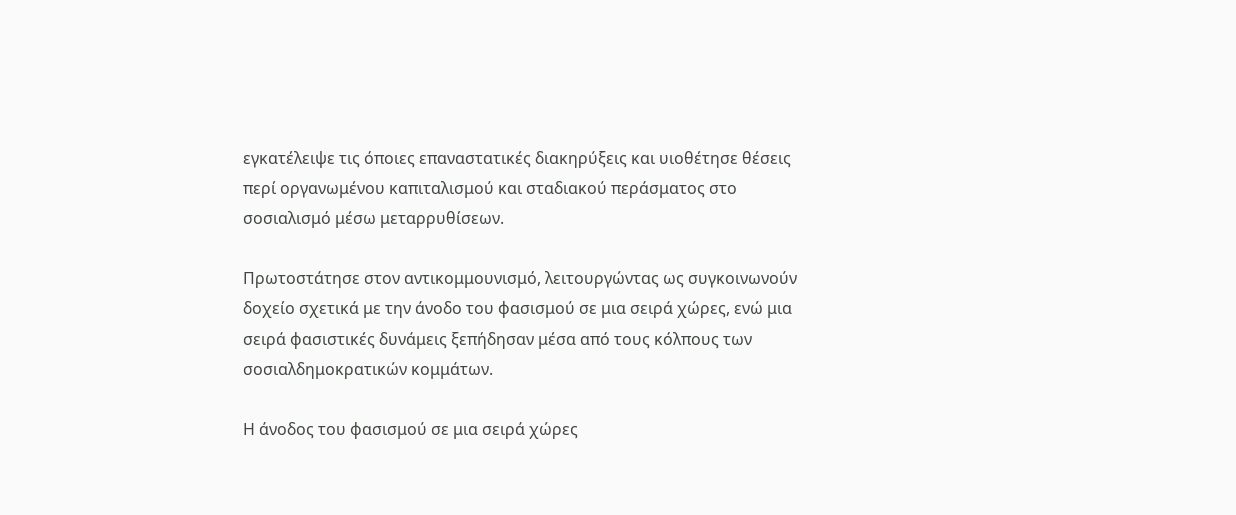εγκατέλειψε τις όποιες επαναστατικές διακηρύξεις και υιοθέτησε θέσεις περί οργανωμένου καπιταλισμού και σταδιακού περάσματος στο σοσιαλισμό μέσω μεταρρυθίσεων.

Πρωτοστάτησε στον αντικομμουνισμό, λειτουργώντας ως συγκοινωνούν δοχείο σχετικά με την άνοδο του φασισμού σε μια σειρά χώρες, ενώ μια σειρά φασιστικές δυνάμεις ξεπήδησαν μέσα από τους κόλπους των σοσιαλδημοκρατικών κομμάτων.

Η άνοδος του φασισμού σε μια σειρά χώρες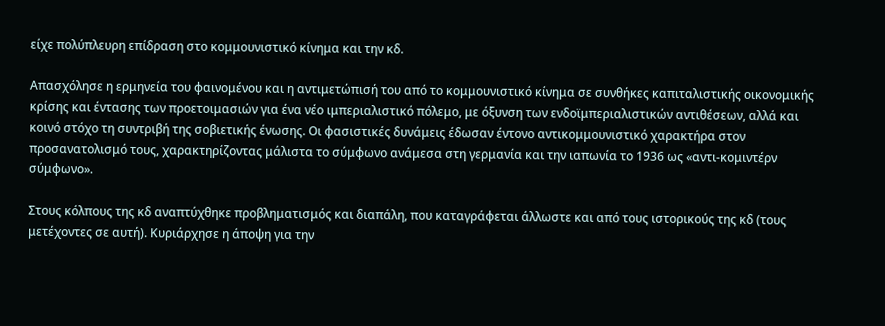είχε πολύπλευρη επίδραση στο κομμουνιστικό κίνημα και την κδ.

Απασχόλησε η ερμηνεία του φαινομένου και η αντιμετώπισή του από το κομμουνιστικό κίνημα σε συνθήκες καπιταλιστικής οικονομικής κρίσης και έντασης των προετοιμασιών για ένα νέο ιμπεριαλιστικό πόλεμο, με όξυνση των ενδοϊμπεριαλιστικών αντιθέσεων, αλλά και κοινό στόχο τη συντριβή της σοβιετικής ένωσης. Οι φασιστικές δυνάμεις έδωσαν έντονο αντικομμουνιστικό χαρακτήρα στον προσανατολισμό τους, χαρακτηρίζοντας μάλιστα το σύμφωνο ανάμεσα στη γερμανία και την ιαπωνία το 1936 ως «αντι-κομιντέρν σύμφωνο».

Στους κόλπους της κδ αναπτύχθηκε προβληματισμός και διαπάλη, που καταγράφεται άλλωστε και από τους ιστορικούς της κδ (τους μετέχοντες σε αυτή). Κυριάρχησε η άποψη για την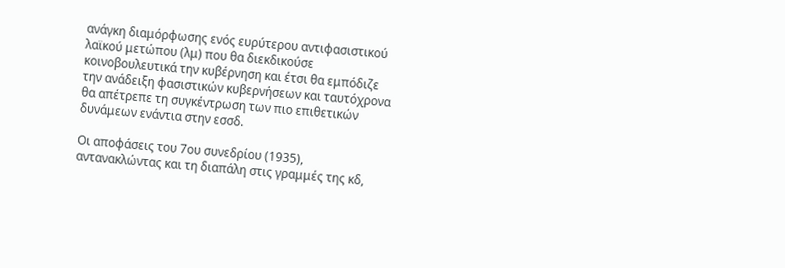ανάγκη διαμόρφωσης ενός ευρύτερου αντιφασιστικού λαϊκού μετώπου (λμ) που θα διεκδικούσε κοινοβουλευτικά την κυβέρνηση και έτσι θα εμπόδιζε την ανάδειξη φασιστικών κυβερνήσεων και ταυτόχρονα θα απέτρεπε τη συγκέντρωση των πιο επιθετικών δυνάμεων ενάντια στην εσσδ.

Οι αποφάσεις του 7ου συνεδρίου (1935), αντανακλώντας και τη διαπάλη στις γραμμές της κδ,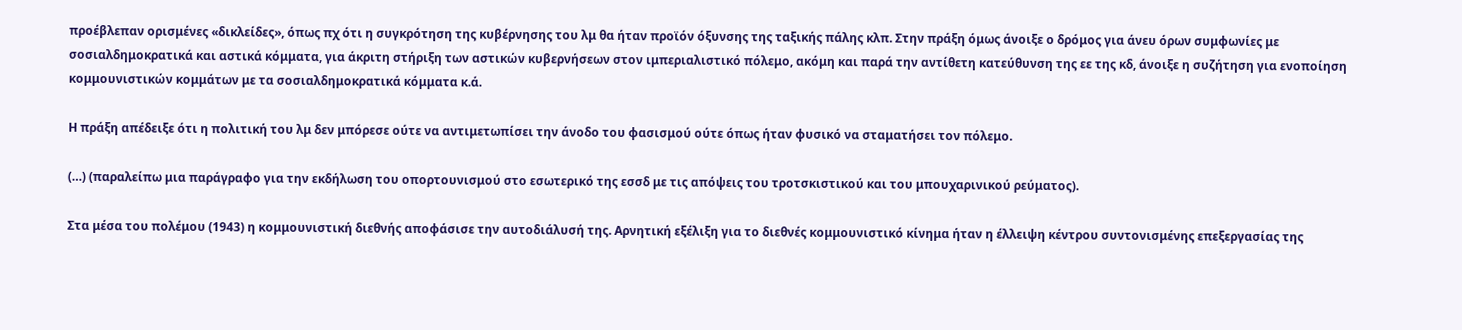προέβλεπαν ορισμένες «δικλείδες», όπως πχ ότι η συγκρότηση της κυβέρνησης του λμ θα ήταν προϊόν όξυνσης της ταξικής πάλης κλπ. Στην πράξη όμως άνοιξε ο δρόμος για άνευ όρων συμφωνίες με σοσιαλδημοκρατικά και αστικά κόμματα, για άκριτη στήριξη των αστικών κυβερνήσεων στον ιμπεριαλιστικό πόλεμο, ακόμη και παρά την αντίθετη κατεύθυνση της εε της κδ, άνοιξε η συζήτηση για ενοποίηση κομμουνιστικών κομμάτων με τα σοσιαλδημοκρατικά κόμματα κ.ά.

Η πράξη απέδειξε ότι η πολιτική του λμ δεν μπόρεσε ούτε να αντιμετωπίσει την άνοδο του φασισμού ούτε όπως ήταν φυσικό να σταματήσει τον πόλεμο.

(…) (παραλείπω μια παράγραφο για την εκδήλωση του οπορτουνισμού στο εσωτερικό της εσσδ με τις απόψεις του τροτσκιστικού και του μπουχαρινικού ρεύματος).

Στα μέσα του πολέμου (1943) η κομμουνιστική διεθνής αποφάσισε την αυτοδιάλυσή της. Αρνητική εξέλιξη για το διεθνές κομμουνιστικό κίνημα ήταν η έλλειψη κέντρου συντονισμένης επεξεργασίας της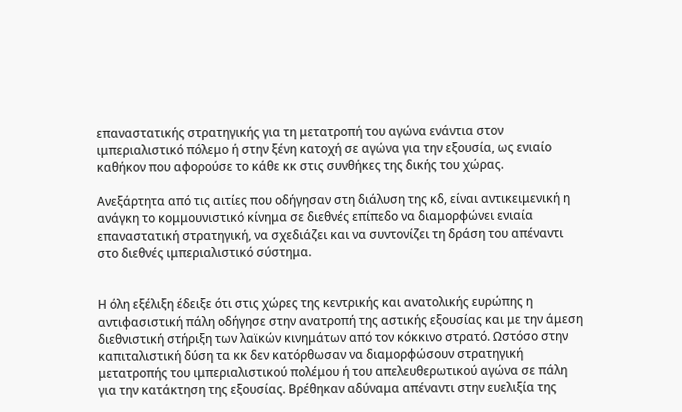επαναστατικής στρατηγικής για τη μετατροπή του αγώνα ενάντια στον ιμπεριαλιστικό πόλεμο ή στην ξένη κατοχή σε αγώνα για την εξουσία, ως ενιαίο καθήκον που αφορούσε το κάθε κκ στις συνθήκες της δικής του χώρας.

Ανεξάρτητα από τις αιτίες που οδήγησαν στη διάλυση της κδ, είναι αντικειμενική η ανάγκη το κομμουνιστικό κίνημα σε διεθνές επίπεδο να διαμορφώνει ενιαία επαναστατική στρατηγική, να σχεδιάζει και να συντονίζει τη δράση του απέναντι στο διεθνές ιμπεριαλιστικό σύστημα.


Η όλη εξέλιξη έδειξε ότι στις χώρες της κεντρικής και ανατολικής ευρώπης η αντιφασιστική πάλη οδήγησε στην ανατροπή της αστικής εξουσίας και με την άμεση διεθνιστική στήριξη των λαϊκών κινημάτων από τον κόκκινο στρατό. Ωστόσο στην καπιταλιστική δύση τα κκ δεν κατόρθωσαν να διαμορφώσουν στρατηγική μετατροπής του ιμπεριαλιστικού πολέμου ή του απελευθερωτικού αγώνα σε πάλη για την κατάκτηση της εξουσίας. Βρέθηκαν αδύναμα απέναντι στην ευελιξία της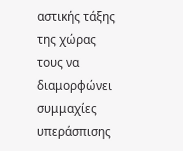αστικής τάξης της χώρας τους να διαμορφώνει συμμαχίες υπεράσπισης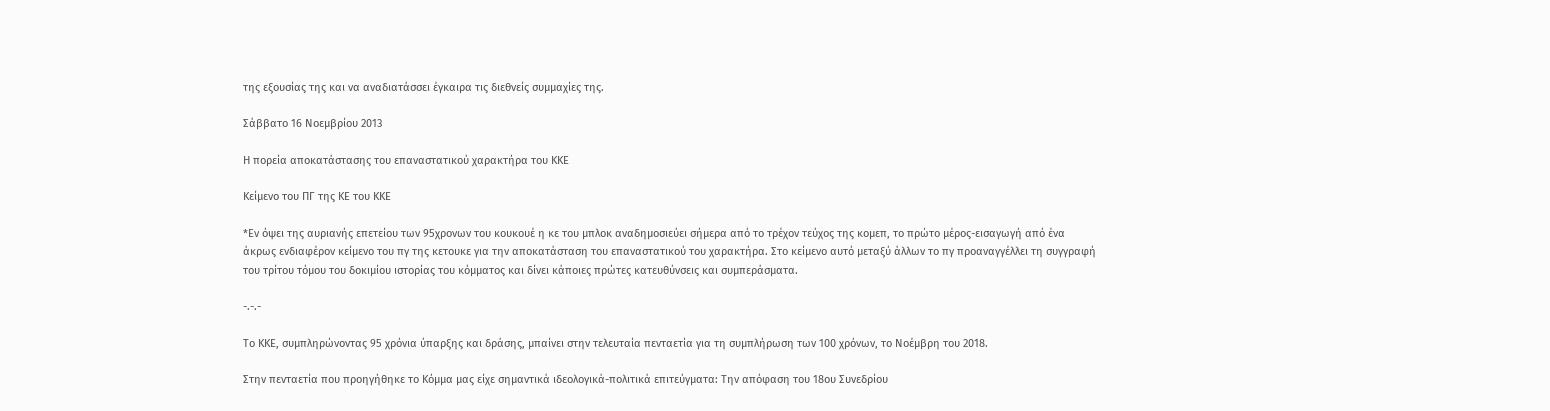της εξουσίας της και να αναδιατάσσει έγκαιρα τις διεθνείς συμμαχίες της.

Σάββατο 16 Νοεμβρίου 2013

Η πορεία αποκατάστασης του επαναστατικού χαρακτήρα του ΚΚΕ

Κείμενο του ΠΓ της ΚΕ του ΚΚΕ

*Εν όψει της αυριανής επετείου των 95χρονων του κουκουέ η κε του μπλοκ αναδημοσιεύει σήμερα από το τρέχον τεύχος της κομεπ, το πρώτο μέρος-εισαγωγή από ένα άκρως ενδιαφέρον κείμενο του πγ της κετουκε για την αποκατάσταση του επαναστατικού του χαρακτήρα. Στο κείμενο αυτό μεταξύ άλλων το πγ προαναγγέλλει τη συγγραφή του τρίτου τόμου του δοκιμίου ιστορίας του κόμματος και δίνει κάποιες πρώτες κατευθύνσεις και συμπεράσματα.

-.-.-

Το ΚΚΕ, συμπληρώνοντας 95 χρόνια ύπαρξης και δράσης, μπαίνει στην τελευταία πενταετία για τη συμπλήρωση των 100 χρόνων, το Νοέμβρη του 2018.

Στην πενταετία που προηγήθηκε το Κόμμα μας είχε σημαντικά ιδεολογικά-πολιτικά επιτεύγματα: Την απόφαση του 18ου Συνεδρίου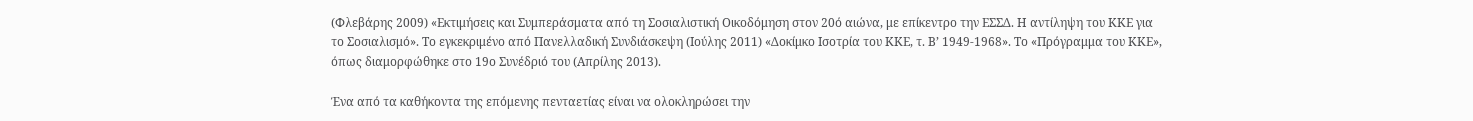(Φλεβάρης 2009) «Εκτιμήσεις και Συμπεράσματα από τη Σοσιαλιστική Οικοδόμηση στον 20ό αιώνα, με επίκεντρο την ΕΣΣΔ. Η αντίληψη του ΚΚΕ για το Σοσιαλισμό». Το εγκεκριμένο από Πανελλαδική Συνδιάσκεψη (Ιούλης 2011) «Δοκίμκο Ισοτρία του ΚΚΕ, τ. Β’ 1949-1968». Το «Πρόγραμμα του ΚΚΕ», όπως διαμορφώθηκε στο 19ο Συνέδριό του (Απρίλης 2013).

Ένα από τα καθήκοντα της επόμενης πενταετίας είναι να ολοκληρώσει την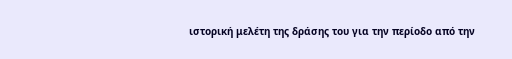ιστορική μελέτη της δράσης του για την περίοδο από την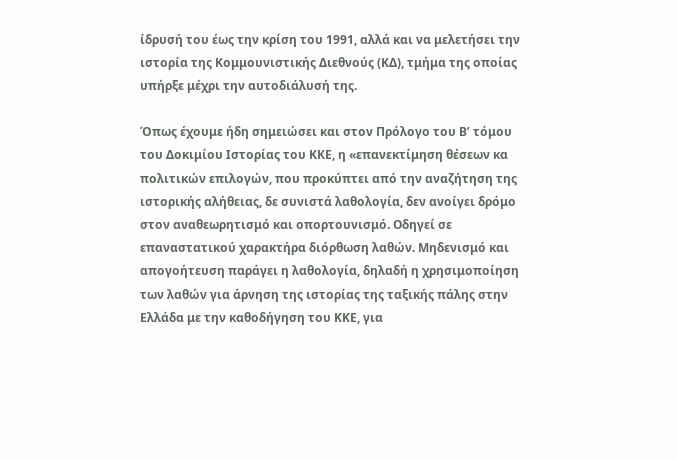ίδρυσή του έως την κρίση του 1991, αλλά και να μελετήσει την ιστορία της Κομμουνιστικής Διεθνούς (ΚΔ), τμήμα της οποίας υπήρξε μέχρι την αυτοδιάλυσή της.

Όπως έχουμε ήδη σημειώσει και στον Πρόλογο του Β’ τόμου του Δοκιμίου Ιστορίας του ΚΚΕ, η «επανεκτίμηση θέσεων κα πολιτικών επιλογών, που προκύπτει από την αναζήτηση της ιστορικής αλήθειας, δε συνιστά λαθολογία, δεν ανοίγει δρόμο στον αναθεωρητισμό και οπορτουνισμό. Οδηγεί σε επαναστατικού χαρακτήρα διόρθωση λαθών. Μηδενισμό και απογοήτευση παράγει η λαθολογία, δηλαδή η χρησιμοποίηση των λαθών για άρνηση της ιστορίας της ταξικής πάλης στην Ελλάδα με την καθοδήγηση του ΚΚΕ, για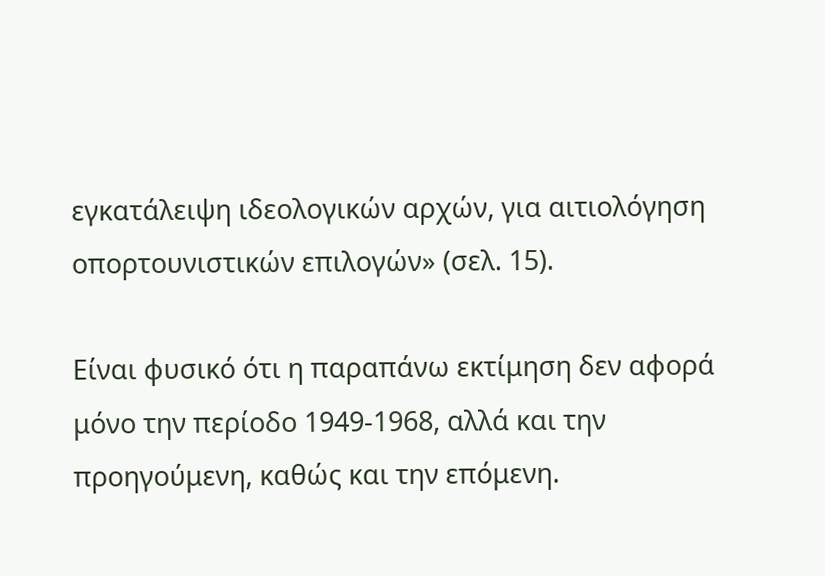εγκατάλειψη ιδεολογικών αρχών, για αιτιολόγηση οπορτουνιστικών επιλογών» (σελ. 15).

Είναι φυσικό ότι η παραπάνω εκτίμηση δεν αφορά μόνο την περίοδο 1949-1968, αλλά και την προηγούμενη, καθώς και την επόμενη.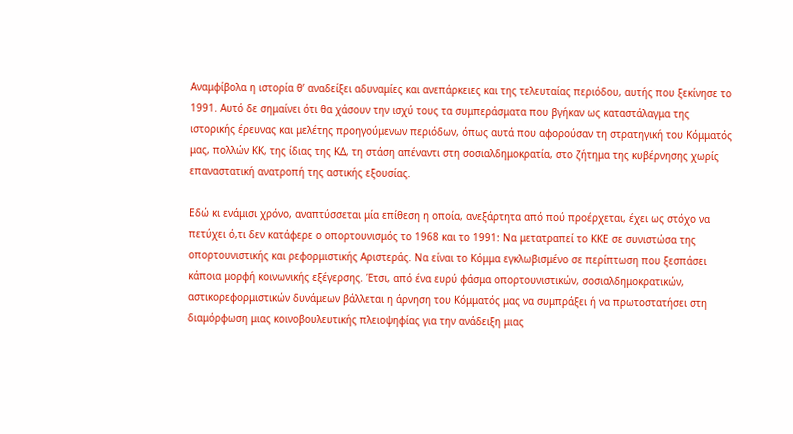Αναμφίβολα η ιστορία θ’ αναδείξει αδυναμίες και ανεπάρκειες και της τελευταίας περιόδου, αυτής που ξεκίνησε το 1991. Αυτό δε σημαίνει ότι θα χάσουν την ισχύ τους τα συμπεράσματα που βγήκαν ως καταστάλαγμα της ιστορικής έρευνας και μελέτης προηγούμενων περιόδων, όπως αυτά που αφορούσαν τη στρατηγική του Κόμματός μας, πολλών ΚΚ, της ίδιας της ΚΔ, τη στάση απέναντι στη σοσιαλδημοκρατία, στο ζήτημα της κυβέρνησης χωρίς επαναστατική ανατροπή της αστικής εξουσίας.

Εδώ κι ενάμισι χρόνο, αναπτύσσεται μία επίθεση η οποία, ανεξάρτητα από πού προέρχεται, έχει ως στόχο να πετύχει ό,τι δεν κατάφερε ο οπορτουνισμός το 1968 και το 1991: Να μετατραπεί το ΚΚΕ σε συνιστώσα της οπορτουνιστικής και ρεφορμιστικής Αριστεράς. Να είναι το Κόμμα εγκλωβισμένο σε περίπτωση που ξεσπάσει κάποια μορφή κοινωνικής εξέγερσης. Έτσι, από ένα ευρύ φάσμα οπορτουνιστικών, σοσιαλδημοκρατικών, αστικορεφορμιστικών δυνάμεων βάλλεται η άρνηση του Κόμματός μας να συμπράξει ή να πρωτοστατήσει στη διαμόρφωση μιας κοινοβουλευτικής πλειοψηφίας για την ανάδειξη μιας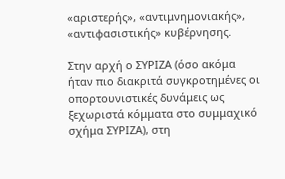«αριστερής», «αντιμνημονιακής», «αντιφασιστικής» κυβέρνησης.

Στην αρχή ο ΣΥΡΙΖΑ (όσο ακόμα ήταν πιο διακριτά συγκροτημένες οι οπορτουνιστικές δυνάμεις ως ξεχωριστά κόμματα στο συμμαχικό σχήμα ΣΥΡΙΖΑ), στη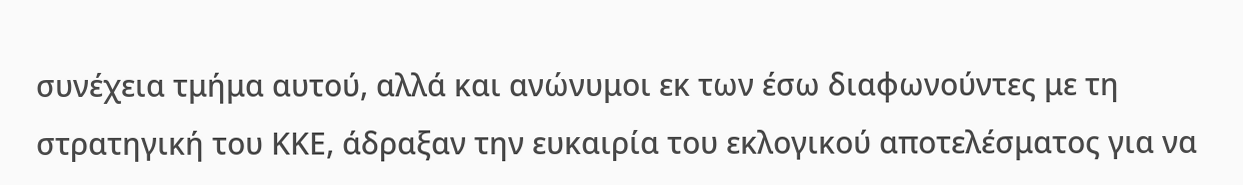συνέχεια τμήμα αυτού, αλλά και ανώνυμοι εκ των έσω διαφωνούντες με τη στρατηγική του ΚΚΕ, άδραξαν την ευκαιρία του εκλογικού αποτελέσματος για να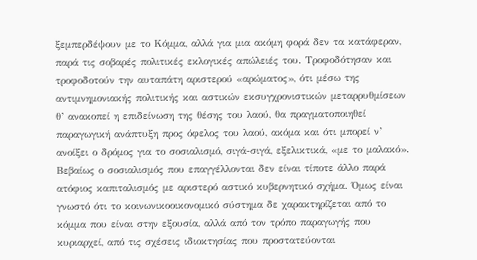ξεμπερδέψουν με το Κόμμα, αλλά για μια ακόμη φορά δεν τα κατάφεραν, παρά τις σοβαρές πολιτικές εκλογικές απώλειές του. Τροφοδότησαν και τροφοδοτούν την αυταπάτη αριστερού «αρώματος», ότι μέσω της αντιμνημονιακής πολιτικής και αστικών εκσυγχρονιστικών μεταρρυθμίσεων θ’ ανακοπεί η επιδείνωση της θέσης του λαού, θα πραγματοποιηθεί παραγωγική ανάπτυξη προς όφελος του λαού, ακόμα και ότι μπορεί ν’ ανοίξει ο δρόμος για το σοσιαλισμό, σιγά-σιγά, εξελικτικά, «με το μαλακό». Βεβαίως ο σοσιαλισμός που επαγγέλλονται δεν είναι τίποτε άλλο παρά ατόφιος καπιταλισμός με αριστερό αστικό κυβερνητικό σχήμα. Όμως είναι γνωστό ότι το κοινωνικοοικονομικό σύστημα δε χαρακτηρίζεται από το κόμμα που είναι στην εξουσία, αλλά από τον τρόπο παραγωγής που κυριαρχεί, από τις σχέσεις ιδιοκτησίας που προστατεύονται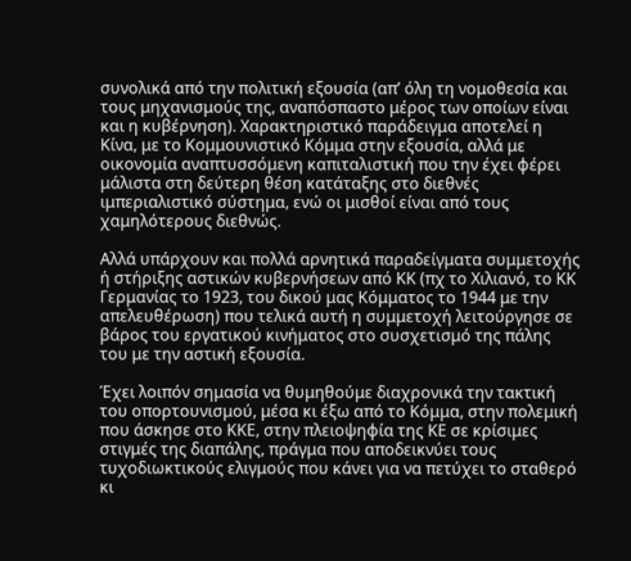συνολικά από την πολιτική εξουσία (απ’ όλη τη νομοθεσία και τους μηχανισμούς της, αναπόσπαστο μέρος των οποίων είναι και η κυβέρνηση). Χαρακτηριστικό παράδειγμα αποτελεί η Κίνα, με το Κομμουνιστικό Κόμμα στην εξουσία, αλλά με οικονομία αναπτυσσόμενη καπιταλιστική που την έχει φέρει μάλιστα στη δεύτερη θέση κατάταξης στο διεθνές ιμπεριαλιστικό σύστημα, ενώ οι μισθοί είναι από τους χαμηλότερους διεθνώς.

Αλλά υπάρχουν και πολλά αρνητικά παραδείγματα συμμετοχής ή στήριξης αστικών κυβερνήσεων από ΚΚ (πχ το Χιλιανό, το ΚΚ Γερμανίας το 1923, του δικού μας Κόμματος το 1944 με την απελευθέρωση) που τελικά αυτή η συμμετοχή λειτούργησε σε βάρος του εργατικού κινήματος στο συσχετισμό της πάλης του με την αστική εξουσία.

Έχει λοιπόν σημασία να θυμηθούμε διαχρονικά την τακτική του οπορτουνισμού, μέσα κι έξω από το Κόμμα, στην πολεμική που άσκησε στο ΚΚΕ, στην πλειοψηφία της ΚΕ σε κρίσιμες στιγμές της διαπάλης, πράγμα που αποδεικνύει τους τυχοδιωκτικούς ελιγμούς που κάνει για να πετύχει το σταθερό κι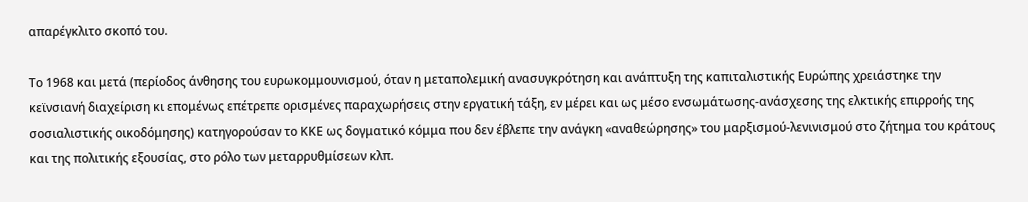απαρέγκλιτο σκοπό του.

Το 1968 και μετά (περίοδος άνθησης του ευρωκομμουνισμού, όταν η μεταπολεμική ανασυγκρότηση και ανάπτυξη της καπιταλιστικής Ευρώπης χρειάστηκε την κεϊνσιανή διαχείριση κι επομένως επέτρεπε ορισμένες παραχωρήσεις στην εργατική τάξη, εν μέρει και ως μέσο ενσωμάτωσης-ανάσχεσης της ελκτικής επιρροής της σοσιαλιστικής οικοδόμησης) κατηγορούσαν το ΚΚΕ ως δογματικό κόμμα που δεν έβλεπε την ανάγκη «αναθεώρησης» του μαρξισμού-λενινισμού στο ζήτημα του κράτους και της πολιτικής εξουσίας, στο ρόλο των μεταρρυθμίσεων κλπ.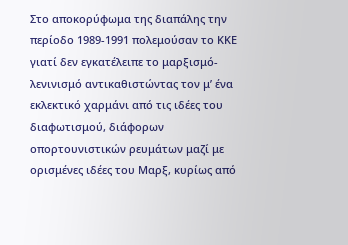Στο αποκορύφωμα της διαπάλης την περίοδο 1989-1991 πολεμούσαν το ΚΚΕ γιατί δεν εγκατέλειπε το μαρξισμό-λενινισμό αντικαθιστώντας τον μ’ ένα εκλεκτικό χαρμάνι από τις ιδέες του διαφωτισμού, διάφορων οπορτουνιστικών ρευμάτων μαζί με ορισμένες ιδέες του Μαρξ, κυρίως από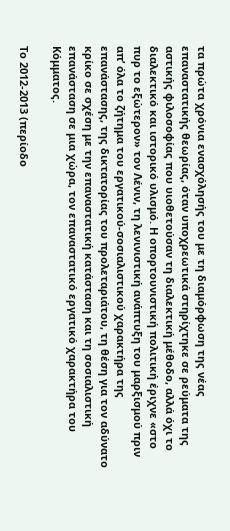τα πρώτα χρόνια ενασχόλησής του με τη διαμόρφωση της νέας επαναστατικής θεωρίας, όταν υποχρεωτικά στηρίχτηκε σε ρεύματα της αστικής φιλοσοφίας που υιοθετούσαν τη διαλεκτική μέθοδο, αλλά όχι το διαλεκτικό και ιστορικό υλισμό. Η οπορτουνιστική πολιτική έριχνε «στο πυρ το εξώτερον» τον Λένιν, τη λενινιστική ανάπτυξη του μαρξισμού πριν απ’ όλα το ζήτημα του εργατικού-σοσιαλιστικού χαρακτήρα της επανάστασης, της δικτατορίας του προλεταριάτου, τη θέση για τον αδύνατο κρίκο σε σχέση με την επαναστατική κατάσταση και τη σοσιαλιστική επανάσταση σε μια χώρα, τον επαναστατικό εργατικό χαρακτήρα του Κόμματος.

Το 2012-2013 (περίοδο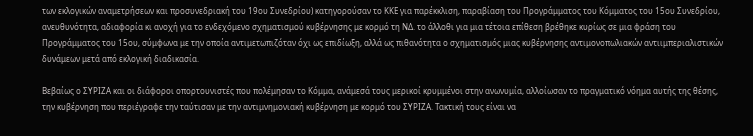των εκλογικών αναμετρήσεων και προσυνεδριακή του 19ου Συνεδρίου) κατηγορούσαν το ΚΚΕ για παρέκκλιση, παραβίαση του Προγράμματος του Κόμματος του 15ου Συνεδρίου, ανευθυνότητα, αδιαφορία κι ανοχή για το ενδεχόμενο σχηματισμού κυβέρνησης με κορμό τη ΝΔ. το άλλοθι για μια τέτοια επίθεση βρέθηκε κυρίως σε μια φράση του Προγράμματος του 15ου, σύμφωνα με την οποία αντιμετωπιζόταν όχι ως επιδίωξη, αλλά ως πιθανότητα ο σχηματισμός μιας κυβέρνησης αντιμονοπωλιακών αντιιμπεριαλιστικών δυνάμεων μετά από εκλογική διαδικασία.

Βεβαίως ο ΣΥΡΙΖΑ και οι διάφοροι οπορτουνιστές που πολέμησαν το Κόμμα, ανάμεσά τους μερικοί κρυμμένοι στην ανωνυμία, αλλοίωσαν το πραγματικό νόημα αυτής της θέσης, την κυβέρνηση που περιέγραφε την ταύτισαν με την αντιμνημονιακή κυβέρνηση με κορμό του ΣΥΡΙΖΑ. Τακτική τους είναι να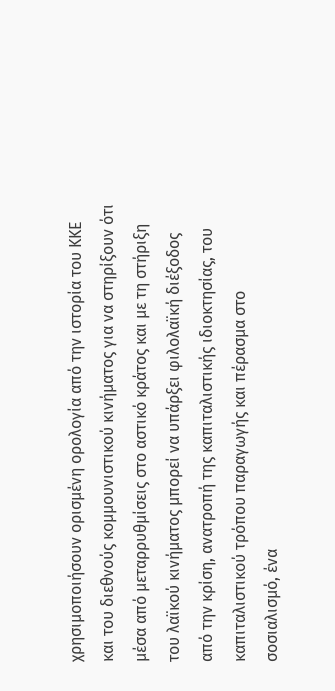χρησιμοποιήσουν ορισμένη ορολογία από την ιστορία του ΚΚΕ και του διεθνούς κομμουνιστικού κινήματος για να στηρίξουν ότι μέσα από μεταρρυθμίσεις στο αστικό κράτος και με τη στήριξη του λαϊκού κινήματος μπορεί να υπάρξει φιλολαϊκή διέξοδος από την κρίση, ανατροπή της καπιταλιστικής ιδιοκτησίας, του καπιταλιστικού τρόπου παραγωγής και πέρασμα στο σοσιαλισμό, ένα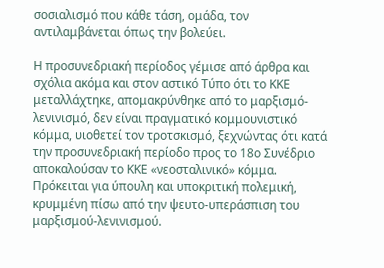σοσιαλισμό που κάθε τάση, ομάδα, τον αντιλαμβάνεται όπως την βολεύει.

Η προσυνεδριακή περίοδος γέμισε από άρθρα και σχόλια ακόμα και στον αστικό Τύπο ότι το ΚΚΕ μεταλλάχτηκε, απομακρύνθηκε από το μαρξισμό-λενινισμό, δεν είναι πραγματικό κομμουνιστικό κόμμα, υιοθετεί τον τροτσκισμό, ξεχνώντας ότι κατά την προσυνεδριακή περίοδο προς το 18ο Συνέδριο αποκαλούσαν το ΚΚΕ «νεοσταλινικό» κόμμα. Πρόκειται για ύπουλη και υποκριτική πολεμική, κρυμμένη πίσω από την ψευτο-υπεράσπιση του μαρξισμού-λενινισμού.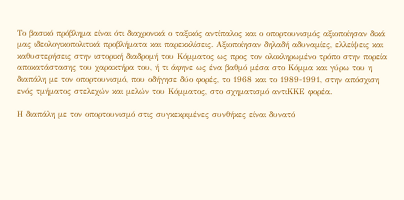Το βασικό πρόβλημα είναι ότι διαχρονικά ο ταξικός αντίπαλος και ο οπορτουνισμός αξιοποίησαν δικά μας ιδεολογικοπολιτικά προβλήματα και παρεκκλίσεις. Αξιοποίησαν δηλαδή αδυναμίες, ελλείψεις και καθυστερήσεις στην ιστορική διαδρομή του Κόμματος ως προς τον ολοκληρωμένο τρόπο στην πορεία αποκατάστασης του χαρακτήρα του, ή τι άφηνε ως ένα βαθμό μέσα στο Κόμμα και γύρω του η διαπάλη με τον οπορτουνισμό, που οδήγησε δύο φορές, το 1968 και το 1989-1991, στην απόσχιση ενός τμήματος στελεχών και μελών του Κόμματος, στο σχηματισμό αντιΚΚΕ φορέα.

Η διαπάλη με τον οπορτουνισμό στις συγκεκριμένες συνθήκες είναι δυνατό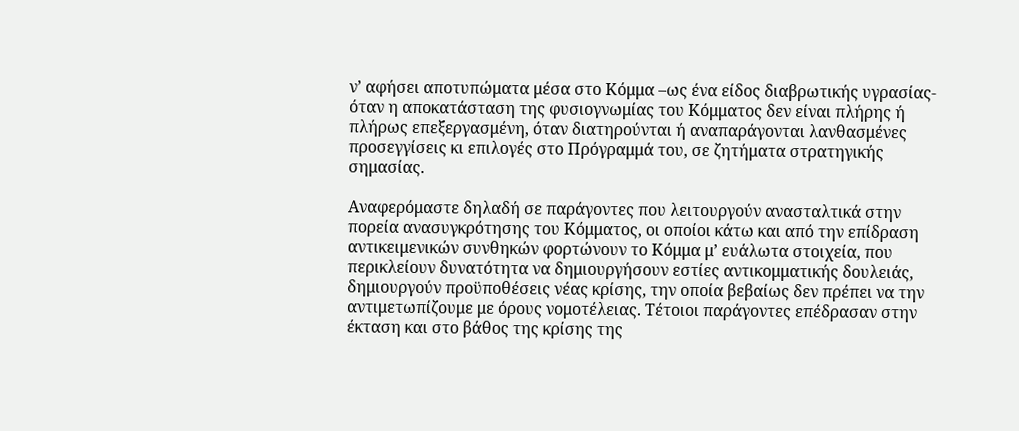ν’ αφήσει αποτυπώματα μέσα στο Κόμμα –ως ένα είδος διαβρωτικής υγρασίας- όταν η αποκατάσταση της φυσιογνωμίας του Κόμματος δεν είναι πλήρης ή πλήρως επεξεργασμένη, όταν διατηρούνται ή αναπαράγονται λανθασμένες προσεγγίσεις κι επιλογές στο Πρόγραμμά του, σε ζητήματα στρατηγικής σημασίας.

Αναφερόμαστε δηλαδή σε παράγοντες που λειτουργούν ανασταλτικά στην πορεία ανασυγκρότησης του Κόμματος, οι οποίοι κάτω και από την επίδραση αντικειμενικών συνθηκών φορτώνουν το Κόμμα μ’ ευάλωτα στοιχεία, που περικλείουν δυνατότητα να δημιουργήσουν εστίες αντικομματικής δουλειάς, δημιουργούν προϋποθέσεις νέας κρίσης, την οποία βεβαίως δεν πρέπει να την αντιμετωπίζουμε με όρους νομοτέλειας. Τέτοιοι παράγοντες επέδρασαν στην έκταση και στο βάθος της κρίσης της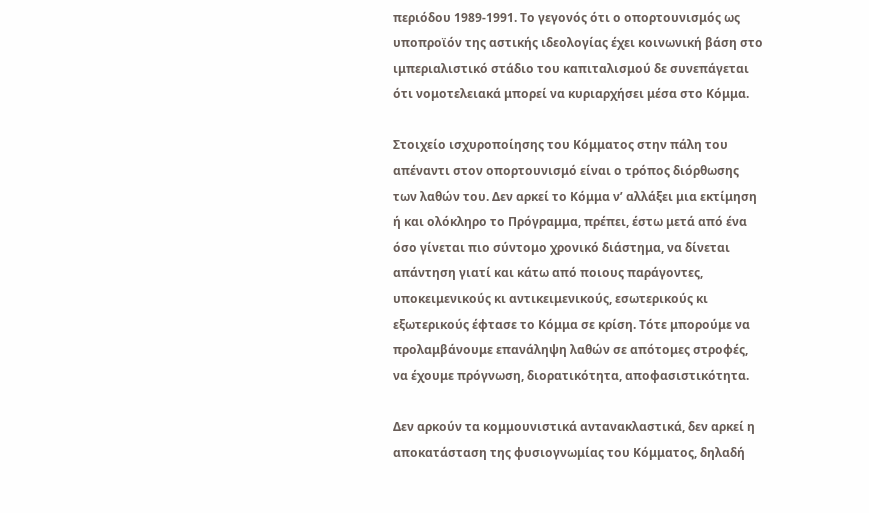περιόδου 1989-1991. Το γεγονός ότι ο οπορτουνισμός ως υποπροϊόν της αστικής ιδεολογίας έχει κοινωνική βάση στο ιμπεριαλιστικό στάδιο του καπιταλισμού δε συνεπάγεται ότι νομοτελειακά μπορεί να κυριαρχήσει μέσα στο Κόμμα.

Στοιχείο ισχυροποίησης του Κόμματος στην πάλη του απέναντι στον οπορτουνισμό είναι ο τρόπος διόρθωσης των λαθών του. Δεν αρκεί το Κόμμα ν’ αλλάξει μια εκτίμηση ή και ολόκληρο το Πρόγραμμα, πρέπει, έστω μετά από ένα όσο γίνεται πιο σύντομο χρονικό διάστημα, να δίνεται απάντηση γιατί και κάτω από ποιους παράγοντες, υποκειμενικούς κι αντικειμενικούς, εσωτερικούς κι εξωτερικούς έφτασε το Κόμμα σε κρίση. Τότε μπορούμε να προλαμβάνουμε επανάληψη λαθών σε απότομες στροφές, να έχουμε πρόγνωση, διορατικότητα, αποφασιστικότητα.

Δεν αρκούν τα κομμουνιστικά αντανακλαστικά, δεν αρκεί η αποκατάσταση της φυσιογνωμίας του Κόμματος, δηλαδή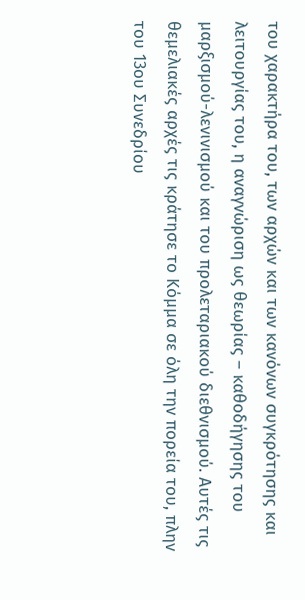του χαρακτήρα του, των αρχών και των κανόνων συγκρότησης και λειτουργίας του, η αναγνώριση ως θεωρίας – καθοδήγησης του μαρξισμού-λενινισμού και του προλεταριακού διεθνισμού. Αυτές τις θεμελιακές αρχές τις κράτησε το Κόμμα σε όλη την πορεία του, πλην του 13ου Συνεδρίου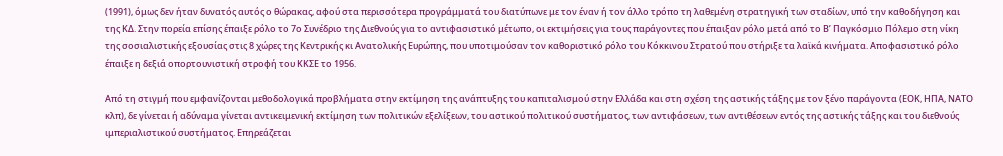(1991), όμως δεν ήταν δυνατός αυτός ο θώρακας, αφού στα περισσότερα προγράμματά του διατύπωνε με τον έναν ή τον άλλο τρόπο τη λαθεμένη στρατηγική των σταδίων, υπό την καθοδήγηση και της ΚΔ. Στην πορεία επίσης έπαιξε ρόλο το 7ο Συνέδριο της Διεθνούς για το αντιφασιστικό μέτωπο, οι εκτιμήσεις για τους παράγοντες που έπαιξαν ρόλο μετά από το Β’ Παγκόσμιο Πόλεμο στη νίκη της σοσιαλιστικής εξουσίας στις 8 χώρες της Κεντρικής κι Ανατολικής Ευρώπης, που υποτιμούσαν τον καθοριστικό ρόλο του Κόκκινου Στρατού που στήριξε τα λαϊκά κινήματα. Αποφασιστικό ρόλο έπαιξε η δεξιά οπορτουνιστική στροφή του ΚΚΣΕ το 1956.

Από τη στιγμή που εμφανίζονται μεθοδολογικά προβλήματα στην εκτίμηση της ανάπτυξης του καπιταλισμού στην Ελλάδα και στη σχέση της αστικής τάξης με τον ξένο παράγοντα (ΕΟΚ, ΗΠΑ, ΝΑΤΟ κλπ), δε γίνεται ή αδύναμα γίνεται αντικειμενική εκτίμηση των πολιτικών εξελίξεων, του αστικού πολιτικού συστήματος, των αντιφάσεων, των αντιθέσεων εντός της αστικής τάξης και του διεθνούς ιμπεριαλιστικού συστήματος. Επηρεάζεται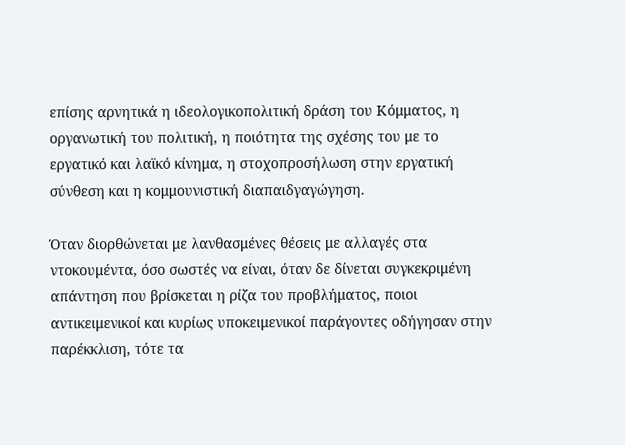επίσης αρνητικά η ιδεολογικοπολιτική δράση του Κόμματος, η οργανωτική του πολιτική, η ποιότητα της σχέσης του με το εργατικό και λαϊκό κίνημα, η στοχοπροσήλωση στην εργατική σύνθεση και η κομμουνιστική διαπαιδγαγώγηση.

Όταν διορθώνεται με λανθασμένες θέσεις με αλλαγές στα ντοκουμέντα, όσο σωστές να είναι, όταν δε δίνεται συγκεκριμένη απάντηση που βρίσκεται η ρίζα του προβλήματος, ποιοι αντικειμενικοί και κυρίως υποκειμενικοί παράγοντες οδήγησαν στην παρέκκλιση, τότε τα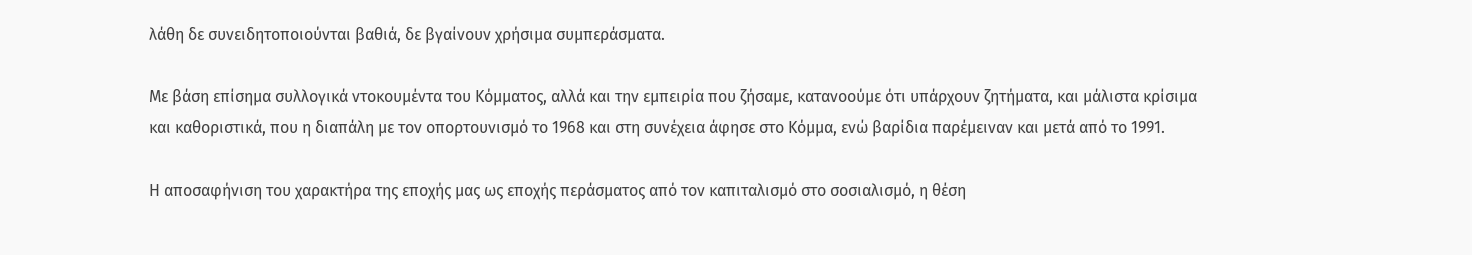λάθη δε συνειδητοποιούνται βαθιά, δε βγαίνουν χρήσιμα συμπεράσματα.

Με βάση επίσημα συλλογικά ντοκουμέντα του Κόμματος, αλλά και την εμπειρία που ζήσαμε, κατανοούμε ότι υπάρχουν ζητήματα, και μάλιστα κρίσιμα και καθοριστικά, που η διαπάλη με τον οπορτουνισμό το 1968 και στη συνέχεια άφησε στο Κόμμα, ενώ βαρίδια παρέμειναν και μετά από το 1991.

Η αποσαφήνιση του χαρακτήρα της εποχής μας ως εποχής περάσματος από τον καπιταλισμό στο σοσιαλισμό, η θέση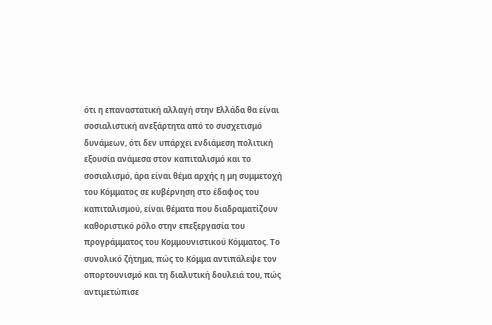ότι η επαναστατική αλλαγή στην Ελλάδα θα είναι σοσιαλιστική ανεξάρτητα από το συσχετισμό δυνάμεων, ότι δεν υπάρχει ενδιάμεση πολιτική εξουσία ανάμεσα στον καπιταλισμό και το σοσιαλισμό, άρα είναι θέμα αρχής η μη συμμετοχή του Κόμματος σε κυβέρνηση στο έδαφος του καπιταλισμού, είναι θέματα που διαδραματίζουν καθοριστικό ρόλο στην επεξεργασία του προγράμματος του Κομμουνιστικού Κόμματος. Το συνολικό ζήτημα, πώς το Κόμμα αντιπάλεψε τον οπορτουνισμό και τη διαλυτική δουλειά του, πώς αντιμετώπισε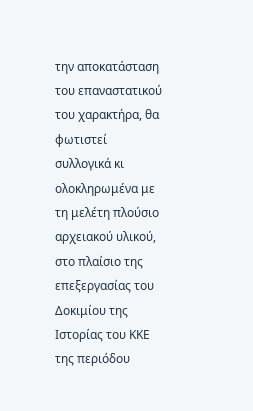την αποκατάσταση του επαναστατικού του χαρακτήρα, θα φωτιστεί συλλογικά κι ολοκληρωμένα με τη μελέτη πλούσιο αρχειακού υλικού, στο πλαίσιο της επεξεργασίας του Δοκιμίου της Ιστορίας του ΚΚΕ της περιόδου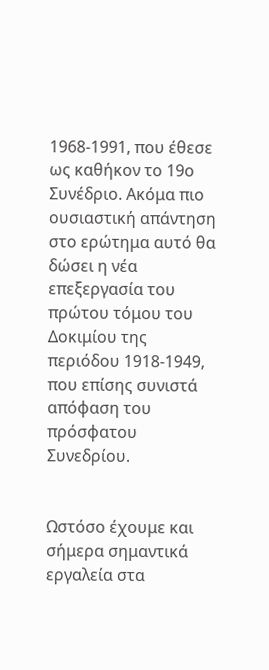1968-1991, που έθεσε ως καθήκον το 19ο Συνέδριο. Ακόμα πιο ουσιαστική απάντηση στο ερώτημα αυτό θα δώσει η νέα επεξεργασία του πρώτου τόμου του Δοκιμίου της περιόδου 1918-1949, που επίσης συνιστά απόφαση του πρόσφατου Συνεδρίου.


Ωστόσο έχουμε και σήμερα σημαντικά εργαλεία στα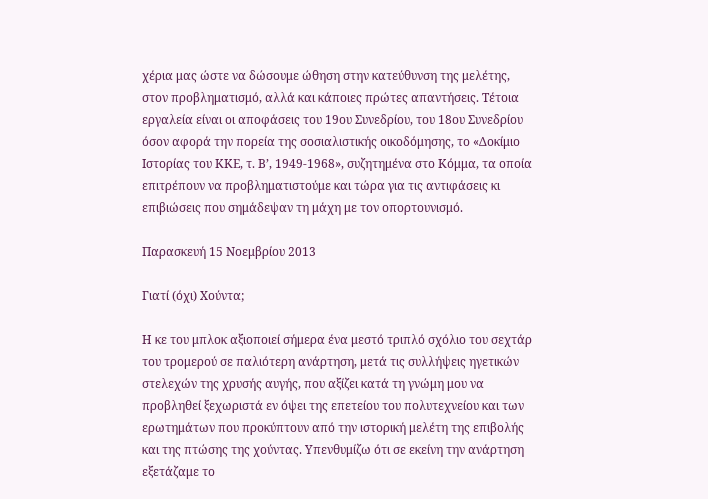χέρια μας ώστε να δώσουμε ώθηση στην κατεύθυνση της μελέτης, στον προβληματισμό, αλλά και κάποιες πρώτες απαντήσεις. Τέτοια εργαλεία είναι οι αποφάσεις του 19ου Συνεδρίου, του 18ου Συνεδρίου όσον αφορά την πορεία της σοσιαλιστικής οικοδόμησης, το «Δοκίμιο Ιστορίας του ΚΚΕ, τ. Β’, 1949-1968», συζητημένα στο Κόμμα, τα οποία επιτρέπουν να προβληματιστούμε και τώρα για τις αντιφάσεις κι επιβιώσεις που σημάδεψαν τη μάχη με τον οπορτουνισμό.

Παρασκευή 15 Νοεμβρίου 2013

Γιατί (όχι) Χούντα;

Η κε του μπλοκ αξιοποιεί σήμερα ένα μεστό τριπλό σχόλιο του σεχτάρ του τρομερού σε παλιότερη ανάρτηση, μετά τις συλλήψεις ηγετικών στελεχών της χρυσής αυγής, που αξίζει κατά τη γνώμη μου να προβληθεί ξεχωριστά εν όψει της επετείου του πολυτεχνείου και των ερωτημάτων που προκύπτουν από την ιστορική μελέτη της επιβολής και της πτώσης της χούντας. Υπενθυμίζω ότι σε εκείνη την ανάρτηση εξετάζαμε το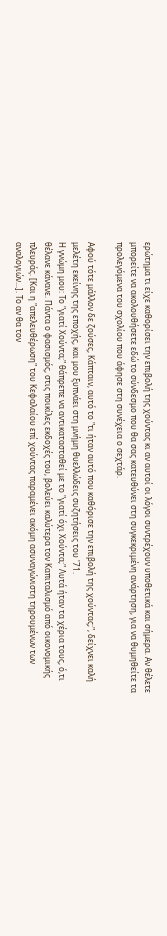ερώτημα τι είχε καθορίσει την επιβολή της χούντας κι αν αυτοί οι λόγοι συντρέχουν υποθετικά και σήμερα. Αν θέλετε μπορείτε να ακολουθήσετε εδώ το σύνδεσμο που θα σας κατευθύνει στη συγκεκριμένη ανάρτηση, για να θυμηθείτε τα προλεγόμενα του σχολίου που άφησε στη συνέχεια ο σεχτάρ.

Αφού τότε μάλλον δε ζούσες, Κάπταιν, αυτό το "τι ήταν αυτό που καθόρισε την επιβολή της χούντας;", δείχνει καλή μελέτη εκείνης της εποχής, και μου ξυπνάει στη μνήμη θυελλώδεις συζητήσεις του '71.
Η γνώμη μου: Το "γιατί Χούντα;" θάπρεπε να αντικατασταθεί με το "γιατί όχι Χούντα;" Λυτά ήταν τα χέρια τους, ό,τι θέλανε κάνανε. Πάντα ο φασισμός, στις ποικίλες εκδοχές του, βολεύει καλύτερα τον Καπιταλισμό από οικονομικής πλευράς. [Και η "απελευθέρωση" του Κεφαλαίου επί χούντας παραμένει ακόμη ασυναγώνιστη τηρουμένων των αναλογιών...]. Το αν θα τον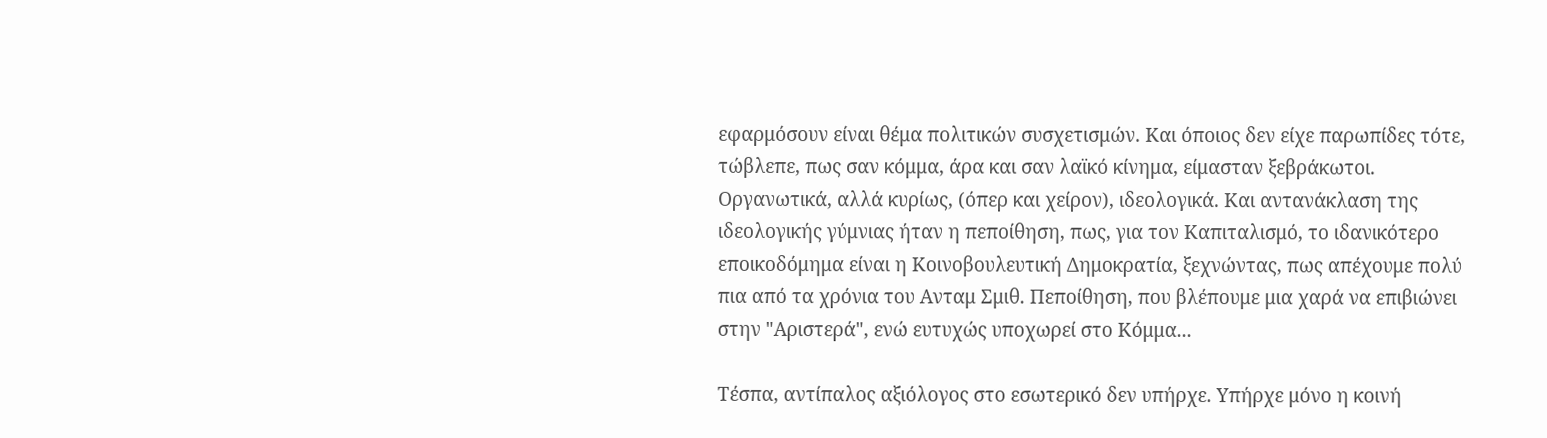εφαρμόσουν είναι θέμα πολιτικών συσχετισμών. Και όποιος δεν είχε παρωπίδες τότε, τώβλεπε, πως σαν κόμμα, άρα και σαν λαϊκό κίνημα, είμασταν ξεβράκωτοι. Οργανωτικά, αλλά κυρίως, (όπερ και χείρον), ιδεολογικά. Και αντανάκλαση της ιδεολογικής γύμνιας ήταν η πεποίθηση, πως, για τον Καπιταλισμό, το ιδανικότερο εποικοδόμημα είναι η Κοινοβουλευτική Δημοκρατία, ξεχνώντας, πως απέχουμε πολύ πια από τα χρόνια του Ανταμ Σμιθ. Πεποίθηση, που βλέπουμε μια χαρά να επιβιώνει στην "Αριστερά", ενώ ευτυχώς υποχωρεί στο Κόμμα...

Tέσπα, αντίπαλος αξιόλογος στο εσωτερικό δεν υπήρχε. Υπήρχε μόνο η κοινή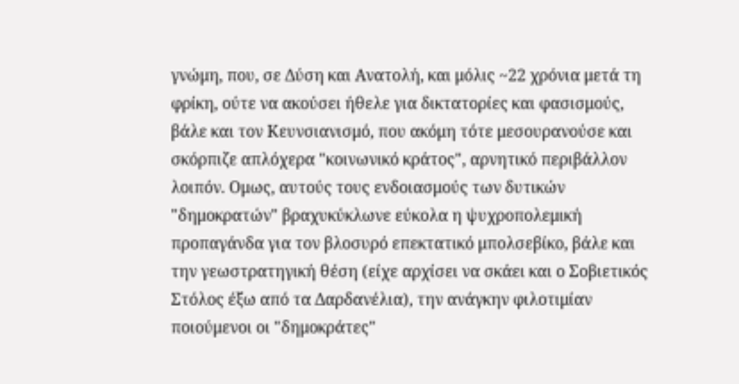γνώμη, που, σε Δύση και Ανατολή, και μόλις ~22 χρόνια μετά τη φρίκη, ούτε να ακούσει ήθελε για δικτατορίες και φασισμούς, βάλε και τον Κευνσιανισμό, που ακόμη τότε μεσουρανούσε και σκόρπιζε απλόχερα "κοινωνικό κράτος", αρνητικό περιβάλλον λοιπόν. Ομως, αυτούς τους ενδοιασμούς των δυτικών "δημοκρατών" βραχυκύκλωνε εύκολα η ψυχροπολεμική προπαγάνδα για τον βλοσυρό επεκτατικό μπολσεβίκο, βάλε και την γεωστρατηγική θέση (είχε αρχίσει να σκάει και ο Σοβιετικός Στόλος έξω από τα Δαρδανέλια), την ανάγκην φιλοτιμίαν ποιούμενοι οι "δημοκράτες"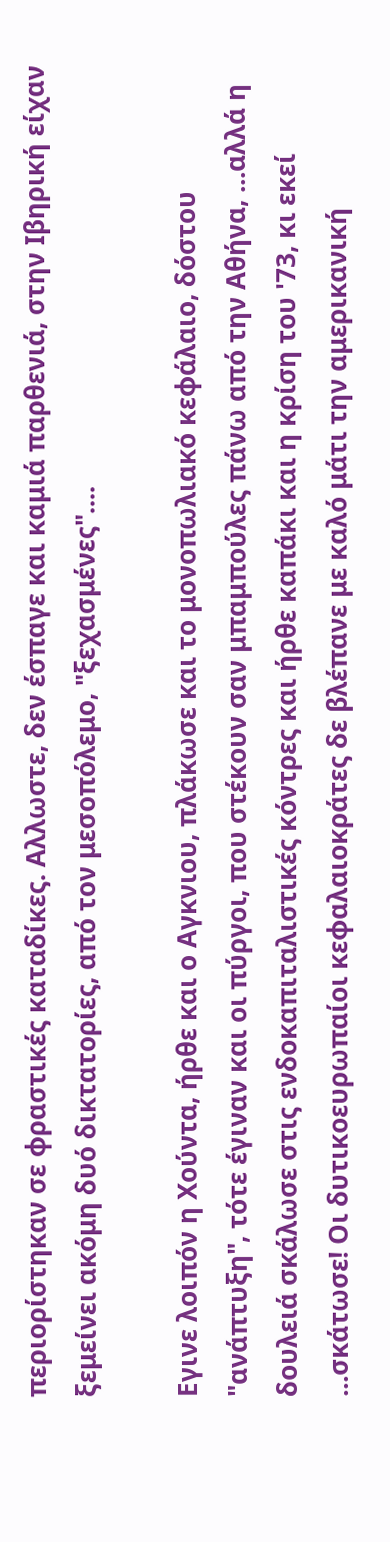περιορίστηκαν σε φραστικές καταδίκες. Αλλωστε, δεν έσπαγε και καμιά παρθενιά, στην Ιβηρική είχαν ξεμείνει ακόμη δυό δικτατορίες, από τον μεσοπόλεμο, "ξεχασμένες"....

Εγινε λοιπόν η Χούντα, ήρθε και ο Αγκνιου, πλάκωσε και το μονοπωλιακό κεφάλαιο, δόστου "ανάπτυξη", τότε έγιναν και οι πύργοι, που στέκουν σαν μπαμπούλες πάνω από την Αθήνα, ...αλλά η δουλειά σκάλωσε στις ενδοκαπιταλιστικές κόντρες και ήρθε καπάκι και η κρίση του '73, κι εκεί ...σκάτωσε! Οι δυτικοευρωπαίοι κεφαλαιοκράτες δε βλέπανε με καλό μάτι την αμερικανική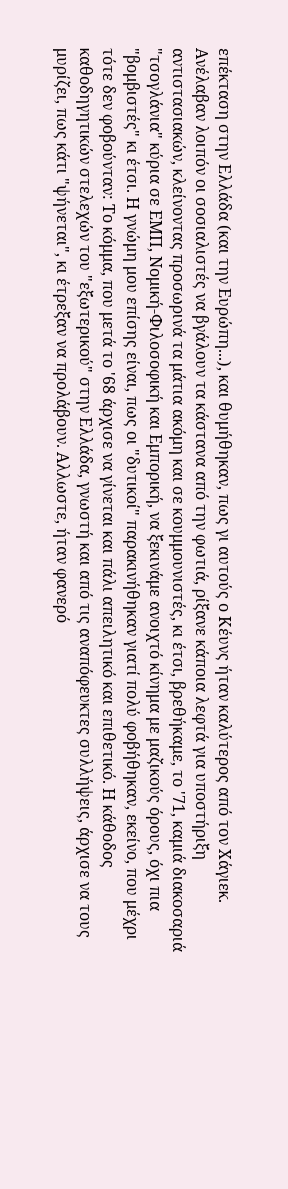επέκταση στην Ελλάδα (και την Ευρώπη...), και θυμήθηκαν, πως γι αυτούς ο Κέυνς ήταν καλύτερος από τον Χάγιεκ. Ανέλαβαν λοιπόν οι σοσιαλιστές να βγάλουν τα κάστανα από την φωτιά, ρίξανε κάποια λεφτά για υποστήριξη αντιστασιακών, κλείνοντας προσωρινά τα μάτια ακόμη και σε κουμμουνιστές, κι έτσι, βρεθήκαμε, το '71, καμιά διακοσαριά "τσογλάνια" κύρια σε ΕΜΠ, Νομική-Φιλοσοφική και Εμπορική, να ξεκινάμε ανοιχτό κίνημα με μαζικούς όρους, όχι πια "βομβιστές" κι έτσι. Η γνώμη μου επίσης είναι, πως οι "δυτικοί" παρακινήθηκαν γιατί πολύ φοβήθηκαν, εκείνο, που μέχρι τότε δεν φοβούνταν: Το κόμμα, που μετά το '68 άρχισε να γίνεται και πάλι απειλητικό και επιθετικό. Η κάθοδος καθοδηγητικών στελεχών του "εξωτερικού" στην Ελλάδα, γνωστή και από τις αναπόφευκτες συλλήψεις, άρχισε να τους μυρίζει, πως κάτι "ψήνεται", κι έτρεξαν να προλάβουν. Αλλωστε, ήταν φανερό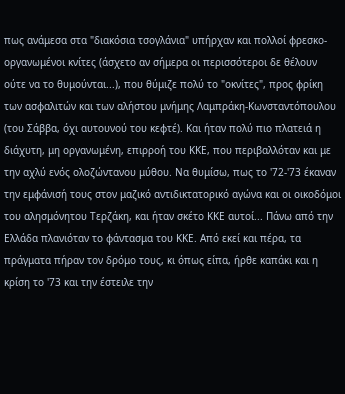πως ανάμεσα στα "διακόσια τσογλάνια" υπήρχαν και πολλοί φρεσκο-οργανωμένοι κνίτες (άσχετο αν σήμερα οι περισσότεροι δε θέλουν ούτε να το θυμούνται...), που θύμιζε πολύ το "οκνίτες", προς φρίκη των ασφαλιτών και των αλήστου μνήμης Λαμπράκη-Κωνσταντόπουλου (του Σάββα, όχι αυτουνού του κεφτέ). Και ήταν πολύ πιο πλατειά η διάχυτη, μη οργανωμένη, επιρροή του ΚΚΕ, που περιβαλλόταν και με την αχλύ ενός ολοζώντανου μύθου. Να θυμίσω, πως το '72-'73 έκαναν την εμφάνισή τους στον μαζικό αντιδικτατορικό αγώνα και οι οικοδόμοι του αλησμόνητου Τερζάκη, και ήταν σκέτο ΚΚΕ αυτοί... Πάνω από την Ελλάδα πλανιόταν το φάντασμα του ΚΚΕ. Από εκεί και πέρα, τα πράγματα πήραν τον δρόμο τους, κι όπως είπα, ήρθε καπάκι και η κρίση το '73 και την έστειλε την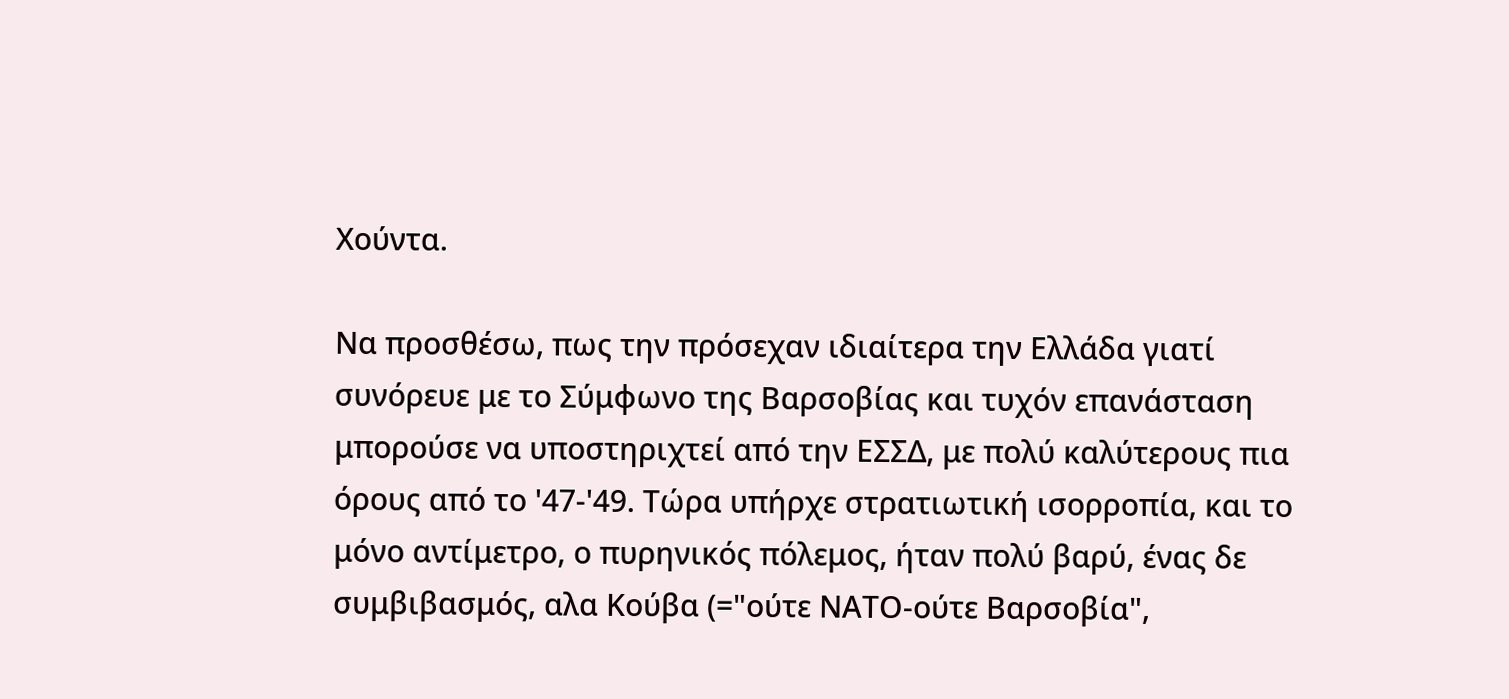Χούντα.

Να προσθέσω, πως την πρόσεχαν ιδιαίτερα την Ελλάδα γιατί συνόρευε με το Σύμφωνο της Βαρσοβίας και τυχόν επανάσταση μπορούσε να υποστηριχτεί από την ΕΣΣΔ, με πολύ καλύτερους πια όρους από το '47-'49. Τώρα υπήρχε στρατιωτική ισορροπία, και το μόνο αντίμετρο, ο πυρηνικός πόλεμος, ήταν πολύ βαρύ, ένας δε συμβιβασμός, αλα Κούβα (="ούτε ΝΑΤΟ-ούτε Βαρσοβία",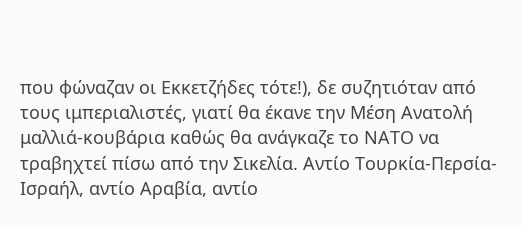που φώναζαν οι Εκκετζήδες τότε!), δε συζητιόταν από τους ιμπεριαλιστές, γιατί θα έκανε την Μέση Ανατολή μαλλιά-κουβάρια καθώς θα ανάγκαζε το ΝΑΤΟ να τραβηχτεί πίσω από την Σικελία. Αντίο Τουρκία-Περσία-Ισραήλ, αντίο Αραβία, αντίο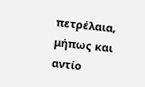πετρέλαια, μήπως και αντίο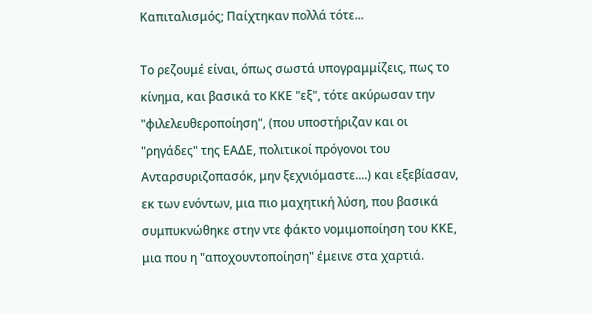Καπιταλισμός; Παίχτηκαν πολλά τότε...

Το ρεζουμέ είναι, όπως σωστά υπογραμμίζεις, πως το κίνημα, και βασικά το ΚΚΕ "εξ", τότε ακύρωσαν την "φιλελευθεροποίηση", (που υποστήριζαν και οι "ρηγάδες" της ΕΑΔΕ, πολιτικοί πρόγονοι του Ανταρσυριζοπασόκ, μην ξεχνιόμαστε....) και εξεβίασαν, εκ των ενόντων, μια πιο μαχητική λύση, που βασικά συμπυκνώθηκε στην ντε φάκτο νομιμοποίηση του ΚΚΕ, μια που η "αποχουντοποίηση" έμεινε στα χαρτιά.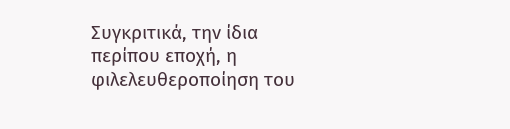Συγκριτικά, την ίδια περίπου εποχή, η φιλελευθεροποίηση του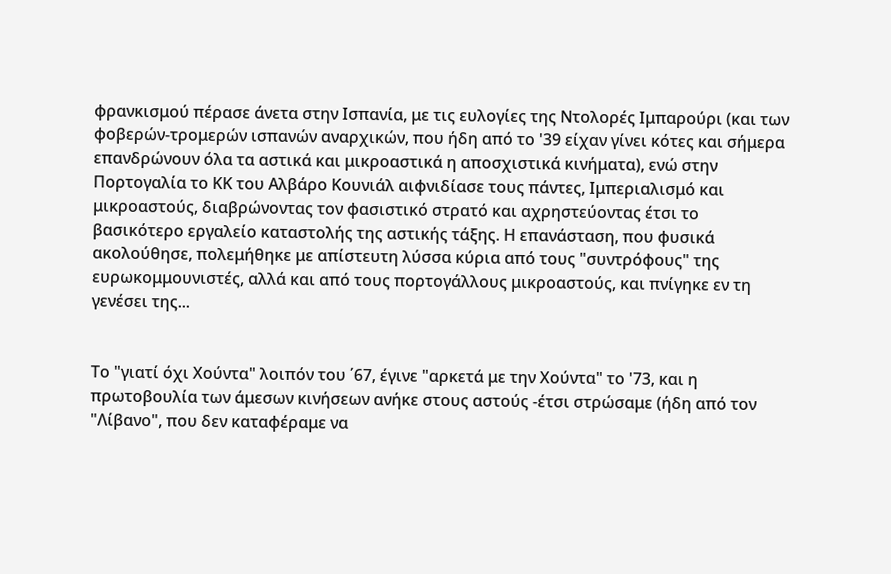φρανκισμού πέρασε άνετα στην Ισπανία, με τις ευλογίες της Ντολορές Ιμπαρούρι (και των φοβερών-τρομερών ισπανών αναρχικών, που ήδη από το '39 είχαν γίνει κότες και σήμερα επανδρώνουν όλα τα αστικά και μικροαστικά η αποσχιστικά κινήματα), ενώ στην Πορτογαλία το ΚΚ του Αλβάρο Κουνιάλ αιφνιδίασε τους πάντες, Ιμπεριαλισμό και μικροαστούς, διαβρώνοντας τον φασιστικό στρατό και αχρηστεύοντας έτσι το βασικότερο εργαλείο καταστολής της αστικής τάξης. Η επανάσταση, που φυσικά ακολούθησε, πολεμήθηκε με απίστευτη λύσσα κύρια από τους "συντρόφους" της ευρωκομμουνιστές, αλλά και από τους πορτογάλλους μικροαστούς, και πνίγηκε εν τη γενέσει της...


Το "γιατί όχι Χούντα" λοιπόν του ΄67, έγινε "αρκετά με την Χούντα" το '73, και η πρωτοβουλία των άμεσων κινήσεων ανήκε στους αστούς -έτσι στρώσαμε (ήδη από τον "Λίβανο", που δεν καταφέραμε να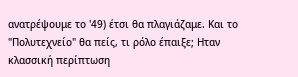ανατρέψουμε το '49) έτσι θα πλαγιάζαμε. Και το "Πολυτεχνείο" θα πείς, τι ρόλο έπαιξε; Ηταν κλασσική περίπτωση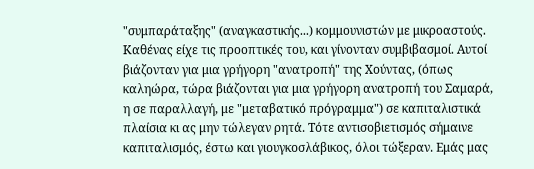"συμπαράταξης" (αναγκαστικής...) κομμουνιστών με μικροαστούς. Καθένας είχε τις προοπτικές του, και γίνονταν συμβιβασμοί. Αυτοί βιάζονταν για μια γρήγορη "ανατροπή" της Χούντας, (όπως καληώρα, τώρα βιάζονται για μια γρήγορη ανατροπή του Σαμαρά, η σε παραλλαγή, με "μεταβατικό πρόγραμμα") σε καπιταλιστικά πλαίσια κι ας μην τώλεγαν ρητά. Τότε αντισοβιετισμός σήμαινε καπιταλισμός, έστω και γιουγκοσλάβικος, όλοι τώξεραν. Εμάς μας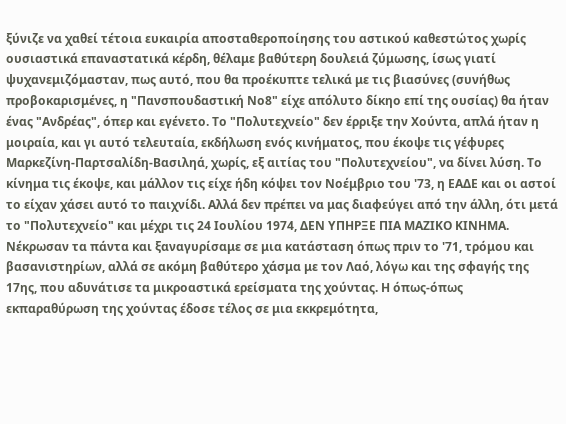ξύνιζε να χαθεί τέτοια ευκαιρία αποσταθεροποίησης του αστικού καθεστώτος χωρίς ουσιαστικά επαναστατικά κέρδη, θέλαμε βαθύτερη δουλειά ζύμωσης, ίσως γιατί ψυχανεμιζόμασταν, πως αυτό, που θα προέκυπτε τελικά με τις βιασύνες (συνήθως προβοκαρισμένες, η "Πανσπουδαστική Νο8" είχε απόλυτο δίκηο επί της ουσίας) θα ήταν ένας "Ανδρέας", όπερ και εγένετο. Το "Πολυτεχνείο" δεν έρριξε την Χούντα, απλά ήταν η μοιραία, και γι αυτό τελευταία, εκδήλωση ενός κινήματος, που έκοψε τις γέφυρες Μαρκεζίνη-Παρτσαλίδη-Βασιληά, χωρίς, εξ αιτίας του "Πολυτεχνείου", να δίνει λύση. Το κίνημα τις έκοψε, και μάλλον τις είχε ήδη κόψει τον Νοέμβριο του '73, η ΕΑΔΕ και οι αστοί το είχαν χάσει αυτό το παιχνίδι. Αλλά δεν πρέπει να μας διαφεύγει από την άλλη, ότι μετά το "Πολυτεχνείο" και μέχρι τις 24 Ιουλίου 1974, ΔΕΝ ΥΠΗΡΞΕ ΠΙΑ ΜΑΖΙΚΟ ΚΙΝΗΜΑ. Νέκρωσαν τα πάντα και ξαναγυρίσαμε σε μια κατάσταση όπως πριν το '71, τρόμου και βασανιστηρίων, αλλά σε ακόμη βαθύτερο χάσμα με τον Λαό, λόγω και της σφαγής της 17ης, που αδυνάτισε τα μικροαστικά ερείσματα της χούντας. Η όπως-όπως εκπαραθύρωση της χούντας έδοσε τέλος σε μια εκκρεμότητα,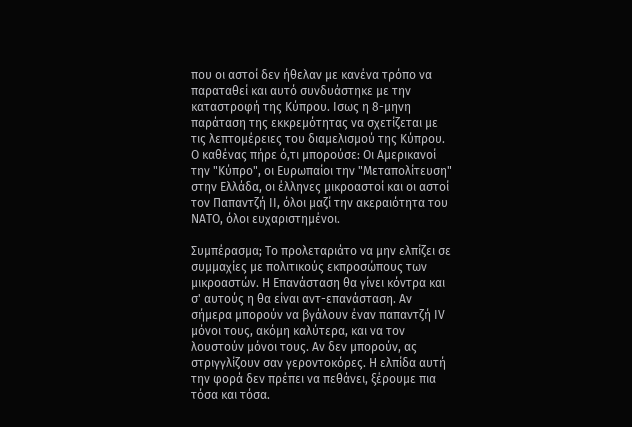που οι αστοί δεν ήθελαν με κανένα τρόπο να παραταθεί και αυτό συνδυάστηκε με την καταστροφή της Κύπρου. Ισως η 8-μηνη παράταση της εκκρεμότητας να σχετίζεται με τις λεπτομέρειες του διαμελισμού της Κύπρου. Ο καθένας πήρε ό,τι μπορούσε: Οι Αμερικανοί την "Κύπρο", οι Ευρωπαίοι την "Μεταπολίτευση" στην Ελλάδα, οι έλληνες μικροαστοί και οι αστοί τον Παπαντζή ΙΙ, όλοι μαζί την ακεραιότητα του ΝΑΤΟ, όλοι ευχαριστημένοι.

Συμπέρασμα; Το προλεταριάτο να μην ελπίζει σε συμμαχίες με πολιτικούς εκπροσώπους των μικροαστών. Η Επανάσταση θα γίνει κόντρα και σ' αυτούς η θα είναι αντ-επανάσταση. Αν σήμερα μπορούν να βγάλουν έναν παπαντζή ΙV μόνοι τους, ακόμη καλύτερα, και να τον λουστούν μόνοι τους. Αν δεν μπορούν, ας στριγγλίζουν σαν γεροντοκόρες. Η ελπίδα αυτή την φορά δεν πρέπει να πεθάνει, ξέρουμε πια τόσα και τόσα.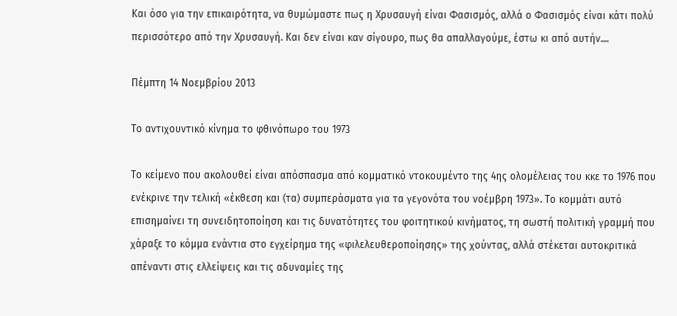Και όσο για την επικαιρότητα, να θυμώμαστε πως η Χρυσαυγή είναι Φασισμός, αλλά ο Φασισμός είναι κάτι πολύ περισσότερο από την Χρυσαυγή. Και δεν είναι καν σίγουρο, πως θα απαλλαγούμε, έστω κι από αυτήν....

Πέμπτη 14 Νοεμβρίου 2013

Το αντιχουντικό κίνημα το φθινόπωρο του 1973

Το κείμενο που ακολουθεί είναι απόσπασμα από κομματικό ντοκουμέντο της 4ης ολομέλειας του κκε το 1976 που ενέκρινε την τελική «έκθεση και (τα) συμπεράσματα για τα γεγονότα του νοέμβρη 1973». Το κομμάτι αυτό επισημαίνει τη συνειδητοποίηση και τις δυνατότητες του φοιτητικού κινήματος, τη σωστή πολιτική γραμμή που χάραξε το κόμμα ενάντια στο εγχείρημα της «φιλελευθεροποίησης» της χούντας, αλλά στέκεται αυτοκριτικά απέναντι στις ελλείψεις και τις αδυναμίες της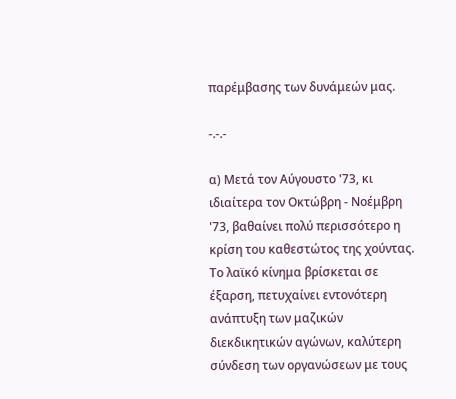παρέμβασης των δυνάμεών μας.

-.-.-

α) Μετά τον Αύγουστο '73, κι ιδιαίτερα τον Οκτώβρη - Νοέμβρη '73, βαθαίνει πολύ περισσότερο η κρίση του καθεστώτος της χούντας. Το λαϊκό κίνημα βρίσκεται σε έξαρση, πετυχαίνει εντονότερη ανάπτυξη των μαζικών διεκδικητικών αγώνων, καλύτερη σύνδεση των οργανώσεων με τους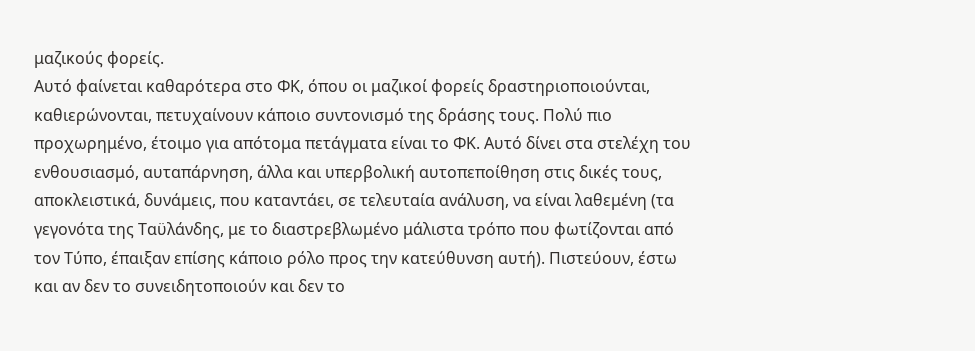μαζικούς φορείς.
Αυτό φαίνεται καθαρότερα στο ΦΚ, όπου οι μαζικοί φορείς δραστηριοποιούνται, καθιερώνονται, πετυχαίνουν κάποιο συντονισμό της δράσης τους. Πολύ πιο προχωρημένο, έτοιμο για απότομα πετάγματα είναι το ΦΚ. Αυτό δίνει στα στελέχη του ενθουσιασμό, αυταπάρνηση, άλλα και υπερβολική αυτοπεποίθηση στις δικές τους, αποκλειστικά, δυνάμεις, που καταντάει, σε τελευταία ανάλυση, να είναι λαθεμένη (τα γεγονότα της Ταϋλάνδης, με το διαστρεβλωμένο μάλιστα τρόπο που φωτίζονται από τον Τύπο, έπαιξαν επίσης κάποιο ρόλο προς την κατεύθυνση αυτή). Πιστεύουν, έστω και αν δεν το συνειδητοποιούν και δεν το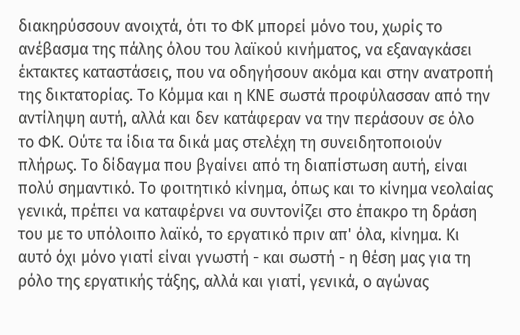διακηρύσσουν ανοιχτά, ότι το ΦΚ μπορεί μόνο του, χωρίς το ανέβασμα της πάλης όλου του λαϊκού κινήματος, να εξαναγκάσει έκτακτες καταστάσεις, που να οδηγήσουν ακόμα και στην ανατροπή της δικτατορίας. Το Κόμμα και η ΚΝΕ σωστά προφύλασσαν από την αντίληψη αυτή, αλλά και δεν κατάφεραν να την περάσουν σε όλο το ΦΚ. Ούτε τα ίδια τα δικά μας στελέχη τη συνειδητοποιούν πλήρως. Το δίδαγμα που βγαίνει από τη διαπίστωση αυτή, είναι πολύ σημαντικό. Το φοιτητικό κίνημα, όπως και το κίνημα νεολαίας γενικά, πρέπει να καταφέρνει να συντονίζει στο έπακρο τη δράση του με το υπόλοιπο λαϊκό, το εργατικό πριν απ' όλα, κίνημα. Κι αυτό όχι μόνο γιατί είναι γνωστή - και σωστή - η θέση μας για τη ρόλο της εργατικής τάξης, αλλά και γιατί, γενικά, ο αγώνας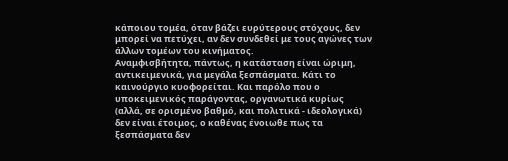κάποιου τομέα, όταν βάζει ευρύτερους στόχους, δεν μπορεί να πετύχει, αν δεν συνδεθεί με τους αγώνες των άλλων τομέων του κινήματος.
Αναμφισβήτητα, πάντως, η κατάσταση είναι ώριμη, αντικειμενικά, για μεγάλα ξεσπάσματα. Κάτι το καινούργιο κυοφορείται. Και παρόλο που ο υποκειμενικός παράγοντας, οργανωτικά κυρίως (αλλά, σε ορισμένο βαθμό, και πολιτικά - ιδεολογικά) δεν είναι έτοιμος, ο καθένας ένοιωθε πως τα ξεσπάσματα δεν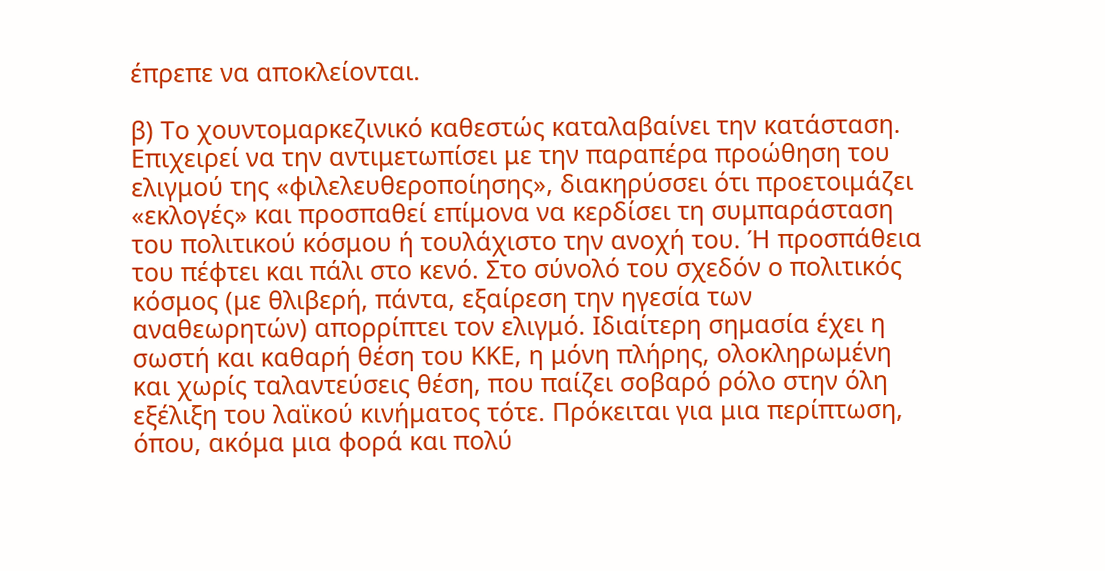έπρεπε να αποκλείονται.

β) Το χουντομαρκεζινικό καθεστώς καταλαβαίνει την κατάσταση. Επιχειρεί να την αντιμετωπίσει με την παραπέρα προώθηση του ελιγμού της «φιλελευθεροποίησης», διακηρύσσει ότι προετοιμάζει «εκλογές» και προσπαθεί επίμονα να κερδίσει τη συμπαράσταση του πολιτικού κόσμου ή τουλάχιστο την ανοχή του. Ή προσπάθεια του πέφτει και πάλι στο κενό. Στο σύνολό του σχεδόν ο πολιτικός κόσμος (με θλιβερή, πάντα, εξαίρεση την ηγεσία των αναθεωρητών) απορρίπτει τον ελιγμό. Ιδιαίτερη σημασία έχει η σωστή και καθαρή θέση του ΚΚΕ, η μόνη πλήρης, ολοκληρωμένη και χωρίς ταλαντεύσεις θέση, που παίζει σοβαρό ρόλο στην όλη εξέλιξη του λαϊκού κινήματος τότε. Πρόκειται για μια περίπτωση, όπου, ακόμα μια φορά και πολύ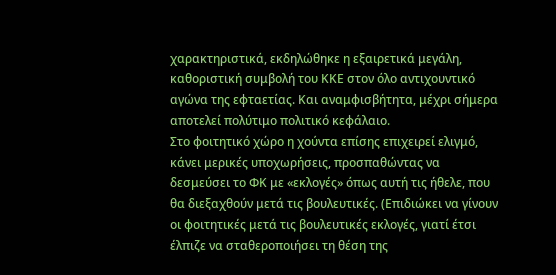χαρακτηριστικά, εκδηλώθηκε η εξαιρετικά μεγάλη, καθοριστική συμβολή του ΚΚΕ στον όλο αντιχουντικό αγώνα της εφταετίας. Και αναμφισβήτητα, μέχρι σήμερα αποτελεί πολύτιμο πολιτικό κεφάλαιο.
Στο φοιτητικό χώρο η χούντα επίσης επιχειρεί ελιγμό, κάνει μερικές υποχωρήσεις, προσπαθώντας να δεσμεύσει το ΦΚ με «εκλογές» όπως αυτή τις ήθελε, που θα διεξαχθούν μετά τις βουλευτικές. (Επιδιώκει να γίνουν οι φοιτητικές μετά τις βουλευτικές εκλογές, γιατί έτσι έλπιζε να σταθεροποιήσει τη θέση της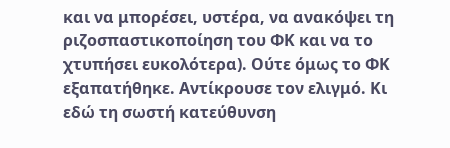και να μπορέσει, υστέρα, να ανακόψει τη ριζοσπαστικοποίηση του ΦΚ και να το χτυπήσει ευκολότερα). Ούτε όμως το ΦΚ εξαπατήθηκε. Αντίκρουσε τον ελιγμό. Κι εδώ τη σωστή κατεύθυνση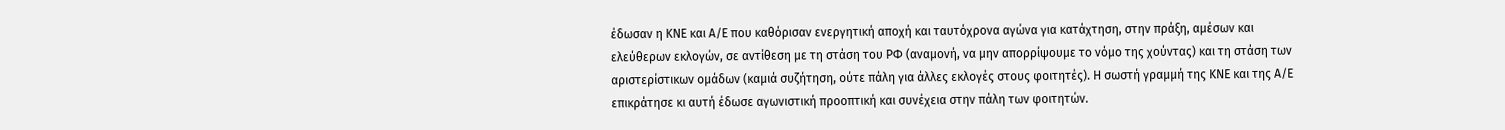έδωσαν η ΚΝΕ και Α/Ε που καθόρισαν ενεργητική αποχή και ταυτόχρονα αγώνα για κατάχτηση, στην πράξη, αμέσων και ελεύθερων εκλογών, σε αντίθεση με τη στάση του ΡΦ (αναμονή, να μην απορρίψουμε το νόμο της χούντας) και τη στάση των αριστερίστικων ομάδων (καμιά συζήτηση, ούτε πάλη για άλλες εκλογές στους φοιτητές). Η σωστή γραμμή της ΚΝΕ και της Α/Ε επικράτησε κι αυτή έδωσε αγωνιστική προοπτική και συνέχεια στην πάλη των φοιτητών.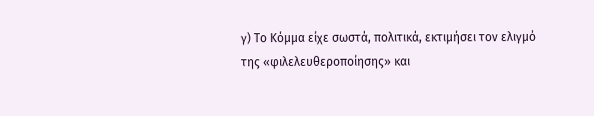γ) Το Κόμμα είχε σωστά, πολιτικά, εκτιμήσει τον ελιγμό της «φιλελευθεροποίησης» και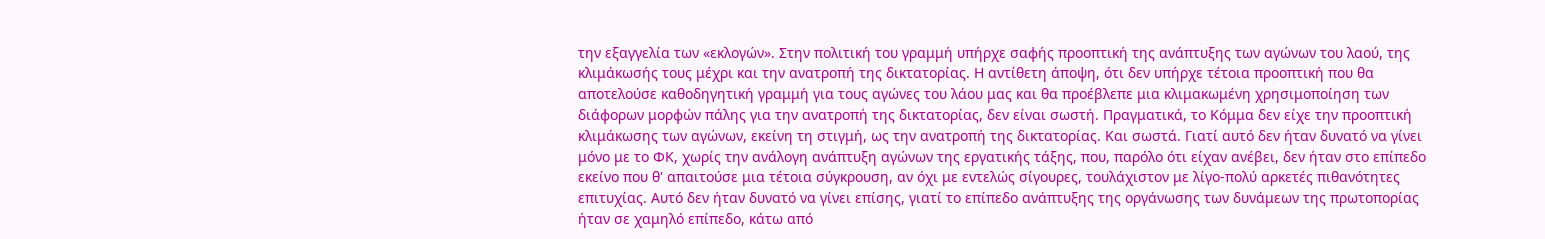την εξαγγελία των «εκλογών». Στην πολιτική του γραμμή υπήρχε σαφής προοπτική της ανάπτυξης των αγώνων του λαού, της κλιμάκωσής τους μέχρι και την ανατροπή της δικτατορίας. Η αντίθετη άποψη, ότι δεν υπήρχε τέτοια προοπτική που θα αποτελούσε καθοδηγητική γραμμή για τους αγώνες του λάου μας και θα προέβλεπε μια κλιμακωμένη χρησιμοποίηση των διάφορων μορφών πάλης για την ανατροπή της δικτατορίας, δεν είναι σωστή. Πραγματικά, το Κόμμα δεν είχε την προοπτική κλιμάκωσης των αγώνων, εκείνη τη στιγμή, ως την ανατροπή της δικτατορίας. Και σωστά. Γιατί αυτό δεν ήταν δυνατό να γίνει μόνο με το ΦΚ, χωρίς την ανάλογη ανάπτυξη αγώνων της εργατικής τάξης, που, παρόλο ότι είχαν ανέβει, δεν ήταν στο επίπεδο εκείνο που θ' απαιτούσε μια τέτοια σύγκρουση, αν όχι με εντελώς σίγουρες, τουλάχιστον με λίγο-πολύ αρκετές πιθανότητες επιτυχίας. Αυτό δεν ήταν δυνατό να γίνει επίσης, γιατί το επίπεδο ανάπτυξης της οργάνωσης των δυνάμεων της πρωτοπορίας ήταν σε χαμηλό επίπεδο, κάτω από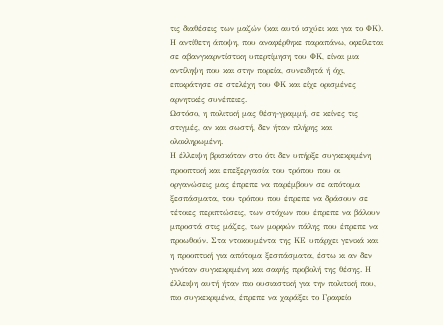τις διαθέσεις των μαζών (και αυτό ισχύει και για το ΦΚ). Η αντίθετη άποψη, που αναφέρθηκε παραπάνω, οφείλεται σε αβανγκαρντίστικη υπερτίμηση του ΦΚ, είναι μια αντίληψη που και στην πορεία, συνειδητά ή όχι, επικράτησε σε στελέχη του ΦΚ και είχε ορισμένες αρνητικές συνέπειες.
Ωστόσο, η πολιτική μας θέση-γραμμή, σε κείνες τις στιγμές, αν και σωστή, δεν ήταν πλήρης και ολοκληρωμένη.
Η έλλειψη βρισκόταν στο ότι δεν υπήρξε συγκεκριμένη προοπτική και επεξεργασία του τρόπου που οι οργανώσεις μας έπρεπε να παρέμβουν σε απότομα ξεσπάσματα, του τρόπου που έπρεπε να δράσουν σε τέτοιες περιπτώσεις, των στόχων που έπρεπε να βάλουν μπροστά στις μάζες, των μορφών πάλης που έπρεπε να προωθούν. Στα ντοκουμέντα της ΚΕ υπάρχει γενικά και η προοπτική για απότομα ξεσπάσματα, έστω κι αν δεν γινόταν συγκεκριμένη και σαφής προβολή της θέσης. Η έλλειψη αυτή ήταν πιο ουσιαστική για την πολιτική που, πιο συγκεκριμένα, έπρεπε να χαράξει το Γραφείο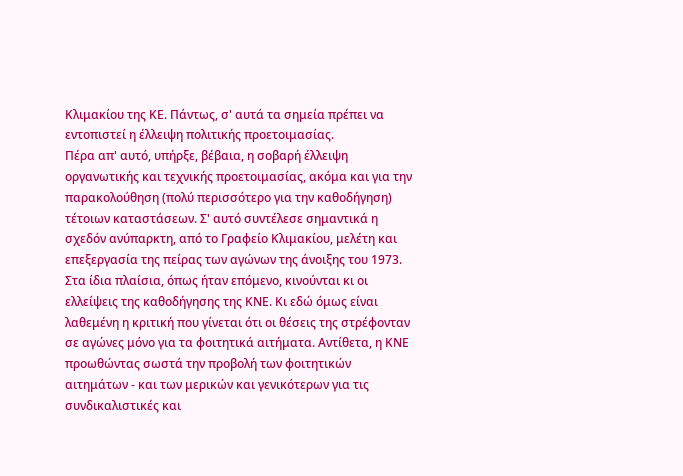Κλιμακίου της ΚΕ. Πάντως, σ' αυτά τα σημεία πρέπει να εντοπιστεί η έλλειψη πολιτικής προετοιμασίας.
Πέρα απ' αυτό, υπήρξε, βέβαια, η σοβαρή έλλειψη οργανωτικής και τεχνικής προετοιμασίας, ακόμα και για την παρακολούθηση (πολύ περισσότερο για την καθοδήγηση) τέτοιων καταστάσεων. Σ' αυτό συντέλεσε σημαντικά η σχεδόν ανύπαρκτη, από το Γραφείο Κλιμακίου, μελέτη και επεξεργασία της πείρας των αγώνων της άνοιξης του 1973.
Στα ίδια πλαίσια, όπως ήταν επόμενο, κινούνται κι οι ελλείψεις της καθοδήγησης της ΚΝΕ. Κι εδώ όμως είναι λαθεμένη η κριτική που γίνεται ότι οι θέσεις της στρέφονταν σε αγώνες μόνο για τα φοιτητικά αιτήματα. Αντίθετα, η ΚΝΕ προωθώντας σωστά την προβολή των φοιτητικών αιτημάτων - και των μερικών και γενικότερων για τις συνδικαλιστικές και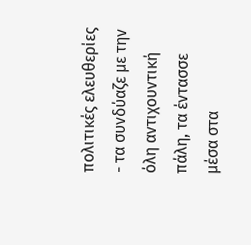πολιτικές ελευθερίες - τα συνδύαζε με την όλη αντιχουντική πάλη, τα έντασσε μέσα στα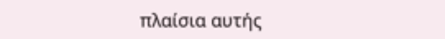πλαίσια αυτής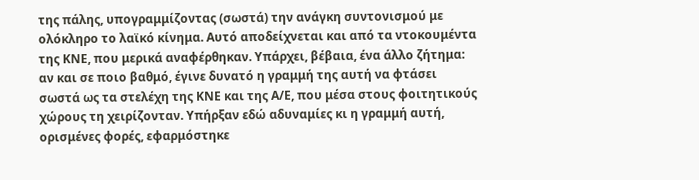της πάλης, υπογραμμίζοντας (σωστά) την ανάγκη συντονισμού με ολόκληρο το λαϊκό κίνημα. Αυτό αποδείχνεται και από τα ντοκουμέντα της KNΕ, που μερικά αναφέρθηκαν. Υπάρχει, βέβαια, ένα άλλο ζήτημα: αν και σε ποιο βαθμό, έγινε δυνατό η γραμμή της αυτή να φτάσει σωστά ως τα στελέχη της ΚΝΕ και της Α/Ε, που μέσα στους φοιτητικούς χώρους τη χειρίζονταν. Υπήρξαν εδώ αδυναμίες κι η γραμμή αυτή, ορισμένες φορές, εφαρμόστηκε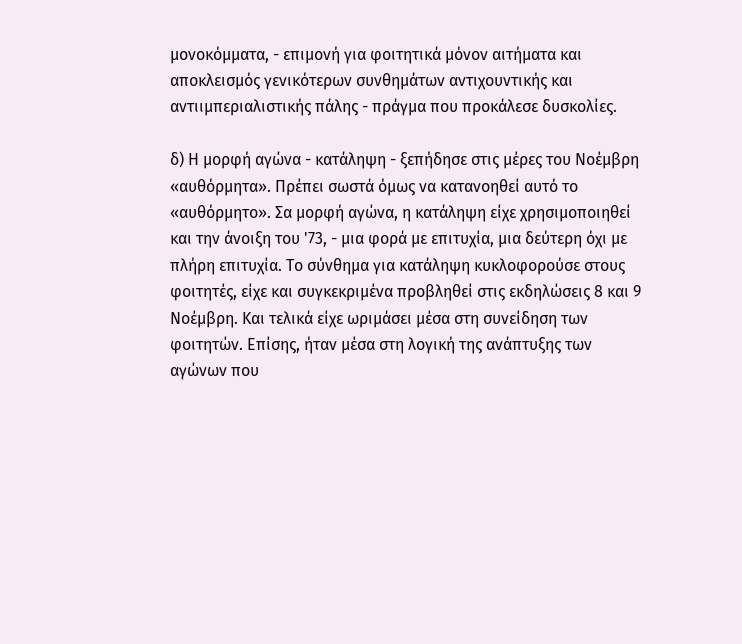μονοκόμματα, - επιμονή για φοιτητικά μόνον αιτήματα και αποκλεισμός γενικότερων συνθημάτων αντιχουντικής και αντιιμπεριαλιστικής πάλης - πράγμα που προκάλεσε δυσκολίες.

δ) Η μορφή αγώνα - κατάληψη - ξεπήδησε στις μέρες του Νοέμβρη «αυθόρμητα». Πρέπει σωστά όμως να κατανοηθεί αυτό το «αυθόρμητο». Σα μορφή αγώνα, η κατάληψη είχε χρησιμοποιηθεί και την άνοιξη του '73, - μια φορά με επιτυχία, μια δεύτερη όχι με πλήρη επιτυχία. Το σύνθημα για κατάληψη κυκλοφορούσε στους φοιτητές, είχε και συγκεκριμένα προβληθεί στις εκδηλώσεις 8 και 9 Νοέμβρη. Και τελικά είχε ωριμάσει μέσα στη συνείδηση των φοιτητών. Επίσης, ήταν μέσα στη λογική της ανάπτυξης των αγώνων που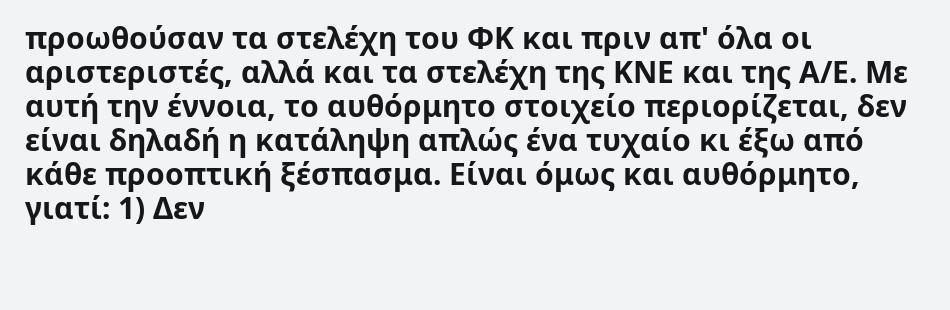προωθούσαν τα στελέχη του ΦΚ και πριν απ' όλα οι αριστεριστές, αλλά και τα στελέχη της ΚΝΕ και της Α/Ε. Με αυτή την έννοια, το αυθόρμητο στοιχείο περιορίζεται, δεν είναι δηλαδή η κατάληψη απλώς ένα τυχαίο κι έξω από κάθε προοπτική ξέσπασμα. Είναι όμως και αυθόρμητο, γιατί: 1) Δεν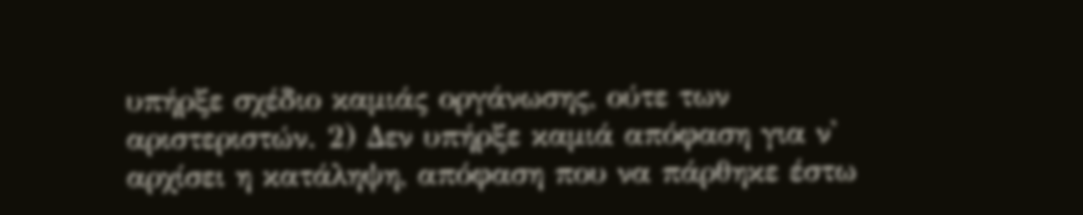υπήρξε σχέδιο καμιάς οργάνωσης, ούτε των αριστεριστών. 2) Δεν υπήρξε καμιά απόφαση για ν' αρχίσει η κατάληψη, απόφαση που να πάρθηκε έστω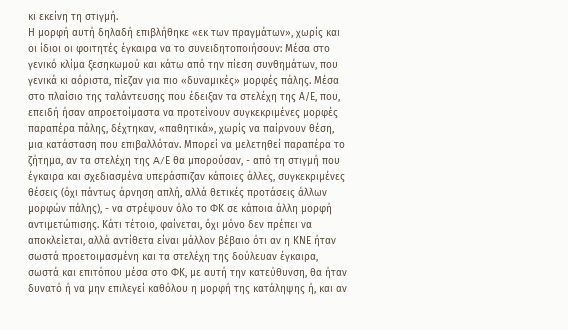κι εκείνη τη στιγμή.
Η μορφή αυτή δηλαδή επιβλήθηκε «εκ των πραγμάτων», χωρίς και οι ίδιοι οι φοιτητές έγκαιρα να το συνειδητοποιήσουν: Μέσα στο γενικό κλίμα ξεσηκωμού και κάτω από την πίεση συνθημάτων, που γενικά κι αόριστα, πίεζαν για πιο «δυναμικές» μορφές πάλης. Μέσα στο πλαίσιο της ταλάντευσης που έδειξαν τα στελέχη της Α/Ε, που, επειδή ήσαν απροετοίμαστα να προτείνουν συγκεκριμένες μορφές παραπέρα πάλης, δέχτηκαν, «παθητικά», χωρίς να παίρνουν θέση, μια κατάσταση που επιβαλλόταν. Μπορεί να μελετηθεί παραπέρα το ζήτημα, αν τα στελέχη της A/Ε θα μπορούσαν, - από τη στιγμή που έγκαιρα και σχεδιασμένα υπεράσπιζαν κάποιες άλλες, συγκεκριμένες θέσεις (όχι πάντως άρνηση απλή, αλλά θετικές προτάσεις άλλων μορφών πάλης), - να στρέψουν όλο το ΦΚ σε κάποια άλλη μορφή αντιμετώπισης. Κάτι τέτοιο, φαίνεται, όχι μόνο δεν πρέπει να αποκλείεται, αλλά αντίθετα είναι μάλλον βέβαιο ότι αν η ΚΝΕ ήταν σωστά προετοιμασμένη και τα στελέχη της δούλευαν έγκαιρα, σωστά και επιτόπου μέσα στο ΦΚ, με αυτή την κατεύθυνση, θα ήταν δυνατό ή να μην επιλεγεί καθόλου η μορφή της κατάληψης ή, και αν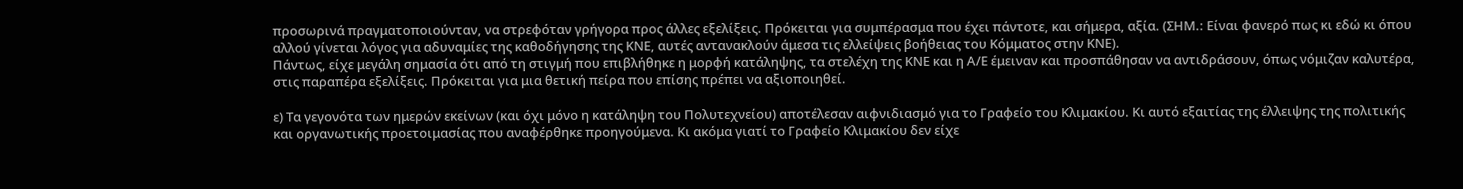προσωρινά πραγματοποιούνταν, να στρεφόταν γρήγορα προς άλλες εξελίξεις. Πρόκειται για συμπέρασμα που έχει πάντοτε, και σήμερα, αξία. (ΣΗΜ.: Είναι φανερό πως κι εδώ κι όπου αλλού γίνεται λόγος για αδυναμίες της καθοδήγησης της ΚΝΕ, αυτές αντανακλούν άμεσα τις ελλείψεις βοήθειας του Κόμματος στην ΚΝΕ).
Πάντως, είχε μεγάλη σημασία ότι από τη στιγμή που επιβλήθηκε η μορφή κατάληψης, τα στελέχη της ΚΝΕ και η Α/Ε έμειναν και προσπάθησαν να αντιδράσουν, όπως νόμιζαν καλυτέρα, στις παραπέρα εξελίξεις. Πρόκειται για μια θετική πείρα που επίσης πρέπει να αξιοποιηθεί.

ε) Τα γεγονότα των ημερών εκείνων (και όχι μόνο η κατάληψη του Πολυτεχνείου) αποτέλεσαν αιφνιδιασμό για το Γραφείο του Κλιμακίου. Κι αυτό εξαιτίας της έλλειψης της πολιτικής και οργανωτικής προετοιμασίας που αναφέρθηκε προηγούμενα. Κι ακόμα γιατί το Γραφείο Κλιμακίου δεν είχε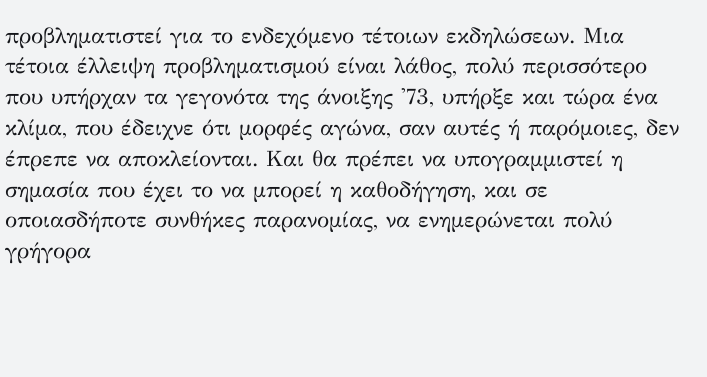προβληματιστεί για το ενδεχόμενο τέτοιων εκδηλώσεων. Μια τέτοια έλλειψη προβληματισμού είναι λάθος, πολύ περισσότερο που υπήρχαν τα γεγονότα της άνοιξης '73, υπήρξε και τώρα ένα κλίμα, που έδειχνε ότι μορφές αγώνα, σαν αυτές ή παρόμοιες, δεν έπρεπε να αποκλείονται. Και θα πρέπει να υπογραμμιστεί η σημασία που έχει το να μπορεί η καθοδήγηση, και σε οποιασδήποτε συνθήκες παρανομίας, να ενημερώνεται πολύ γρήγορα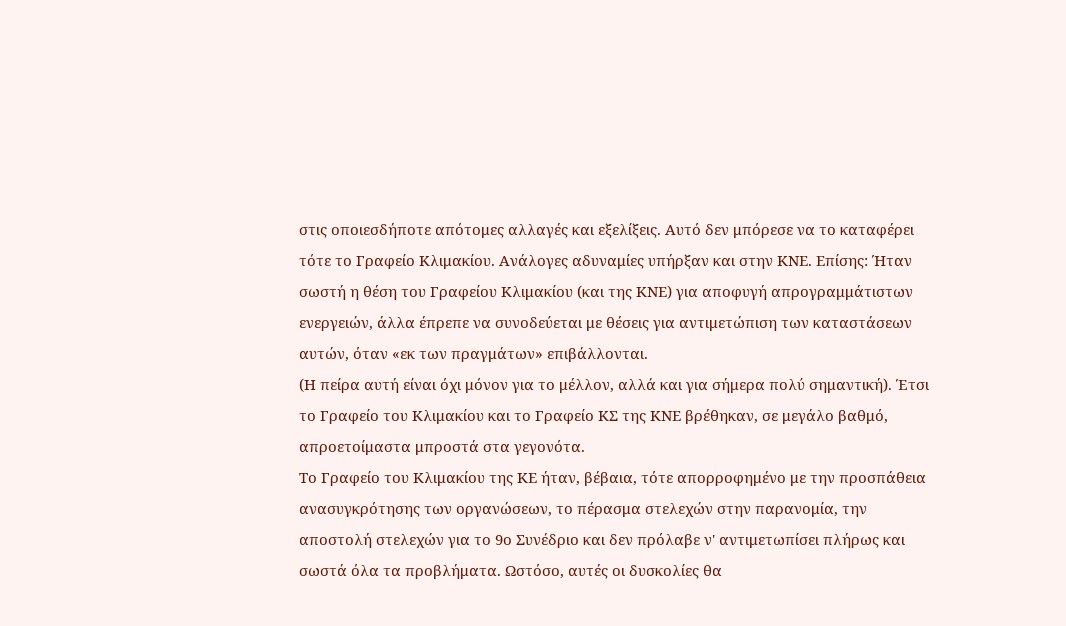στις οποιεσδήποτε απότομες αλλαγές και εξελίξεις. Αυτό δεν μπόρεσε να το καταφέρει τότε το Γραφείο Κλιμακίου. Ανάλογες αδυναμίες υπήρξαν και στην ΚΝΕ. Επίσης: Ήταν σωστή η θέση του Γραφείου Κλιμακίου (και της ΚΝΕ) για αποφυγή απρογραμμάτιστων ενεργειών, άλλα έπρεπε να συνοδεύεται με θέσεις για αντιμετώπιση των καταστάσεων αυτών, όταν «εκ των πραγμάτων» επιβάλλονται.
(Η πείρα αυτή είναι όχι μόνον για το μέλλον, αλλά και για σήμερα πολύ σημαντική). Έτσι το Γραφείο του Κλιμακίου και το Γραφείο ΚΣ της ΚΝΕ βρέθηκαν, σε μεγάλο βαθμό, απροετοίμαστα μπροστά στα γεγονότα.
Το Γραφείο του Κλιμακίου της ΚΕ ήταν, βέβαια, τότε απορροφημένο με την προσπάθεια ανασυγκρότησης των οργανώσεων, το πέρασμα στελεχών στην παρανομία, την αποστολή στελεχών για το 9ο Συνέδριο και δεν πρόλαβε ν' αντιμετωπίσει πλήρως και σωστά όλα τα προβλήματα. Ωστόσο, αυτές οι δυσκολίες θα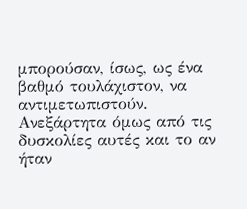μπορούσαν, ίσως, ως ένα βαθμό τουλάχιστον, να αντιμετωπιστούν. Ανεξάρτητα όμως από τις δυσκολίες αυτές και το αν ήταν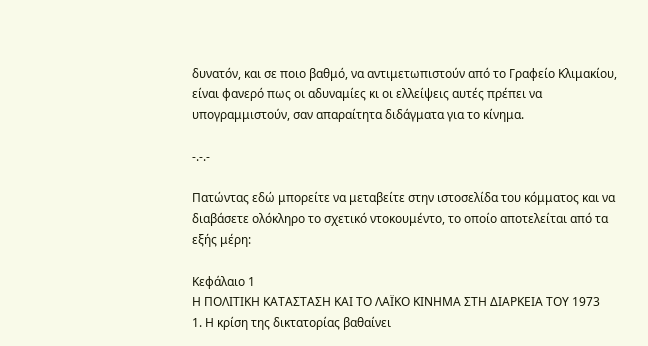δυνατόν, και σε ποιο βαθμό, να αντιμετωπιστούν από το Γραφείο Κλιμακίου, είναι φανερό πως οι αδυναμίες κι οι ελλείψεις αυτές πρέπει να υπογραμμιστούν, σαν απαραίτητα διδάγματα για το κίνημα.

-.-.-

Πατώντας εδώ μπορείτε να μεταβείτε στην ιστοσελίδα του κόμματος και να διαβάσετε ολόκληρο το σχετικό ντοκουμέντο, το οποίο αποτελείται από τα εξής μέρη:

Κεφάλαιο 1
Η ΠΟΛΙΤΙΚΗ ΚΑΤΑΣΤΑΣΗ ΚΑΙ ΤΟ ΛΑΪΚΟ ΚΙΝΗΜΑ ΣΤΗ ΔΙΑΡΚΕΙΑ TOΥ 1973
1. Η κρίση της δικτατορίας βαθαίνει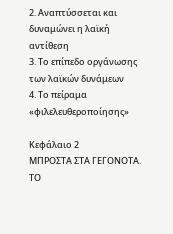2. Αναπτύσσεται και δυναμώνει η λαϊκή αντίθεση
3. Το επίπεδο οργάνωσης των λαϊκών δυνάμεων
4. Το πείραμα «φιλελευθεροποίησης»

Κεφάλαιο 2
ΜΠΡΟΣΤΑ ΣΤΑ ΓΕΓΟΝΟΤΑ. ΤΟ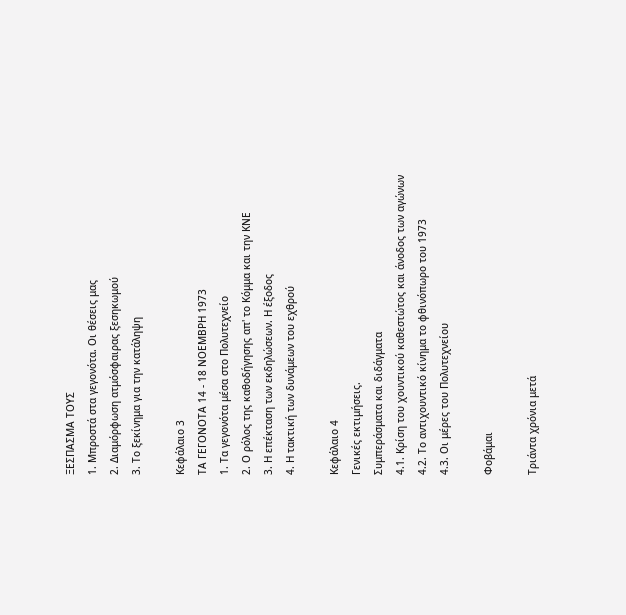ΞΕΣΠΑΣΜΑ ΤΟΥΣ
1. Μπροστά στα γεγονότα. Οι θέσεις μας
2. Διαμόρφωση ατμόσφαιρας ξεσηκωμού
3. Το ξεκίνημα για την κατάληψη

Κεφάλαιο 3
ΤΑ ΓΕΓΟΝΟΤΑ 14 - 18 ΝΟΕΜΒΡΗ 1973
1. Τα γεγονότα μέσα στο Πολυτεχνείο
2. Ο ρόλος της καθοδήγησης απ' το Κόμμα και την ΚΝΕ
3. Η επέκταση των εκδηλώσεων. Η έξοδος
4. Η τακτική των δυνάμεων του εχθρού

Κεφάλαιο 4
Γενικές εκτιμήσεις.
Συμπεράσματα και διδάγματα
4.1. Κρίση του χουντικού καθεστώτος και άνοδος των αγώνων
4.2. Το αντιχουντικό κίνημα το φθινόπωρο του 1973
4.3. Οι μέρες του Πολυτεχνείου

Φοβάμαι

Τριάντα χρόνια μετά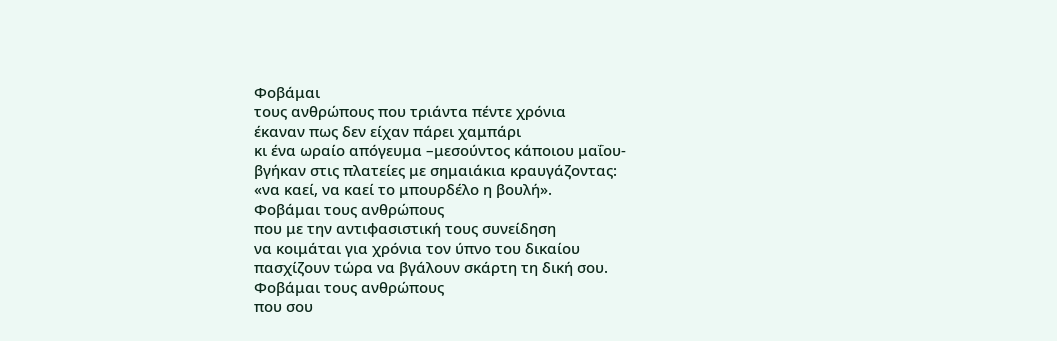Φοβάμαι
τους ανθρώπους που τριάντα πέντε χρόνια
έκαναν πως δεν είχαν πάρει χαμπάρι
κι ένα ωραίο απόγευμα –μεσούντος κάποιου μαΐου-
βγήκαν στις πλατείες με σημαιάκια κραυγάζοντας:
«να καεί, να καεί το μπουρδέλο η βουλή».
Φοβάμαι τους ανθρώπους
που με την αντιφασιστική τους συνείδηση
να κοιμάται για χρόνια τον ύπνο του δικαίου
πασχίζουν τώρα να βγάλουν σκάρτη τη δική σου.
Φοβάμαι τους ανθρώπους
που σου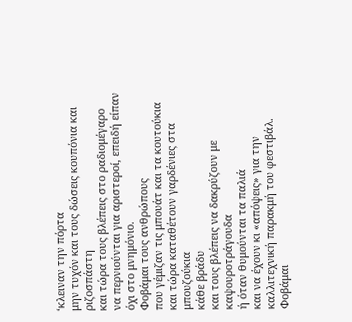‘κλειναν την πόρτα
μην τυχόν και τους δώσεις κουπόνια και ριζοσπάστη
και τώρα τους βλέπεις στο ραδιομέγαρο
να περνιούνται για αριστεροί, επειδή είπαν όχι στο μνημόνιο.
Φοβάμαι τους ανθρώπους
που γέμιζαν τις μπουάτ και τα κουτούκια
και τώρα καταθέτουν γαρδένιες στα μπουζούκια
κάθε βράδυ
και τους βλέπεις να δακρύζουν με καψουροτράγουδα
ή όταν θυμούνται τα παλιά
και να έχουν κι «απόψεις» για την καλλιτεχνική παρακμή του φεστιβάλ.
Φοβάμαι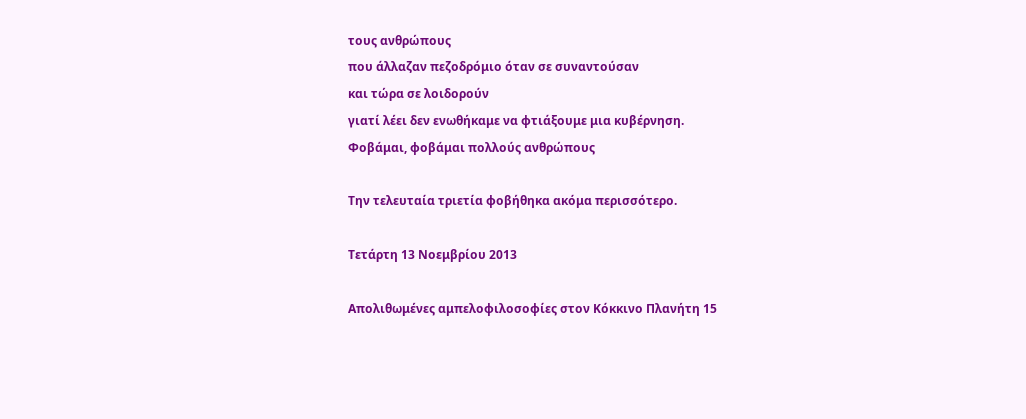τους ανθρώπους
που άλλαζαν πεζοδρόμιο όταν σε συναντούσαν
και τώρα σε λοιδορούν
γιατί λέει δεν ενωθήκαμε να φτιάξουμε μια κυβέρνηση.
Φοβάμαι, φοβάμαι πολλούς ανθρώπους

Την τελευταία τριετία φοβήθηκα ακόμα περισσότερο.

Τετάρτη 13 Νοεμβρίου 2013

Απολιθωμένες αμπελοφιλοσοφίες στον Κόκκινο Πλανήτη 15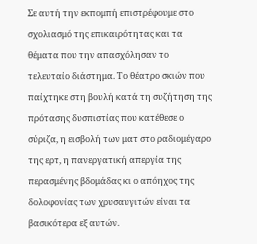Σε αυτή την εκπομπή επιστρέφουμε στο σχολιασμό της επικαιρότητας και τα θέματα που την απασχόλησαν το τελευταίο διάστημα. Το θέατρο σκιών που παίχτηκε στη βουλή κατά τη συζήτηση της πρότασης δυσπιστίας που κατέθεσε ο σύριζα, η εισβολή των ματ στο ραδιομέγαρο της ερτ, η πανεργατική απεργία της περασμένης βδομάδας κι ο απόηχος της δολοφονίας των χρυσαυγιτών είναι τα βασικότερα εξ αυτών.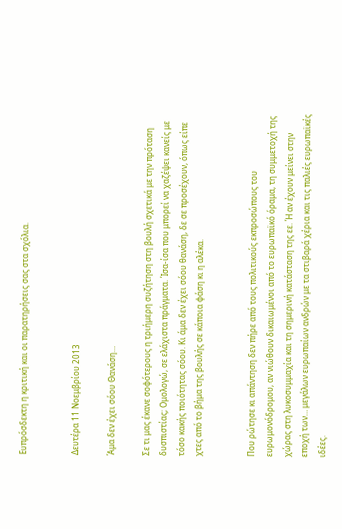Ευπρόσδεκτη η κριτική και οι παρατηρήσεις σας στα σχόλια.


Δευτέρα 11 Νοεμβρίου 2013

Άμα δεν έχει σόου Θανάση…

Σε τι μας έκανε σοφότερους η τριήμερη συζήτηση στη βουλή σχετικά με την πρόταση δυσπιστίας; Ομολογώ, σε ελάχιστα πράγματα. Ίσα-ίσα που μπορεί να χαζέψει κανείς με τόσο κακής ποιότητας σόου. Κι άμα δεν έχει σόου θανάση, δε σε προσέχουν, όπως είπε χτες από το βήμα της βουλής σε κάποια φάση κι η αλέκα.


Που ρώτησε κι απάντηση δεν πήρε από τους πολιτικούς εκπροσώπους του ευρωμονόδρομου, αν νιώθουν δικαιωμένοι από το ευρωπαϊκό όραμα, τη συμμετοχή της χώρας στη λυκοσυμμαχία και τη σημερινή κατάσταση της εε. Ή αν έχουν μείνει στην εποχή των… μεγάλων ευρωπαίων ανδρών με τα στιβαρά χέρια και τις παλιές ευρωπαϊκές ιδέες.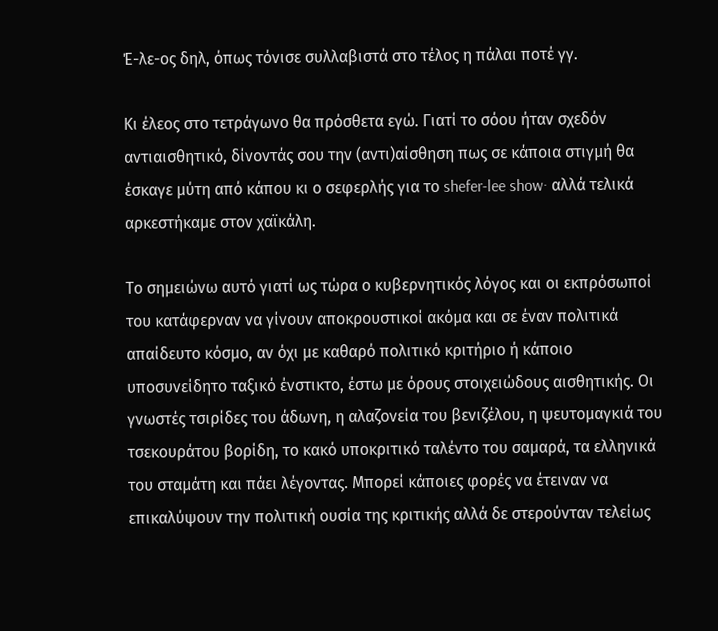Έ-λε-ος δηλ, όπως τόνισε συλλαβιστά στο τέλος η πάλαι ποτέ γγ.

Κι έλεος στο τετράγωνο θα πρόσθετα εγώ. Γιατί το σόου ήταν σχεδόν αντιαισθητικό, δίνοντάς σου την (αντι)αίσθηση πως σε κάποια στιγμή θα έσκαγε μύτη από κάπου κι ο σεφερλής για το shefer-lee show· αλλά τελικά αρκεστήκαμε στον χαϊκάλη.

Το σημειώνω αυτό γιατί ως τώρα ο κυβερνητικός λόγος και οι εκπρόσωποί του κατάφερναν να γίνουν αποκρουστικοί ακόμα και σε έναν πολιτικά απαίδευτο κόσμο, αν όχι με καθαρό πολιτικό κριτήριο ή κάποιο υποσυνείδητο ταξικό ένστικτο, έστω με όρους στοιχειώδους αισθητικής. Οι γνωστές τσιρίδες του άδωνη, η αλαζονεία του βενιζέλου, η ψευτομαγκιά του τσεκουράτου βορίδη, το κακό υποκριτικό ταλέντο του σαμαρά, τα ελληνικά του σταμάτη και πάει λέγοντας. Μπορεί κάποιες φορές να έτειναν να επικαλύψουν την πολιτική ουσία της κριτικής αλλά δε στερούνταν τελείως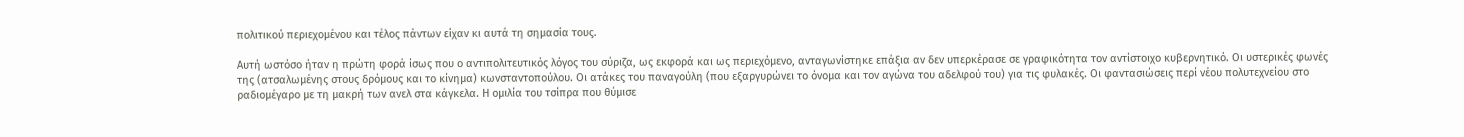πολιτικού περιεχομένου και τέλος πάντων είχαν κι αυτά τη σημασία τους.

Αυτή ωστόσο ήταν η πρώτη φορά ίσως που ο αντιπολιτευτικός λόγος του σύριζα, ως εκφορά και ως περιεχόμενο, ανταγωνίστηκε επάξια αν δεν υπερκέρασε σε γραφικότητα τον αντίστοιχο κυβερνητικό. Οι υστερικές φωνές της (ατσαλωμένης στους δρόμους και το κίνημα) κωνσταντοπούλου. Οι ατάκες του παναγούλη (που εξαργυρώνει το όνομα και τον αγώνα του αδελφού του) για τις φυλακές. Οι φαντασιώσεις περί νέου πολυτεχνείου στο ραδιομέγαρο με τη μακρή των ανελ στα κάγκελα. Η ομιλία του τσίπρα που θύμισε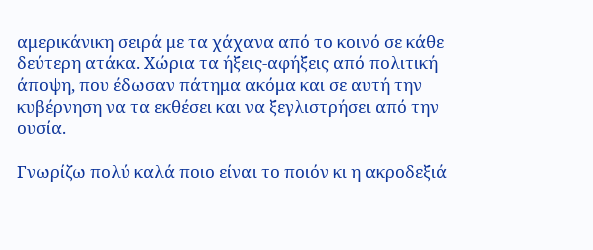αμερικάνικη σειρά με τα χάχανα από το κοινό σε κάθε δεύτερη ατάκα. Χώρια τα ήξεις-αφήξεις από πολιτική άποψη, που έδωσαν πάτημα ακόμα και σε αυτή την κυβέρνηση να τα εκθέσει και να ξεγλιστρήσει από την ουσία.

Γνωρίζω πολύ καλά ποιο είναι το ποιόν κι η ακροδεξιά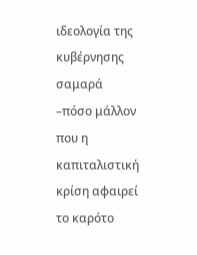ιδεολογία της κυβέρνησης σαμαρά –πόσο μάλλον που η καπιταλιστική κρίση αφαιρεί το καρότο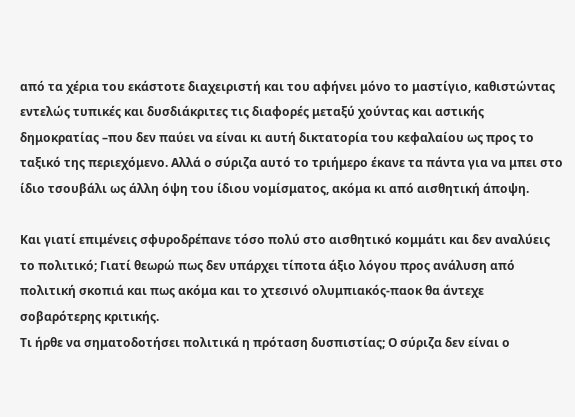από τα χέρια του εκάστοτε διαχειριστή και του αφήνει μόνο το μαστίγιο, καθιστώντας εντελώς τυπικές και δυσδιάκριτες τις διαφορές μεταξύ χούντας και αστικής δημοκρατίας –που δεν παύει να είναι κι αυτή δικτατορία του κεφαλαίου ως προς το ταξικό της περιεχόμενο. Αλλά ο σύριζα αυτό το τριήμερο έκανε τα πάντα για να μπει στο ίδιο τσουβάλι ως άλλη όψη του ίδιου νομίσματος, ακόμα κι από αισθητική άποψη.

Και γιατί επιμένεις σφυροδρέπανε τόσο πολύ στο αισθητικό κομμάτι και δεν αναλύεις το πολιτικό; Γιατί θεωρώ πως δεν υπάρχει τίποτα άξιο λόγου προς ανάλυση από πολιτική σκοπιά και πως ακόμα και το χτεσινό ολυμπιακός-παοκ θα άντεχε σοβαρότερης κριτικής.
Τι ήρθε να σηματοδοτήσει πολιτικά η πρόταση δυσπιστίας; Ο σύριζα δεν είναι ο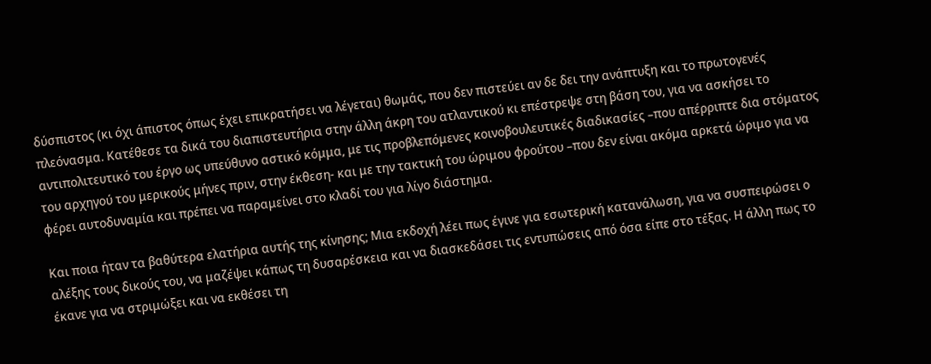δύσπιστος (κι όχι άπιστος όπως έχει επικρατήσει να λέγεται) θωμάς, που δεν πιστεύει αν δε δει την ανάπτυξη και το πρωτογενές πλεόνασμα. Κατέθεσε τα δικά του διαπιστευτήρια στην άλλη άκρη του ατλαντικού κι επέστρεψε στη βάση του, για να ασκήσει το αντιπολιτευτικό του έργο ως υπεύθυνο αστικό κόμμα, με τις προβλεπόμενες κοινοβουλευτικές διαδικασίες –που απέρριπτε δια στόματος του αρχηγού του μερικούς μήνες πριν, στην έκθεση- και με την τακτική του ώριμου φρούτου –που δεν είναι ακόμα αρκετά ώριμο για να φέρει αυτοδυναμία και πρέπει να παραμείνει στο κλαδί του για λίγο διάστημα.

Και ποια ήταν τα βαθύτερα ελατήρια αυτής της κίνησης; Μια εκδοχή λέει πως έγινε για εσωτερική κατανάλωση, για να συσπειρώσει ο αλέξης τους δικούς του, να μαζέψει κάπως τη δυσαρέσκεια και να διασκεδάσει τις εντυπώσεις από όσα είπε στο τέξας. Η άλλη πως το έκανε για να στριμώξει και να εκθέσει τη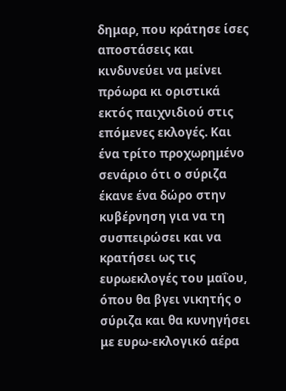δημαρ, που κράτησε ίσες αποστάσεις και κινδυνεύει να μείνει πρόωρα κι οριστικά εκτός παιχνιδιού στις επόμενες εκλογές. Και ένα τρίτο προχωρημένο σενάριο ότι ο σύριζα έκανε ένα δώρο στην κυβέρνηση για να τη συσπειρώσει και να κρατήσει ως τις ευρωεκλογές του μαΐου, όπου θα βγει νικητής ο σύριζα και θα κυνηγήσει με ευρω-εκλογικό αέρα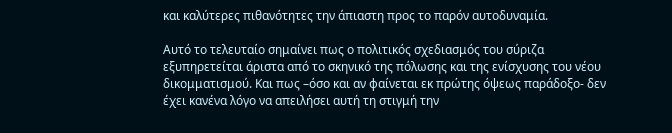και καλύτερες πιθανότητες την άπιαστη προς το παρόν αυτοδυναμία.

Αυτό το τελευταίο σημαίνει πως ο πολιτικός σχεδιασμός του σύριζα εξυπηρετείται άριστα από το σκηνικό της πόλωσης και της ενίσχυσης του νέου δικομματισμού. Και πως –όσο και αν φαίνεται εκ πρώτης όψεως παράδοξο- δεν έχει κανένα λόγο να απειλήσει αυτή τη στιγμή την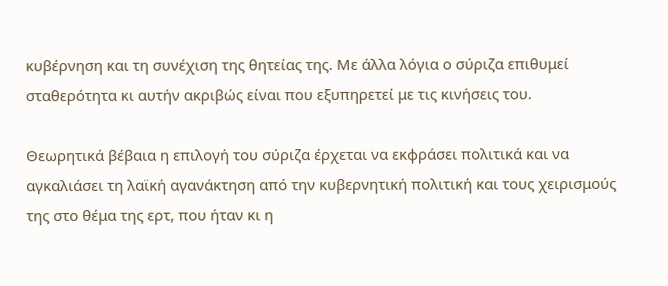κυβέρνηση και τη συνέχιση της θητείας της. Με άλλα λόγια ο σύριζα επιθυμεί σταθερότητα κι αυτήν ακριβώς είναι που εξυπηρετεί με τις κινήσεις του.

Θεωρητικά βέβαια η επιλογή του σύριζα έρχεται να εκφράσει πολιτικά και να αγκαλιάσει τη λαϊκή αγανάκτηση από την κυβερνητική πολιτική και τους χειρισμούς της στο θέμα της ερτ, που ήταν κι η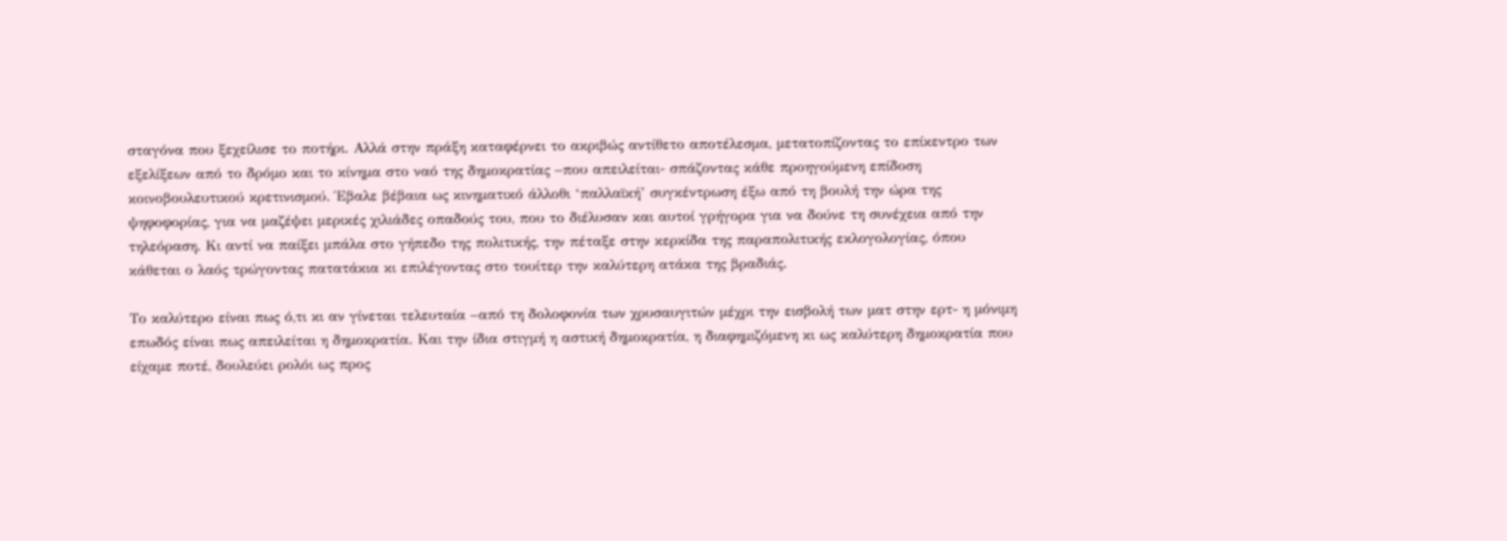σταγόνα που ξεχείλισε το ποτήρι. Αλλά στην πράξη καταφέρνει το ακριβώς αντίθετο αποτέλεσμα, μετατοπίζοντας το επίκεντρο των εξελίξεων από το δρόμο και το κίνημα στο ναό της δημοκρατίας –που απειλείται- σπάζοντας κάθε προηγούμενη επίδοση κοινοβουλευτικού κρετινισμού. Έβαλε βέβαια ως κινηματικό άλλοθι ‘παλλαϊκή’ συγκέντρωση έξω από τη βουλή την ώρα της ψηφοφορίας, για να μαζέψει μερικές χιλιάδες οπαδούς του, που το διέλυσαν και αυτοί γρήγορα για να δούνε τη συνέχεια από την τηλεόραση. Κι αντί να παίξει μπάλα στο γήπεδο της πολιτικής, την πέταξε στην κερκίδα της παραπολιτικής εκλογολογίας, όπου κάθεται ο λαός τρώγοντας πατατάκια κι επιλέγοντας στο τουίτερ την καλύτερη ατάκα της βραδιάς.

Το καλύτερο είναι πως ό,τι κι αν γίνεται τελευταία –από τη δολοφονία των χρυσαυγιτών μέχρι την εισβολή των ματ στην ερτ- η μόνιμη επωδός είναι πως απειλείται η δημοκρατία. Και την ίδια στιγμή η αστική δημοκρατία, η διαφημιζόμενη κι ως καλύτερη δημοκρατία που είχαμε ποτέ, δουλεύει ρολόι ως προς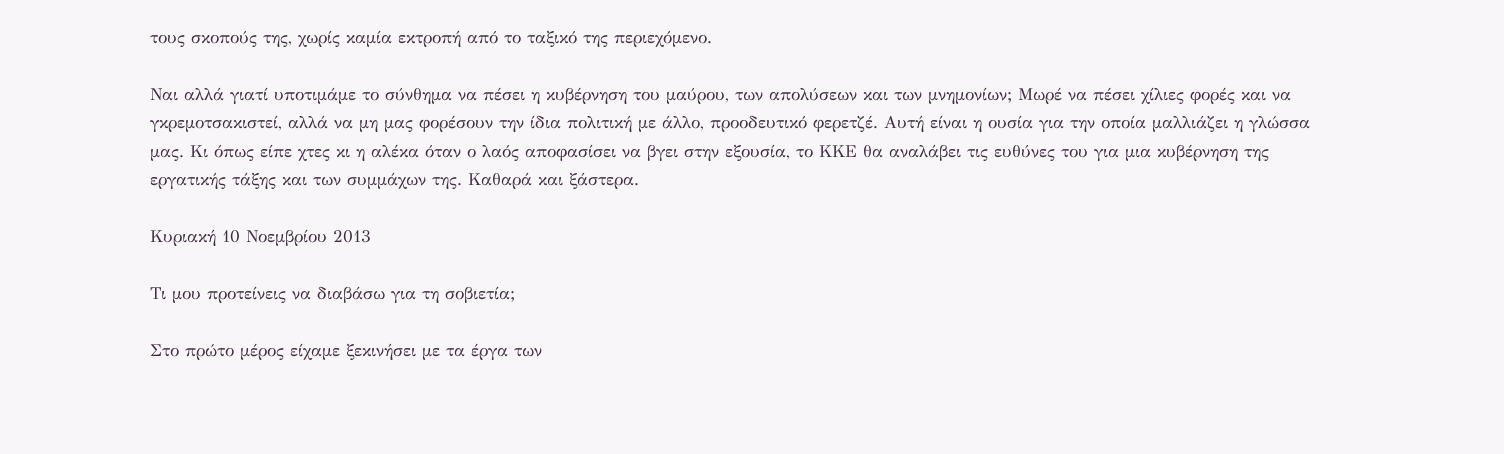τους σκοπούς της, χωρίς καμία εκτροπή από το ταξικό της περιεχόμενο.

Ναι αλλά γιατί υποτιμάμε το σύνθημα να πέσει η κυβέρνηση του μαύρου, των απολύσεων και των μνημονίων; Μωρέ να πέσει χίλιες φορές και να γκρεμοτσακιστεί, αλλά να μη μας φορέσουν την ίδια πολιτική με άλλο, προοδευτικό φερετζέ. Αυτή είναι η ουσία για την οποία μαλλιάζει η γλώσσα μας. Κι όπως είπε χτες κι η αλέκα όταν ο λαός αποφασίσει να βγει στην εξουσία, το ΚΚΕ θα αναλάβει τις ευθύνες του για μια κυβέρνηση της εργατικής τάξης και των συμμάχων της. Καθαρά και ξάστερα.

Κυριακή 10 Νοεμβρίου 2013

Τι μου προτείνεις να διαβάσω για τη σοβιετία;

Στο πρώτο μέρος είχαμε ξεκινήσει με τα έργα των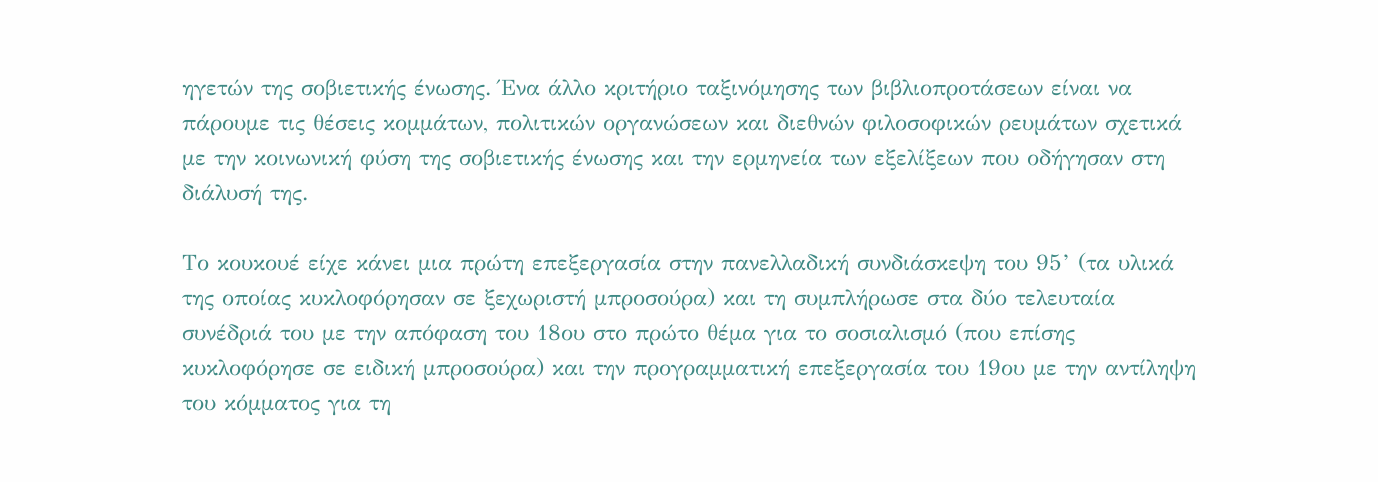ηγετών της σοβιετικής ένωσης. Ένα άλλο κριτήριο ταξινόμησης των βιβλιοπροτάσεων είναι να πάρουμε τις θέσεις κομμάτων, πολιτικών οργανώσεων και διεθνών φιλοσοφικών ρευμάτων σχετικά με την κοινωνική φύση της σοβιετικής ένωσης και την ερμηνεία των εξελίξεων που οδήγησαν στη διάλυσή της.

Το κουκουέ είχε κάνει μια πρώτη επεξεργασία στην πανελλαδική συνδιάσκεψη του 95’ (τα υλικά της οποίας κυκλοφόρησαν σε ξεχωριστή μπροσούρα) και τη συμπλήρωσε στα δύο τελευταία συνέδριά του με την απόφαση του 18ου στο πρώτο θέμα για το σοσιαλισμό (που επίσης κυκλοφόρησε σε ειδική μπροσούρα) και την προγραμματική επεξεργασία του 19ου με την αντίληψη του κόμματος για τη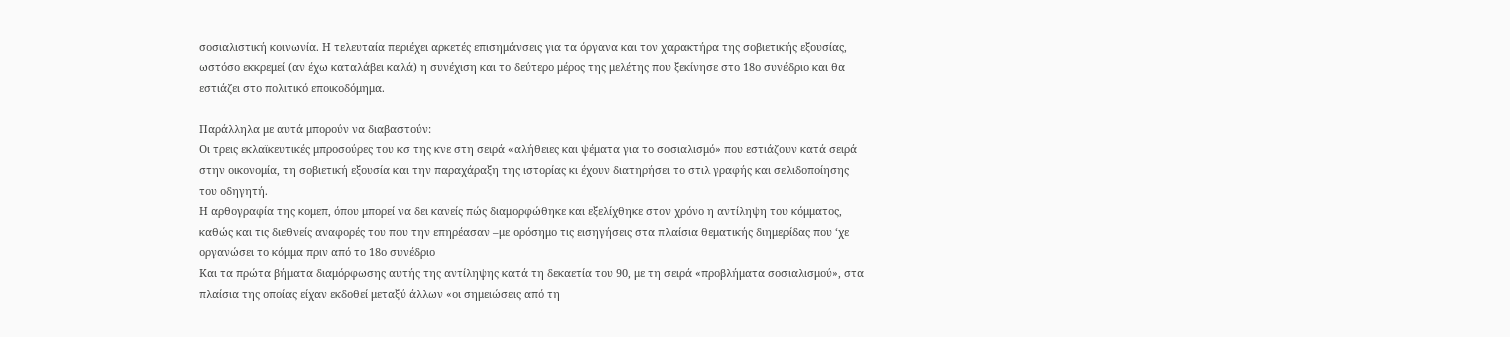σοσιαλιστική κοινωνία. Η τελευταία περιέχει αρκετές επισημάνσεις για τα όργανα και τον χαρακτήρα της σοβιετικής εξουσίας, ωστόσο εκκρεμεί (αν έχω καταλάβει καλά) η συνέχιση και το δεύτερο μέρος της μελέτης που ξεκίνησε στο 18ο συνέδριο και θα εστιάζει στο πολιτικό εποικοδόμημα.

Παράλληλα με αυτά μπορούν να διαβαστούν:
Οι τρεις εκλαϊκευτικές μπροσούρες του κσ της κνε στη σειρά «αλήθειες και ψέματα για το σοσιαλισμό» που εστιάζουν κατά σειρά στην οικονομία, τη σοβιετική εξουσία και την παραχάραξη της ιστορίας κι έχουν διατηρήσει το στιλ γραφής και σελιδοποίησης του οδηγητή.
Η αρθογραφία της κομεπ, όπου μπορεί να δει κανείς πώς διαμορφώθηκε και εξελίχθηκε στον χρόνο η αντίληψη του κόμματος, καθώς και τις διεθνείς αναφορές του που την επηρέασαν –με ορόσημο τις εισηγήσεις στα πλαίσια θεματικής διημερίδας που ‘χε οργανώσει το κόμμα πριν από το 18ο συνέδριο
Και τα πρώτα βήματα διαμόρφωσης αυτής της αντίληψης κατά τη δεκαετία του 90, με τη σειρά «προβλήματα σοσιαλισμού», στα πλαίσια της οποίας είχαν εκδοθεί μεταξύ άλλων «οι σημειώσεις από τη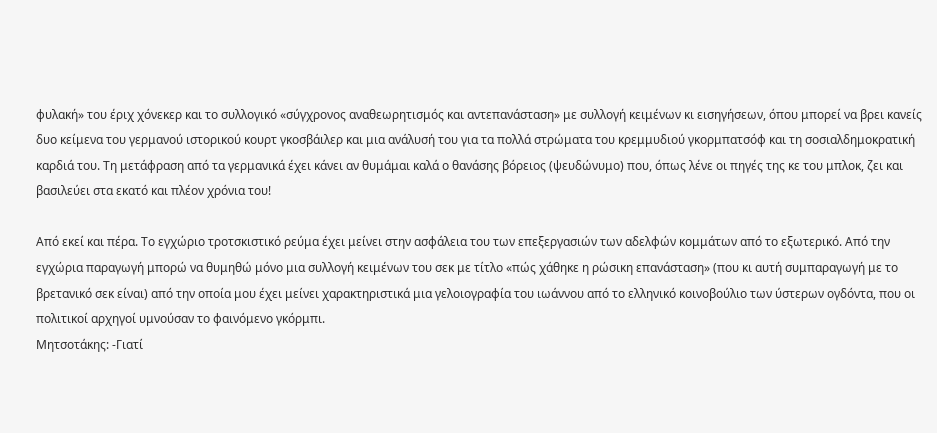φυλακή» του έριχ χόνεκερ και το συλλογικό «σύγχρονος αναθεωρητισμός και αντεπανάσταση» με συλλογή κειμένων κι εισηγήσεων, όπου μπορεί να βρει κανείς δυο κείμενα του γερμανού ιστορικού κουρτ γκοσβάιλερ και μια ανάλυσή του για τα πολλά στρώματα του κρεμμυδιού γκορμπατσόφ και τη σοσιαλδημοκρατική καρδιά του. Τη μετάφραση από τα γερμανικά έχει κάνει αν θυμάμαι καλά ο θανάσης βόρειος (ψευδώνυμο) που, όπως λένε οι πηγές της κε του μπλοκ, ζει και βασιλεύει στα εκατό και πλέον χρόνια του!

Από εκεί και πέρα. Το εγχώριο τροτσκιστικό ρεύμα έχει μείνει στην ασφάλεια του των επεξεργασιών των αδελφών κομμάτων από το εξωτερικό. Από την εγχώρια παραγωγή μπορώ να θυμηθώ μόνο μια συλλογή κειμένων του σεκ με τίτλο «πώς χάθηκε η ρώσικη επανάσταση» (που κι αυτή συμπαραγωγή με το βρετανικό σεκ είναι) από την οποία μου έχει μείνει χαρακτηριστικά μια γελοιογραφία του ιωάννου από το ελληνικό κοινοβούλιο των ύστερων ογδόντα, που οι πολιτικοί αρχηγοί υμνούσαν το φαινόμενο γκόρμπι.
Μητσοτάκης: -Γιατί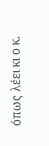όπως λέει κι ο κ.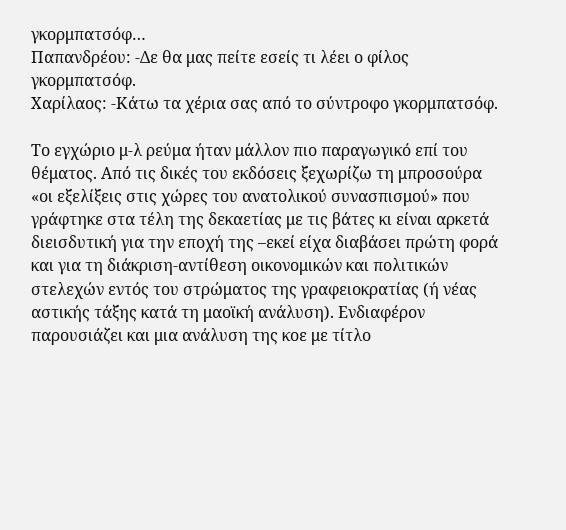γκορμπατσόφ…
Παπανδρέου: -Δε θα μας πείτε εσείς τι λέει ο φίλος γκορμπατσόφ.
Χαρίλαος: -Κάτω τα χέρια σας από το σύντροφο γκορμπατσόφ.

Το εγχώριο μ-λ ρεύμα ήταν μάλλον πιο παραγωγικό επί του θέματος. Από τις δικές του εκδόσεις ξεχωρίζω τη μπροσούρα «οι εξελίξεις στις χώρες του ανατολικού συνασπισμού» που γράφτηκε στα τέλη της δεκαετίας με τις βάτες κι είναι αρκετά διεισδυτική για την εποχή της –εκεί είχα διαβάσει πρώτη φορά και για τη διάκριση-αντίθεση οικονομικών και πολιτικών στελεχών εντός του στρώματος της γραφειοκρατίας (ή νέας αστικής τάξης κατά τη μαοϊκή ανάλυση). Ενδιαφέρον παρουσιάζει και μια ανάλυση της κοε με τίτλο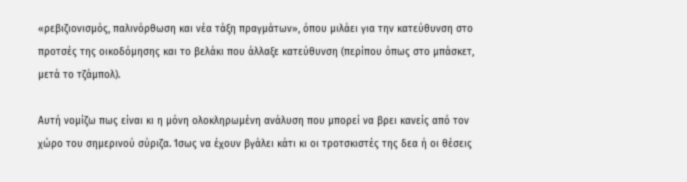«ρεβιζιονισμός, παλινόρθωση και νέα τάξη πραγμάτων», όπου μιλάει για την κατεύθυνση στο προτσές της οικοδόμησης και το βελάκι που άλλαξε κατεύθυνση (περίπου όπως στο μπάσκετ, μετά το τζάμπολ).

Αυτή νομίζω πως είναι κι η μόνη ολοκληρωμένη ανάλυση που μπορεί να βρει κανείς από τον χώρο του σημερινού σύριζα. Ίσως να έχουν βγάλει κάτι κι οι τροτσκιστές της δεα ή οι θέσεις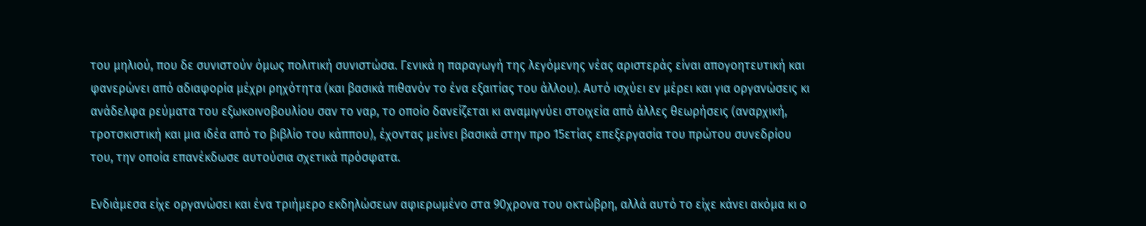του μηλιού, που δε συνιστούν όμως πολιτική συνιστώσα. Γενικά η παραγωγή της λεγόμενης νέας αριστεράς είναι απογοητευτική και φανερώνει από αδιαφορία μέχρι ρηχότητα (και βασικά πιθανόν το ένα εξαιτίας του άλλου). Αυτό ισχύει εν μέρει και για οργανώσεις κι ανάδελφα ρεύματα του εξωκοινοβουλίου σαν το ναρ, το οποίο δανείζεται κι αναμιγνύει στοιχεία από άλλες θεωρήσεις (αναρχική, τροτσκιστική και μια ιδέα από το βιβλίο του κάππου), έχοντας μείνει βασικά στην προ 15ετίας επεξεργασία του πρώτου συνεδρίου του, την οποία επανέκδωσε αυτούσια σχετικά πρόσφατα.

Ενδιάμεσα είχε οργανώσει και ένα τριήμερο εκδηλώσεων αφιερωμένο στα 90χρονα του οκτώβρη, αλλά αυτό το είχε κάνει ακόμα κι ο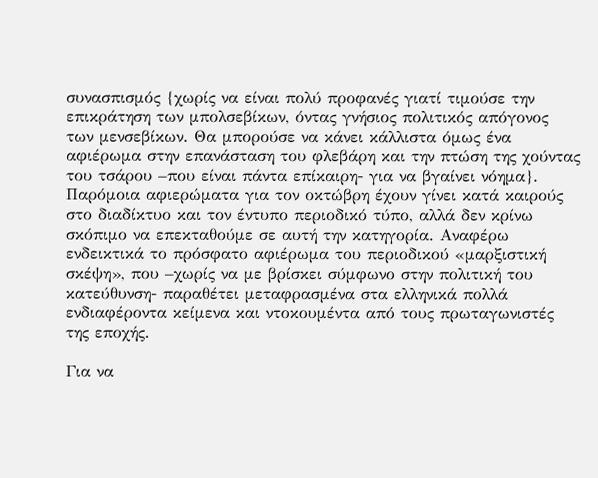συνασπισμός {χωρίς να είναι πολύ προφανές γιατί τιμούσε την επικράτηση των μπολσεβίκων, όντας γνήσιος πολιτικός απόγονος των μενσεβίκων. Θα μπορούσε να κάνει κάλλιστα όμως ένα αφιέρωμα στην επανάσταση του φλεβάρη και την πτώση της χούντας του τσάρου –που είναι πάντα επίκαιρη- για να βγαίνει νόημα}. Παρόμοια αφιερώματα για τον οκτώβρη έχουν γίνει κατά καιρούς στο διαδίκτυο και τον έντυπο περιοδικό τύπο, αλλά δεν κρίνω σκόπιμο να επεκταθούμε σε αυτή την κατηγορία. Αναφέρω ενδεικτικά το πρόσφατο αφιέρωμα του περιοδικού «μαρξιστική σκέψη», που –χωρίς να με βρίσκει σύμφωνο στην πολιτική του κατεύθυνση- παραθέτει μεταφρασμένα στα ελληνικά πολλά ενδιαφέροντα κείμενα και ντοκουμέντα από τους πρωταγωνιστές της εποχής.

Για να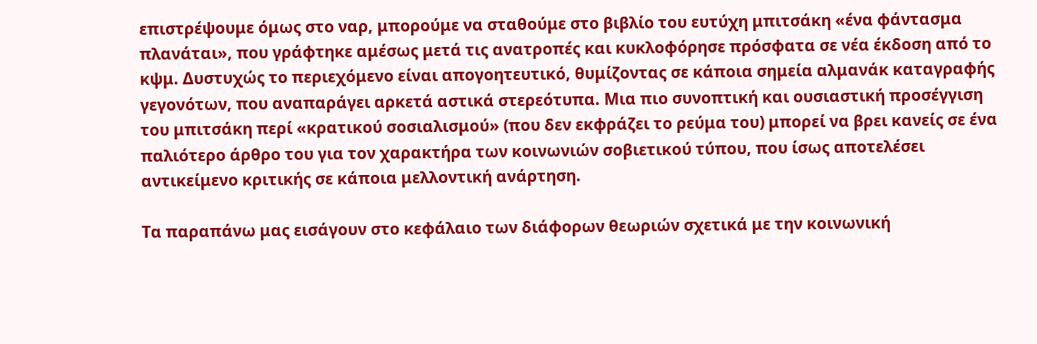επιστρέψουμε όμως στο ναρ, μπορούμε να σταθούμε στο βιβλίο του ευτύχη μπιτσάκη «ένα φάντασμα πλανάται», που γράφτηκε αμέσως μετά τις ανατροπές και κυκλοφόρησε πρόσφατα σε νέα έκδοση από το κψμ. Δυστυχώς το περιεχόμενο είναι απογοητευτικό, θυμίζοντας σε κάποια σημεία αλμανάκ καταγραφής γεγονότων, που αναπαράγει αρκετά αστικά στερεότυπα. Μια πιο συνοπτική και ουσιαστική προσέγγιση του μπιτσάκη περί «κρατικού σοσιαλισμού» (που δεν εκφράζει το ρεύμα του) μπορεί να βρει κανείς σε ένα παλιότερο άρθρο του για τον χαρακτήρα των κοινωνιών σοβιετικού τύπου, που ίσως αποτελέσει αντικείμενο κριτικής σε κάποια μελλοντική ανάρτηση.

Τα παραπάνω μας εισάγουν στο κεφάλαιο των διάφορων θεωριών σχετικά με την κοινωνική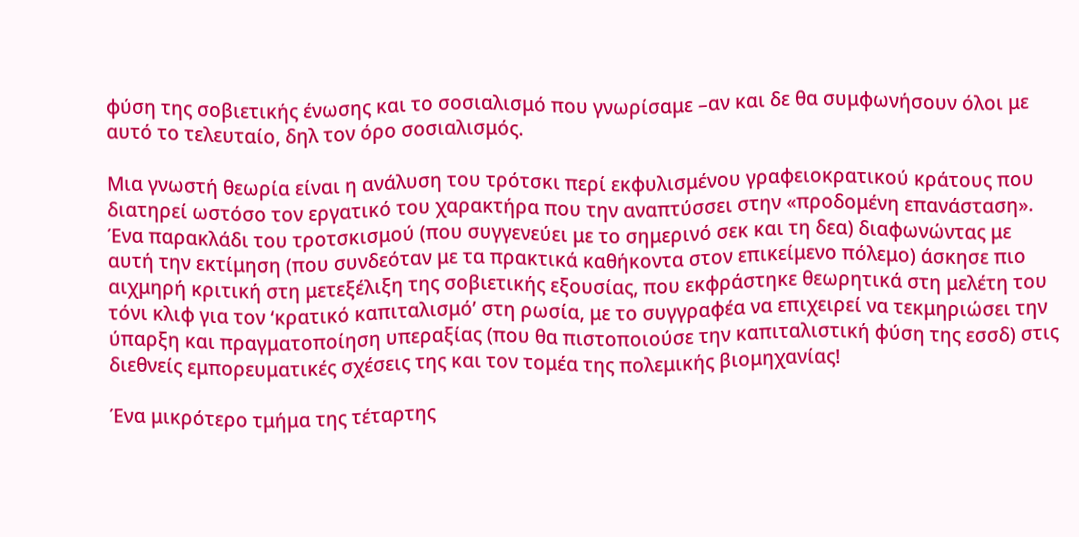φύση της σοβιετικής ένωσης και το σοσιαλισμό που γνωρίσαμε –αν και δε θα συμφωνήσουν όλοι με αυτό το τελευταίο, δηλ τον όρο σοσιαλισμός.

Μια γνωστή θεωρία είναι η ανάλυση του τρότσκι περί εκφυλισμένου γραφειοκρατικού κράτους που διατηρεί ωστόσο τον εργατικό του χαρακτήρα που την αναπτύσσει στην «προδομένη επανάσταση». Ένα παρακλάδι του τροτσκισμού (που συγγενεύει με το σημερινό σεκ και τη δεα) διαφωνώντας με αυτή την εκτίμηση (που συνδεόταν με τα πρακτικά καθήκοντα στον επικείμενο πόλεμο) άσκησε πιο αιχμηρή κριτική στη μετεξέλιξη της σοβιετικής εξουσίας, που εκφράστηκε θεωρητικά στη μελέτη του τόνι κλιφ για τον ‘κρατικό καπιταλισμό’ στη ρωσία, με το συγγραφέα να επιχειρεί να τεκμηριώσει την ύπαρξη και πραγματοποίηση υπεραξίας (που θα πιστοποιούσε την καπιταλιστική φύση της εσσδ) στις διεθνείς εμπορευματικές σχέσεις της και τον τομέα της πολεμικής βιομηχανίας!

Ένα μικρότερο τμήμα της τέταρτης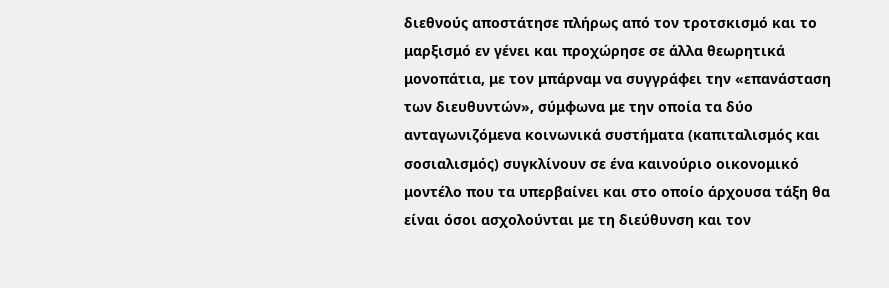διεθνούς αποστάτησε πλήρως από τον τροτσκισμό και το μαρξισμό εν γένει και προχώρησε σε άλλα θεωρητικά μονοπάτια, με τον μπάρναμ να συγγράφει την «επανάσταση των διευθυντών», σύμφωνα με την οποία τα δύο ανταγωνιζόμενα κοινωνικά συστήματα (καπιταλισμός και σοσιαλισμός) συγκλίνουν σε ένα καινούριο οικονομικό μοντέλο που τα υπερβαίνει και στο οποίο άρχουσα τάξη θα είναι όσοι ασχολούνται με τη διεύθυνση και τον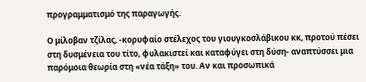προγραμματισμό της παραγωγής.

Ο μίλοβαν τζίλας, -κορυφαίο στέλεχος του γιουγκοσλάβικου κκ, προτού πέσει στη δυσμένεια του τίτο, φυλακιστεί και καταφύγει στη δύση- αναπτύσσει μια παρόμοια θεωρία στη «νέα τάξη» του. Αν και προσωπικά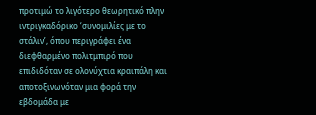προτιμώ το λιγότερο θεωρητικό πλην ιντριγκαδόρικο ‘συνομιλίες με το στάλιν’, όπου περιγράφει ένα διεφθαρμένο πολιτμπιρό που επιδιδόταν σε ολονύχτια κραιπάλη και αποτοξινωνόταν μια φορά την εβδομάδα με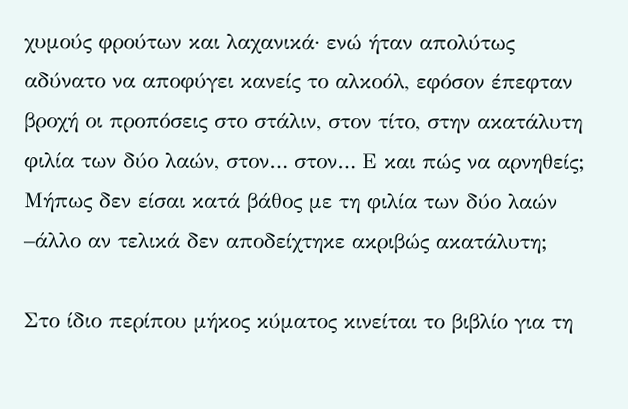χυμούς φρούτων και λαχανικά· ενώ ήταν απολύτως αδύνατο να αποφύγει κανείς το αλκοόλ, εφόσον έπεφταν βροχή οι προπόσεις στο στάλιν, στον τίτο, στην ακατάλυτη φιλία των δύο λαών, στον… στον… Ε και πώς να αρνηθείς; Μήπως δεν είσαι κατά βάθος με τη φιλία των δύο λαών –άλλο αν τελικά δεν αποδείχτηκε ακριβώς ακατάλυτη;

Στο ίδιο περίπου μήκος κύματος κινείται το βιβλίο για τη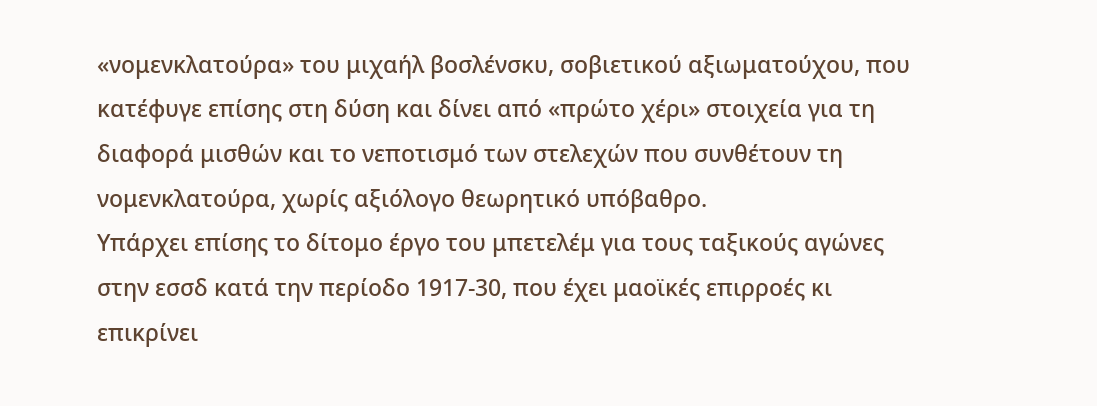«νομενκλατούρα» του μιχαήλ βοσλένσκυ, σοβιετικού αξιωματούχου, που κατέφυγε επίσης στη δύση και δίνει από «πρώτο χέρι» στοιχεία για τη διαφορά μισθών και το νεποτισμό των στελεχών που συνθέτουν τη νομενκλατούρα, χωρίς αξιόλογο θεωρητικό υπόβαθρο.
Υπάρχει επίσης το δίτομο έργο του μπετελέμ για τους ταξικούς αγώνες στην εσσδ κατά την περίοδο 1917-30, που έχει μαοϊκές επιρροές κι επικρίνει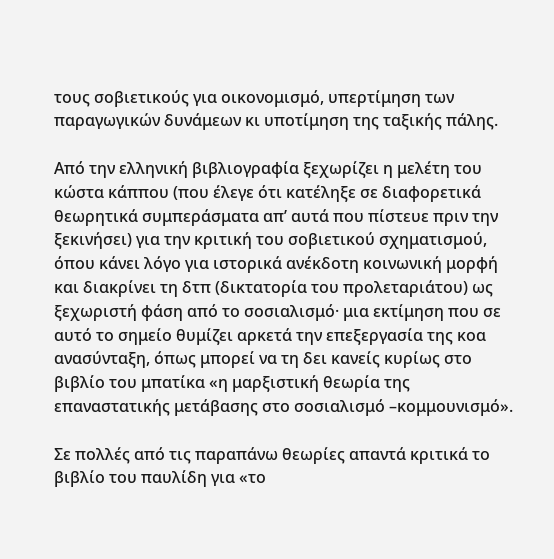τους σοβιετικούς για οικονομισμό, υπερτίμηση των παραγωγικών δυνάμεων κι υποτίμηση της ταξικής πάλης.

Από την ελληνική βιβλιογραφία ξεχωρίζει η μελέτη του κώστα κάππου (που έλεγε ότι κατέληξε σε διαφορετικά θεωρητικά συμπεράσματα απ’ αυτά που πίστευε πριν την ξεκινήσει) για την κριτική του σοβιετικού σχηματισμού, όπου κάνει λόγο για ιστορικά ανέκδοτη κοινωνική μορφή και διακρίνει τη δτπ (δικτατορία του προλεταριάτου) ως ξεχωριστή φάση από το σοσιαλισμό· μια εκτίμηση που σε αυτό το σημείο θυμίζει αρκετά την επεξεργασία της κοα ανασύνταξη, όπως μπορεί να τη δει κανείς κυρίως στο βιβλίο του μπατίκα «η μαρξιστική θεωρία της επαναστατικής μετάβασης στο σοσιαλισμό –κομμουνισμό».

Σε πολλές από τις παραπάνω θεωρίες απαντά κριτικά το βιβλίο του παυλίδη για «το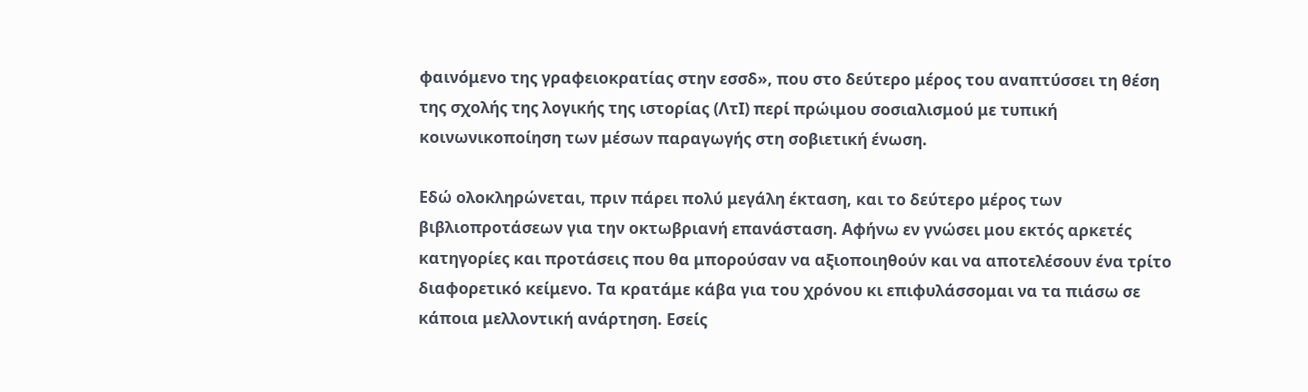φαινόμενο της γραφειοκρατίας στην εσσδ», που στο δεύτερο μέρος του αναπτύσσει τη θέση της σχολής της λογικής της ιστορίας (ΛτΙ) περί πρώιμου σοσιαλισμού με τυπική κοινωνικοποίηση των μέσων παραγωγής στη σοβιετική ένωση.

Εδώ ολοκληρώνεται, πριν πάρει πολύ μεγάλη έκταση, και το δεύτερο μέρος των βιβλιοπροτάσεων για την οκτωβριανή επανάσταση. Αφήνω εν γνώσει μου εκτός αρκετές κατηγορίες και προτάσεις που θα μπορούσαν να αξιοποιηθούν και να αποτελέσουν ένα τρίτο διαφορετικό κείμενο. Τα κρατάμε κάβα για του χρόνου κι επιφυλάσσομαι να τα πιάσω σε κάποια μελλοντική ανάρτηση. Εσείς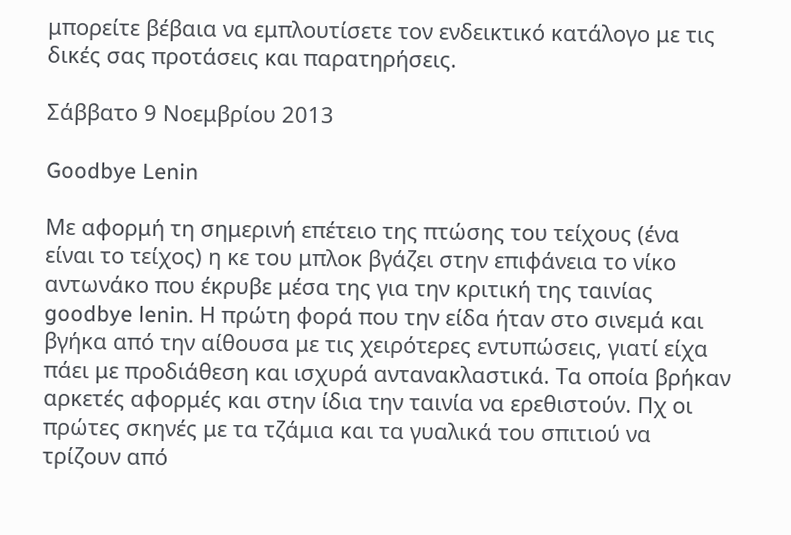μπορείτε βέβαια να εμπλουτίσετε τον ενδεικτικό κατάλογο με τις δικές σας προτάσεις και παρατηρήσεις.

Σάββατο 9 Νοεμβρίου 2013

Goodbye Lenin

Με αφορμή τη σημερινή επέτειο της πτώσης του τείχους (ένα είναι το τείχος) η κε του μπλοκ βγάζει στην επιφάνεια το νίκο αντωνάκο που έκρυβε μέσα της για την κριτική της ταινίας goodbye lenin. Η πρώτη φορά που την είδα ήταν στο σινεμά και βγήκα από την αίθουσα με τις χειρότερες εντυπώσεις, γιατί είχα πάει με προδιάθεση και ισχυρά αντανακλαστικά. Τα οποία βρήκαν αρκετές αφορμές και στην ίδια την ταινία να ερεθιστούν. Πχ οι πρώτες σκηνές με τα τζάμια και τα γυαλικά του σπιτιού να τρίζουν από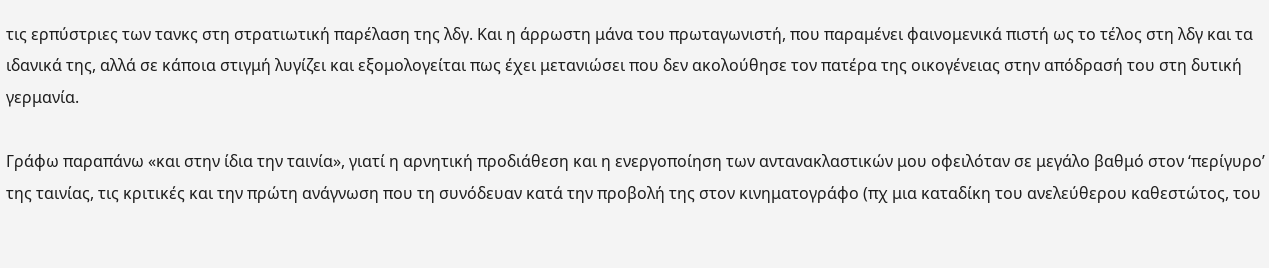τις ερπύστριες των τανκς στη στρατιωτική παρέλαση της λδγ. Και η άρρωστη μάνα του πρωταγωνιστή, που παραμένει φαινομενικά πιστή ως το τέλος στη λδγ και τα ιδανικά της, αλλά σε κάποια στιγμή λυγίζει και εξομολογείται πως έχει μετανιώσει που δεν ακολούθησε τον πατέρα της οικογένειας στην απόδρασή του στη δυτική γερμανία.

Γράφω παραπάνω «και στην ίδια την ταινία», γιατί η αρνητική προδιάθεση και η ενεργοποίηση των αντανακλαστικών μου οφειλόταν σε μεγάλο βαθμό στον ‘περίγυρο’ της ταινίας, τις κριτικές και την πρώτη ανάγνωση που τη συνόδευαν κατά την προβολή της στον κινηματογράφο (πχ μια καταδίκη του ανελεύθερου καθεστώτος, του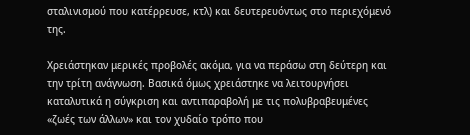σταλινισμού που κατέρρευσε, κτλ) και δευτερευόντως στο περιεχόμενό της.

Χρειάστηκαν μερικές προβολές ακόμα, για να περάσω στη δεύτερη και την τρίτη ανάγνωση. Βασικά όμως χρειάστηκε να λειτουργήσει καταλυτικά η σύγκριση και αντιπαραβολή με τις πολυβραβευμένες «ζωές των άλλων» και τον χυδαίο τρόπο που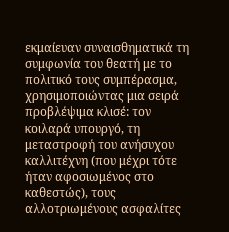εκμαίευαν συναισθηματικά τη συμφωνία του θεατή με το πολιτικό τους συμπέρασμα, χρησιμοποιώντας μια σειρά προβλέψιμα κλισέ: τον κοιλαρά υπουργό, τη μεταστροφή του ανήσυχου καλλιτέχνη (που μέχρι τότε ήταν αφοσιωμένος στο καθεστώς), τους αλλοτριωμένους ασφαλίτες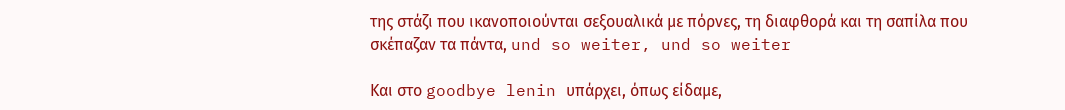της στάζι που ικανοποιούνται σεξουαλικά με πόρνες, τη διαφθορά και τη σαπίλα που σκέπαζαν τα πάντα, und so weiter, und so weiter

Και στο goodbye lenin υπάρχει, όπως είδαμε,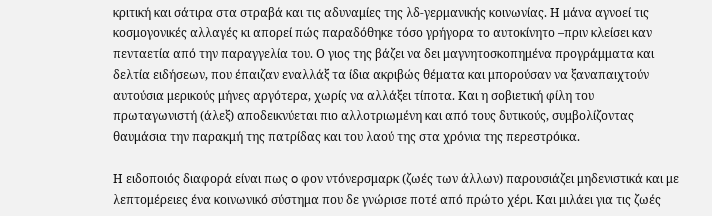κριτική και σάτιρα στα στραβά και τις αδυναμίες της λδ-γερμανικής κοινωνίας. Η μάνα αγνοεί τις κοσμογονικές αλλαγές κι απορεί πώς παραδόθηκε τόσο γρήγορα το αυτοκίνητο –πριν κλείσει καν πενταετία από την παραγγελία του. Ο γιος της βάζει να δει μαγνητοσκοπημένα προγράμματα και δελτία ειδήσεων, που έπαιζαν εναλλάξ τα ίδια ακριβώς θέματα και μπορούσαν να ξαναπαιχτούν αυτούσια μερικούς μήνες αργότερα, χωρίς να αλλάξει τίποτα. Και η σοβιετική φίλη του πρωταγωνιστή (άλεξ) αποδεικνύεται πιο αλλοτριωμένη και από τους δυτικούς, συμβολίζοντας θαυμάσια την παρακμή της πατρίδας και του λαού της στα χρόνια της περεστρόικα.

Η ειδοποιός διαφορά είναι πως o φον ντόνερσμαρκ (ζωές των άλλων) παρουσιάζει μηδενιστικά και με λεπτομέρειες ένα κοινωνικό σύστημα που δε γνώρισε ποτέ από πρώτο χέρι. Και μιλάει για τις ζωές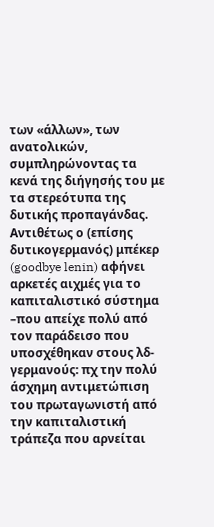των «άλλων», των ανατολικών, συμπληρώνοντας τα κενά της διήγησής του με τα στερεότυπα της δυτικής προπαγάνδας. Αντιθέτως ο (επίσης δυτικογερμανός) μπέκερ (goodbye lenin) αφήνει αρκετές αιχμές για το καπιταλιστικό σύστημα –που απείχε πολύ από τον παράδεισο που υποσχέθηκαν στους λδ-γερμανούς: πχ την πολύ άσχημη αντιμετώπιση του πρωταγωνιστή από την καπιταλιστική τράπεζα που αρνείται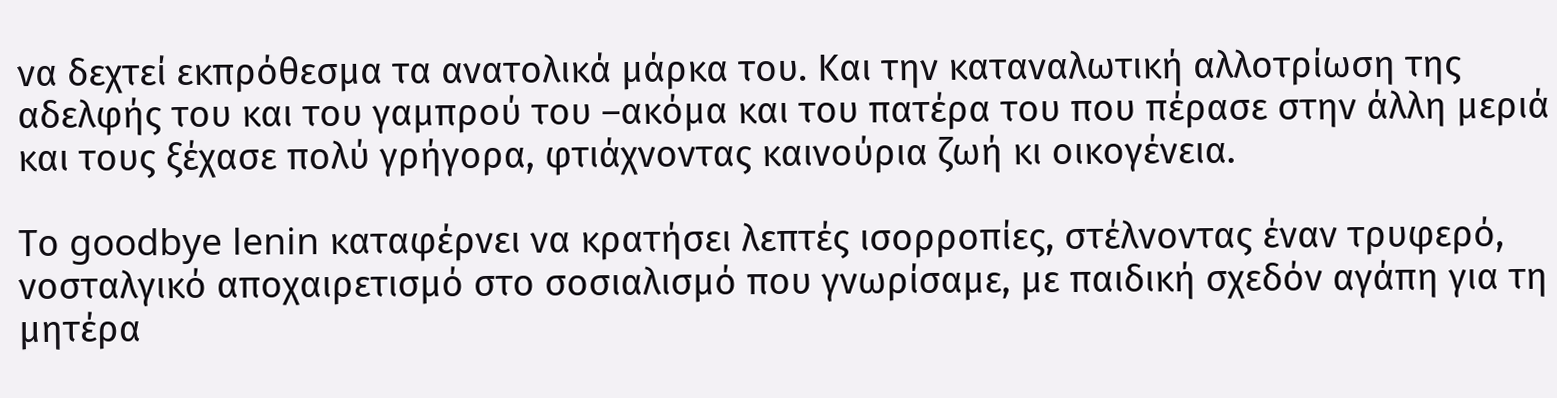να δεχτεί εκπρόθεσμα τα ανατολικά μάρκα του. Και την καταναλωτική αλλοτρίωση της αδελφής του και του γαμπρού του –ακόμα και του πατέρα του που πέρασε στην άλλη μεριά και τους ξέχασε πολύ γρήγορα, φτιάχνοντας καινούρια ζωή κι οικογένεια.

Το goodbye lenin καταφέρνει να κρατήσει λεπτές ισορροπίες, στέλνοντας έναν τρυφερό, νοσταλγικό αποχαιρετισμό στο σοσιαλισμό που γνωρίσαμε, με παιδική σχεδόν αγάπη για τη μητέρα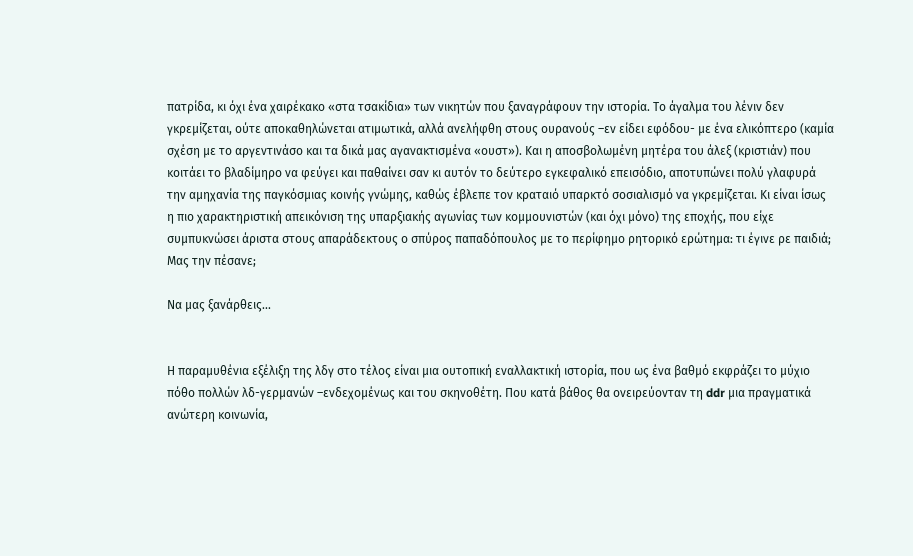πατρίδα, κι όχι ένα χαιρέκακο «στα τσακίδια» των νικητών που ξαναγράφουν την ιστορία. Το άγαλμα του λένιν δεν γκρεμίζεται, ούτε αποκαθηλώνεται ατιμωτικά, αλλά ανελήφθη στους ουρανούς –εν είδει εφόδου- με ένα ελικόπτερο (καμία σχέση με το αργεντινάσο και τα δικά μας αγανακτισμένα «ουστ»). Και η αποσβολωμένη μητέρα του άλεξ (κριστιάν) που κοιτάει το βλαδίμηρο να φεύγει και παθαίνει σαν κι αυτόν το δεύτερο εγκεφαλικό επεισόδιο, αποτυπώνει πολύ γλαφυρά την αμηχανία της παγκόσμιας κοινής γνώμης, καθώς έβλεπε τον κραταιό υπαρκτό σοσιαλισμό να γκρεμίζεται. Κι είναι ίσως η πιο χαρακτηριστική απεικόνιση της υπαρξιακής αγωνίας των κομμουνιστών (και όχι μόνο) της εποχής, που είχε συμπυκνώσει άριστα στους απαράδεκτους ο σπύρος παπαδόπουλος με το περίφημο ρητορικό ερώτημα: τι έγινε ρε παιδιά; Μας την πέσανε;

Να μας ξανάρθεις...


Η παραμυθένια εξέλιξη της λδγ στο τέλος είναι μια ουτοπική εναλλακτική ιστορία, που ως ένα βαθμό εκφράζει το μύχιο πόθο πολλών λδ-γερμανών –ενδεχομένως και του σκηνοθέτη. Που κατά βάθος θα ονειρεύονταν τη ddr μια πραγματικά ανώτερη κοινωνία,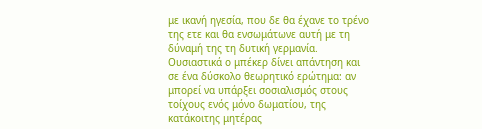με ικανή ηγεσία, που δε θα έχανε το τρένο της ετε και θα ενσωμάτωνε αυτή με τη δύναμή της τη δυτική γερμανία. Ουσιαστικά ο μπέκερ δίνει απάντηση και σε ένα δύσκολο θεωρητικό ερώτημα: αν μπορεί να υπάρξει σοσιαλισμός στους τοίχους ενός μόνο δωματίου, της κατάκοιτης μητέρας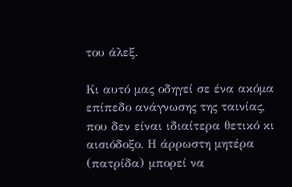του άλεξ.

Κι αυτό μας οδηγεί σε ένα ακόμα επίπεδο ανάγνωσης της ταινίας, που δεν είναι ιδιαίτερα θετικό κι αισιόδοξο. Η άρρωστη μητέρα (πατρίδα) μπορεί να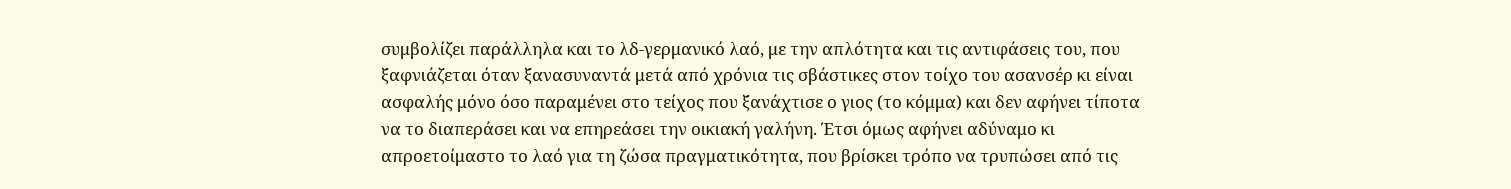συμβολίζει παράλληλα και το λδ-γερμανικό λαό, με την απλότητα και τις αντιφάσεις του, που ξαφνιάζεται όταν ξανασυναντά μετά από χρόνια τις σβάστικες στον τοίχο του ασανσέρ κι είναι ασφαλής μόνο όσο παραμένει στο τείχος που ξανάχτισε ο γιος (το κόμμα) και δεν αφήνει τίποτα να το διαπεράσει και να επηρεάσει την οικιακή γαλήνη. Έτσι όμως αφήνει αδύναμο κι απροετοίμαστο το λαό για τη ζώσα πραγματικότητα, που βρίσκει τρόπο να τρυπώσει από τις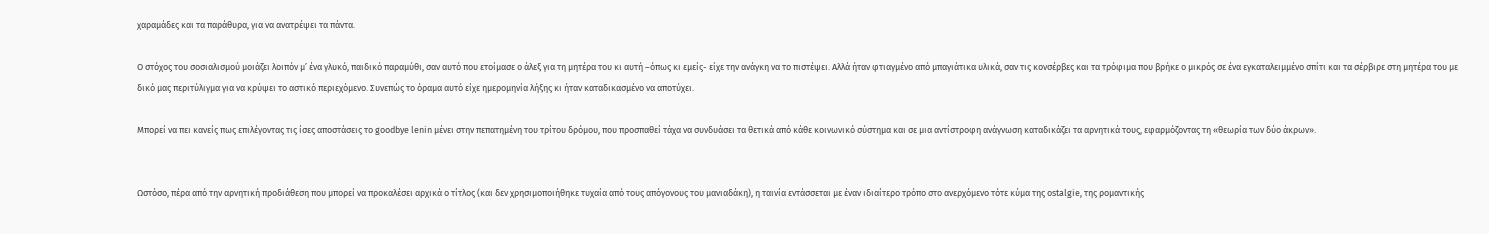χαραμάδες και τα παράθυρα, για να ανατρέψει τα πάντα.

Ο στόχος του σοσιαλισμού μοιάζει λοιπόν μ’ ένα γλυκό, παιδικό παραμύθι, σαν αυτό που ετοίμασε ο άλεξ για τη μητέρα του κι αυτή –όπως κι εμείς- είχε την ανάγκη να το πιστέψει. Αλλά ήταν φτιαγμένο από μπαγιάτικα υλικά, σαν τις κονσέρβες και τα τρόφιμα που βρήκε ο μικρός σε ένα εγκαταλειμμένο σπίτι και τα σέρβιρε στη μητέρα του με δικό μας περιτύλιγμα για να κρύψει το αστικό περιεχόμενο. Συνεπώς το όραμα αυτό είχε ημερομηνία λήξης κι ήταν καταδικασμένο να αποτύχει.

Μπορεί να πει κανείς πως επιλέγοντας τις ίσες αποστάσεις το goodbye lenin μένει στην πεπατημένη του τρίτου δρόμου, που προσπαθεί τάχα να συνδυάσει τα θετικά από κάθε κοινωνικό σύστημα και σε μια αντίστροφη ανάγνωση καταδικάζει τα αρνητικά τους, εφαρμόζοντας τη «θεωρία των δύο άκρων».


Ωστόσο, πέρα από την αρνητική προδιάθεση που μπορεί να προκαλέσει αρχικά ο τίτλος (και δεν χρησιμοποιήθηκε τυχαία από τους απόγονους του μανιαδάκη), η ταινία εντάσσεται με έναν ιδιαίτερο τρόπο στο ανερχόμενο τότε κύμα της ostalgie, της ρομαντικής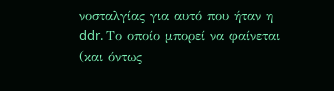νοσταλγίας για αυτό που ήταν η ddr. Το οποίο μπορεί να φαίνεται (και όντως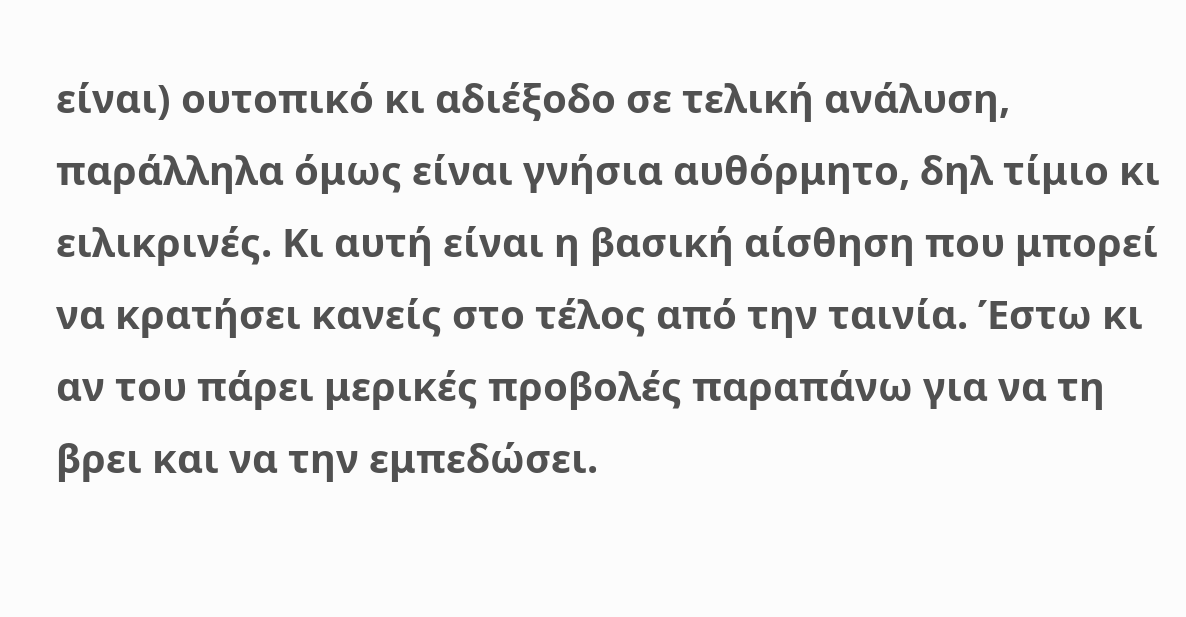είναι) ουτοπικό κι αδιέξοδο σε τελική ανάλυση, παράλληλα όμως είναι γνήσια αυθόρμητο, δηλ τίμιο κι ειλικρινές. Κι αυτή είναι η βασική αίσθηση που μπορεί να κρατήσει κανείς στο τέλος από την ταινία. Έστω κι αν του πάρει μερικές προβολές παραπάνω για να τη βρει και να την εμπεδώσει.